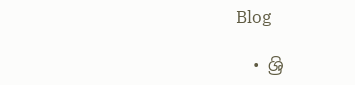Blog

  • ශ්‍රි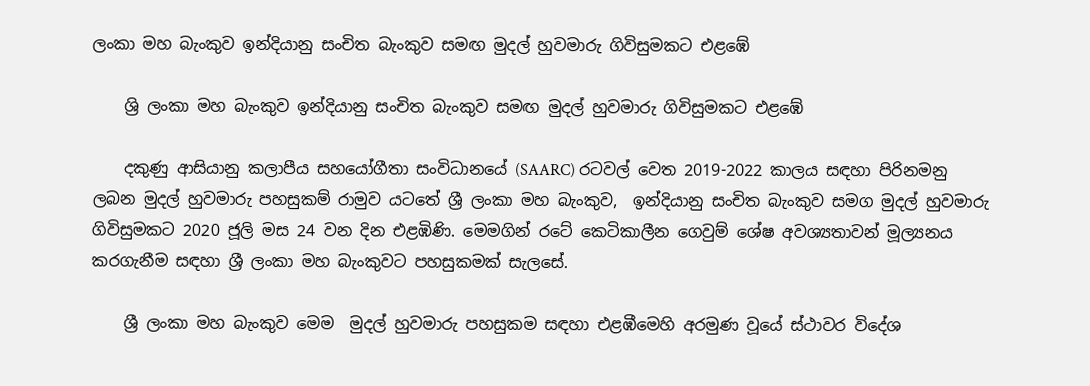ලංකා මහ බැංකුව ඉන්දියානු සංචිත බැංකුව සමඟ මුදල් හුවමාරු ගිවිසුමකට එළඹේ

    ශ්‍රි ලංකා මහ බැංකුව ඉන්දියානු සංචිත බැංකුව සමඟ මුදල් හුවමාරු ගිවිසුමකට එළඹේ

    දකුණු ආසියානු කලාපීය සහයෝගීතා සංවිධානයේ (SAARC) රටවල් වෙත 2019-2022 කාලය සඳහා පිරිනමනු ලබන මුදල් හුවමාරු පහසුකම් රාමුව යටතේ ශ්‍රී ලංකා මහ බැංකුව,  ඉන්දියානු සංචිත බැංකුව සමග මුදල් හුවමාරු ගිවිසුමකට 2020 ජූලි මස 24 වන දින එළඹිණි. මෙමගින් රටේ කෙටිකාලීන ගෙවුම් ශේෂ අවශ්‍යතාවන් මූල්‍යනය කරගැනීම සඳහා ශ්‍රී ලංකා මහ බැංකුවට පහසුකමක් සැලසේ.

    ශ්‍රී ලංකා මහ බැංකුව මෙම  මුදල් හුවමාරු පහසුකම සඳහා එළඹීමෙහි අරමුණ වූයේ ස්ථාවර විදේශ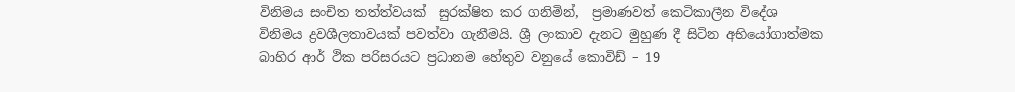විනිමය සංචිත තත්ත්වයක්  සුරක්ෂිත කර ගනිමින්,  ප්‍රමාණවත් කෙටිකාලීන විදේශ විනිමය ද්‍රවශීලතාවයක් පවත්වා ගැනීමයි. ශ්‍රී ලංකාව දැනට මුහුණ දී සිටින අභියෝගාත්මක බාහිර ආර් ථික පරිසරයට ප්‍රධානම හේතුව වනුයේ කොවිඩ් – 19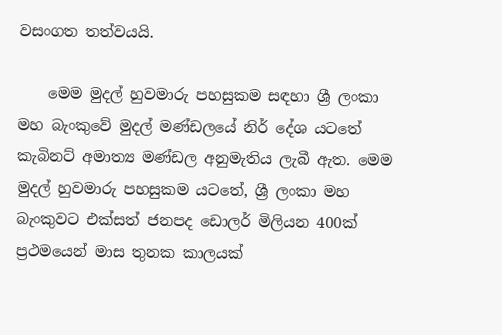වසංගත තත්වයයි.

    මෙම මුදල් හුවමාරු පහසුකම සඳහා ශ්‍රී ලංකා මහ බැංකුවේ මුදල් මණ්ඩලයේ නිර් දේශ යටතේ කැබිනට් අමාත්‍ය මණ්ඩල අනුමැතිය ලැබී ඇත. මෙම මුදල් හුවමාරු පහසුකම යටතේ, ශ්‍රී ලංකා මහ බැංකුවට එක්සත් ජනපද ඩොලර් මිලියන 400ක් ප්‍රථමයෙන් මාස තුනක කාලයක්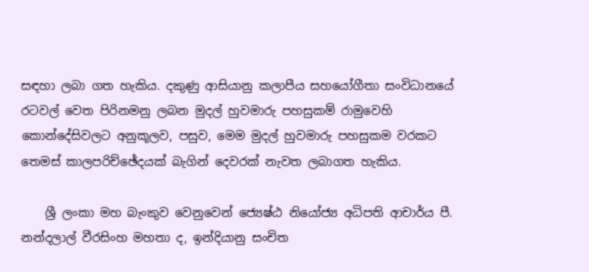සඳහා ලබා ගත හැකිය. දකුණු ආසියානු කලාපීය සහයෝගීතා සංවිධානයේ රටවල් වෙත පිරිනමනු ලබන මුදල් හුවමාරු පහසුකම් රාමුවෙහි කොන්දේසිවලට අනුකූලව, පසුව, මෙම මුදල් හුවමාරු පහසුකම වරකට තෙමස් කාලපරිච්ඡේදයක් බැගින් දෙවරක් නැවත ලබාගත හැකිය.

    ශ්‍රී ලංකා මහ බැංකුව වෙනුවෙන් ජ්‍යෙෂ්ඨ නියෝජ්‍ය අධිපති ආචාර්ය පී. නන්දලාල් වීරසිංහ මහතා ද, ඉන්දියානු සංචිත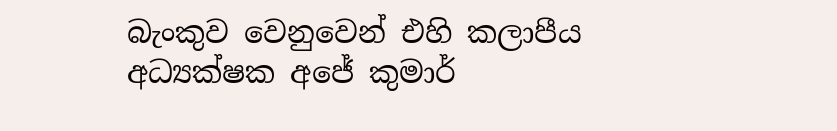බැංකුව වෙනුවෙන් එහි කලාපීය අධ්‍යක්ෂක අජේ කුමාර්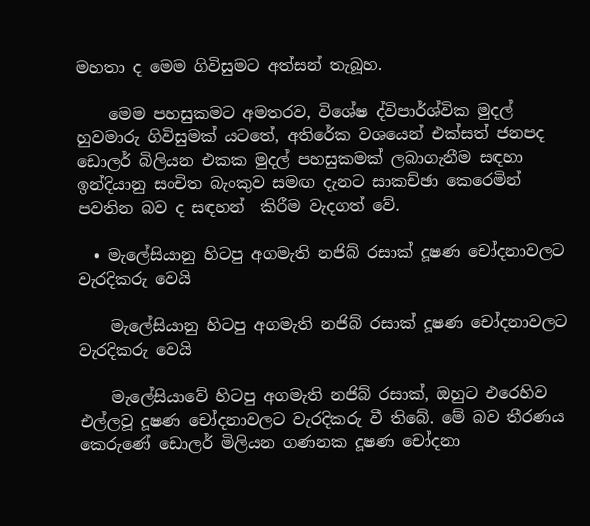මහතා ද මෙම ගිවිසුමට අත්සන් තැබූහ.

    මෙම පහසුකමට අමතරව, විශේෂ ද්විපාර්ශ්වික මුදල් හුවමාරු ගිවිසුමක් යටතේ, අතිරේක වශයෙන් එක්සත් ජනපද ඩොලර් බිලියන එකක මුදල් පහසුකමක් ලබාගැනීම සඳහා ඉන්දියානු සංචිත බැංකුව සමඟ දැනට සාකච්ඡා කෙරෙමින් පවතින බව ද සඳහන්  කිරීම වැදගත් වේ.

  • මැලේසියානු හිටපු අගමැති නජිබ් රසාක් දූෂණ චෝදනාවලට වැරදිකරු වෙයි

    මැලේසියානු හිටපු අගමැති නජිබ් රසාක් දූෂණ චෝදනාවලට වැරදිකරු වෙයි

    මැලේසියාවේ හිටපු අගමැති නජිබ් රසාක්, ඔහුට එරෙහිව එල්ලවූ දූෂණ චෝදනාවලට වැරදිකරු වී තිබේ. මේ බව තීරණය කෙරුණේ ඩොලර් මිලියන ගණනක දූෂණ චෝදනා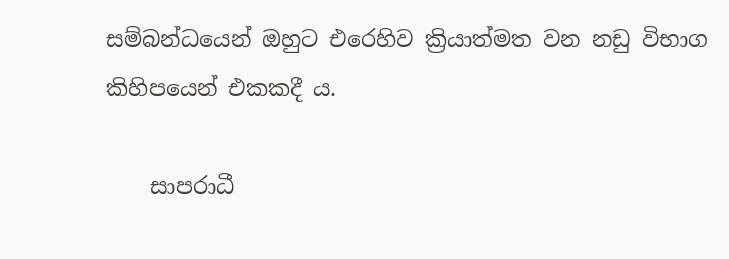සම්බන්ධයෙන් ඔහුට එරෙහිව ක්‍රියාත්මත වන නඩු විභාග කිහිපයෙන් එකකදී ය.

    සාපරාධී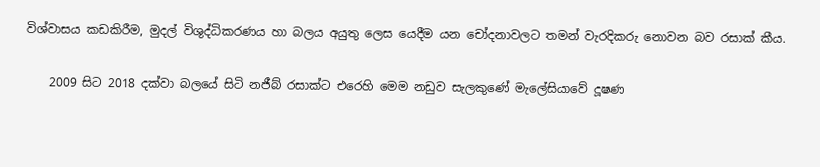විශ්වාසය කඩකිරීම, මුදල් විශුද්ධිකරණය හා බලය අයුතු ලෙස යෙදීම යන චෝදනාවලට තමන් වැරදිකරු නොවන බව රසාක් කීය.

    2009 සිට 2018 දක්වා බලයේ සිටි නජීබ් රසාක්ට එරෙහි මෙම නඩුව සැලකුණේ මැලේසියාවේ දූෂණ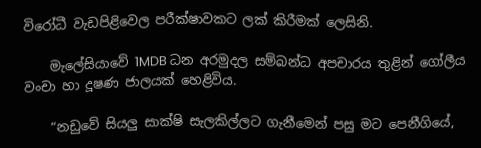විරෝධී වැඩපිළිවෙල පරීක්ෂාවකට ලක් කිරීමක් ලෙසිනි.

    මැලේසියාවේ 1MDB ධන අරමුදල සම්බන්ධ අපචාරය තුළින් ගෝලීය වංචා හා දූෂණ ජාලයක් හෙළිවිය.

    “නඩුවේ සියලු සාක්ෂි සැලකිල්ලට ගැනීමෙන් පසු මට පෙනීගියේ,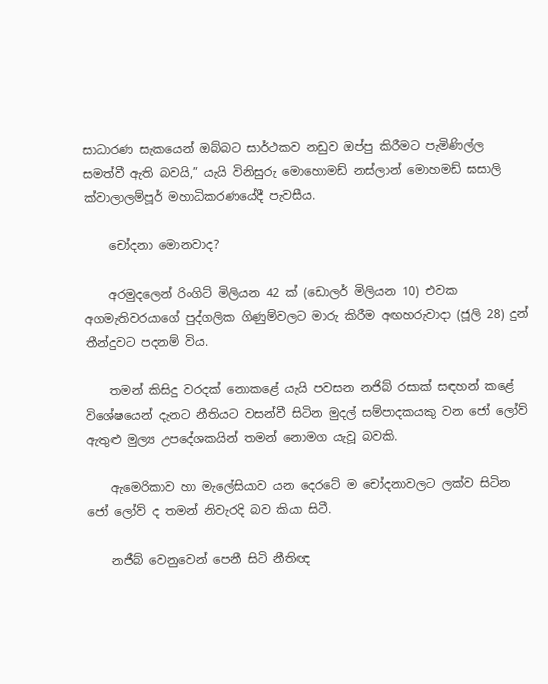සාධාරණ සැකයෙන් ඔබ්බට සාර්ථකව නඩුව ඔප්පු කිරීමට පැමිණිල්ල සමත්වී ඇති බවයි,” යැයි විනිසුරු මොහොමඩ් නස්ලාන් මොහමඩ් ඝසාලි ක්වාලාලම්පූර් මහාධිකරණයේදී පැවසීය.

    චෝදනා මොනවාද?

    අරමුදලෙන් රිංගිට් මිලියන 42 ක් (ඩොලර් මිලියන 10) එවක අගමැතිවරයාගේ පුද්ගලික ගිණුම්වලට මාරු කිරීම අඟහරුවාදා (ජූලි 28) දුන් තීන්දුවට පදනම් විය.

    තමන් කිසිදු වරදක් නොකළේ යැයි පවසන නජිබ් රසාක් සඳහන් කළේ විශේෂයෙන් දැනට නීතියට වසන්වී සිටින මුදල් සම්පාදකයකු වන ජෝ ලෝව් ඇතුළු මුල්‍ය උපදේශකයින් තමන් නොමග යැවූ බවකි.

    ඇමෙරිකාව හා මැලේසියාව යන දෙරටේ ම චෝදනාවලට ලක්ව සිටින ජෝ ලෝව් ද තමන් නිවැරදි බව කියා සිටී.

    නජීබ් වෙනුවෙන් පෙනී සිටි නීතිඥ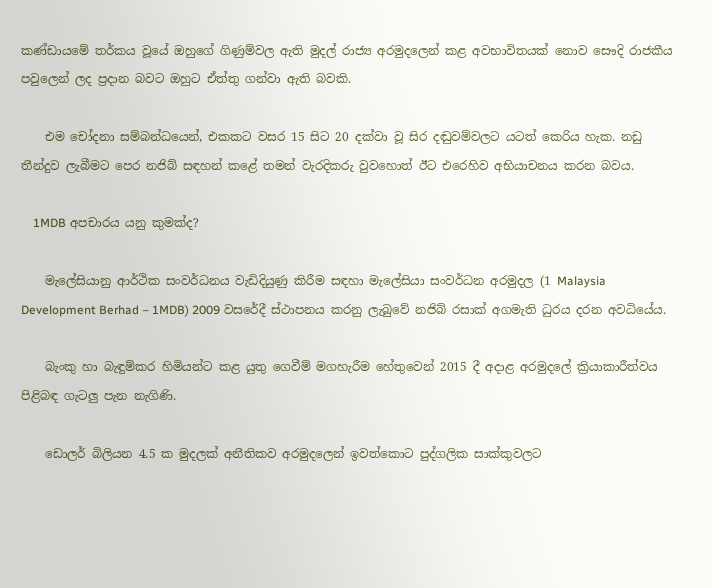කණ්ඩායමේ තර්කය වූයේ ඔහුගේ ගිණුම්වල ඇති මුදල් රාජ්‍ය අරමුදලෙන් කළ අවභාවිතයක් නොව සෞදි රාජකීය පවුලෙන් ලද ප්‍රදාන බවට ඔහුට ඒත්තු ගන්වා ඇති බවකි.

    එම චෝදනා සම්බන්ධයෙන්, එකකට වසර 15 සිට 20 දක්වා වූ සිර දඬුවම්වලට යටත් කෙරිය හැක. නඩු තීන්දුව ලැබීමට පෙර නජිබ් සඳහන් කළේ තමන් වැරදිකරු වුවහොත් ඊට එරෙහිව අභියාචනය කරන බවය.

    1MDB අපචාරය යනු කුමක්ද?

    මැලේසියානු ආර්ථික සංවර්ධනය වැඩිදියුණු කිරීම සඳහා මැලේසියා සංවර්ධන අරමුදල (1 Malaysia Development Berhad – 1MDB) 2009 වසරේදී ස්ථාපනය කරනු ලැබුවේ නජිබ් රසාක් අගමැති ධුරය දරන අවධියේය.

    බැංකු හා බැඳුම්කර හිමියන්ට කළ යුතු ගෙවීම් මගහැරීම හේතුවෙන් 2015 දී අදාළ අරමුදලේ ක්‍රියාකාරීත්වය පිළිබඳ ගැටලු පැන නැගිණි.

    ඩොලර් බිලියන 4.5 ක මුදලක් අනීතිකව අරමුදලෙන් ඉවත්කොට පුද්ගලික සාක්කුවලට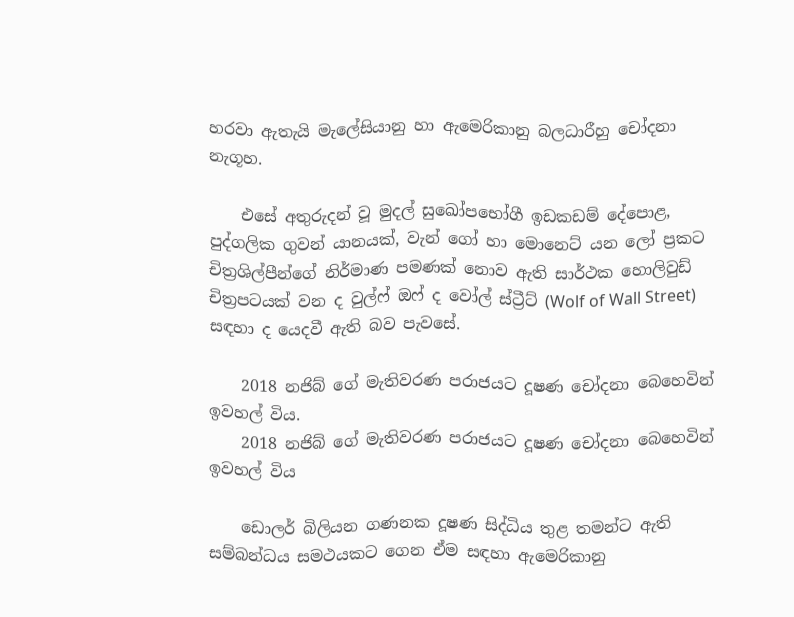හරවා ඇතැයි මැලේසියානු හා ඇමෙරිකානු බලධාරීහු චෝදනා නැගූහ.

    එසේ අතුරුදන් වූ මුදල් සුඛෝපභෝගී ඉඩකඩම් දේපොළ, පුද්ගලික ගුවන් යානයක්, වැන් ගෝ හා මොනෙට් යන ලෝ ප්‍රකට චිත්‍රශිල්පීන්ගේ නිර්මාණ පමණක් නොව ඇති සාර්ථක හොලිවුඩ් චිත්‍රපටයක් වන ද වුල්ෆ් ඔෆ් ද වෝල් ස්ට්‍රීට් (Wolf of Wall Street) සඳහා ද යෙදවී ඇති බව පැවසේ.

    2018 නජිබ් ගේ මැතිවරණ පරාජයට දූෂණ චෝදනා බෙහෙවින් ඉවහල් විය.
    2018 නජිබ් ගේ මැතිවරණ පරාජයට දූෂණ චෝදනා බෙහෙවින් ඉවහල් විය

    ඩොලර් බිලියන ගණනක දූෂණ සිද්ධිය තුළ තමන්ට ඇති සම්බන්ධය සමථයකට ගෙන ඒම සඳහා ඇමෙරිකානු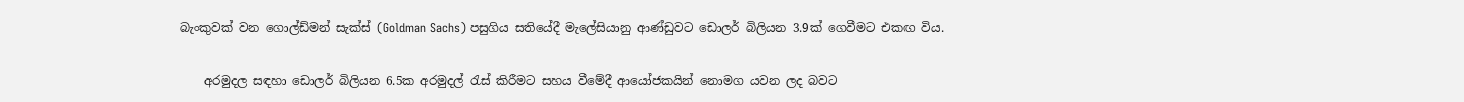බැංකුවක් වන ගොල්ඩ්මන් සැක්ස් (Goldman Sachs) පසුගිය සතියේදී මැලේසියානු ආණ්ඩුවට ඩොලර් බිලියන 3.9ක් ගෙවීමට එකඟ විය.

    අරමුදල සඳහා ඩොලර් බිලියන 6.5ක අරමුදල් රැස් කිරීමට සහය වීමේදී ආයෝජකයින් නොමග යවන ලද බවට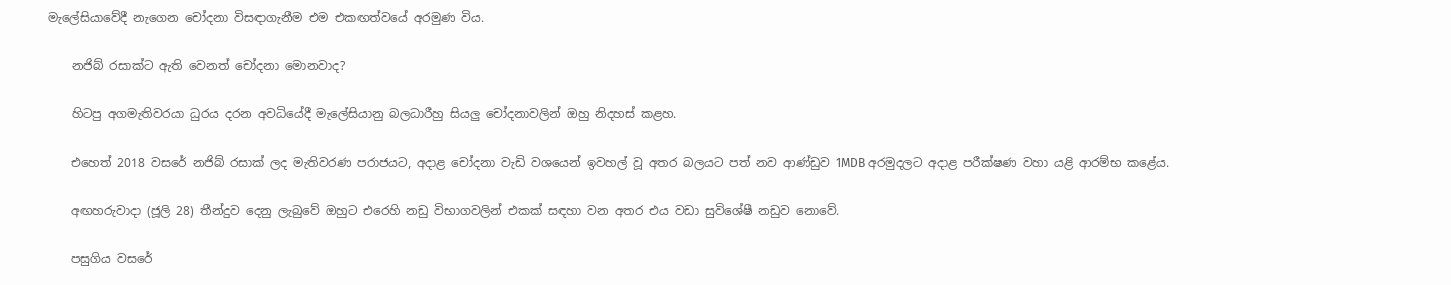මැලේසියාවේදී නැගෙන චෝදනා විසඳාගැනීම එම එකඟත්වයේ අරමුණ විය.

    නජිබ් රසාක්ට ඇති වෙනත් චෝදනා මොනවාද?

    හිටපු අගමැතිවරයා ධුරය දරන අවධියේදී මැලේසියානු බලධාරීහු සියලු චෝදනාවලින් ඔහු නිදහස් කළහ.

    එහෙත් 2018 වසරේ නජිබ් රසාක් ලද මැතිවරණ පරාජයට, අදාළ චෝදනා වැඩි වශයෙන් ඉවහල් වූ අතර බලයට පත් නව ආණ්ඩුව 1MDB අරමුදලට අදාළ පරීක්ෂණ වහා යළි ආරම්භ කළේය.

    අඟහරුවාදා (ජූලි 28) තීන්දුව දෙනු ලැබුවේ ඔහුට එරෙහි නඩු විභාගවලින් එකක් සඳහා වන අතර එය වඩා සුවිශේෂී නඩුව නොවේ.

    පසුගිය වසරේ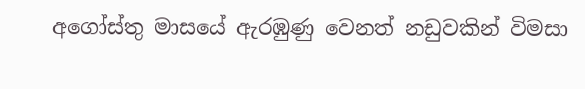අගෝස්තු මාසයේ ඇරඹුණු වෙනත් නඩුවකින් විමසා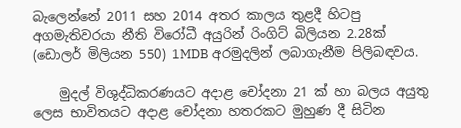බැලෙන්නේ 2011 සහ 2014 අතර කාලය තුළදී හිටපු අගමැතිවරයා නීති විරෝධී අයුරින් රිංගිට් බිලියන 2.28ක් (ඩොලර් මිලියන 550) 1MDB අරමුදලින් ලබාගැනීම පිලිබඳවය.

    මුදල් විශුද්ධිකරණයට අදාළ චෝදනා 21 ක් හා බලය අයුතු ලෙස භාවිතයට අදාළ චෝදනා හතරකට මුහුණ දී සිටින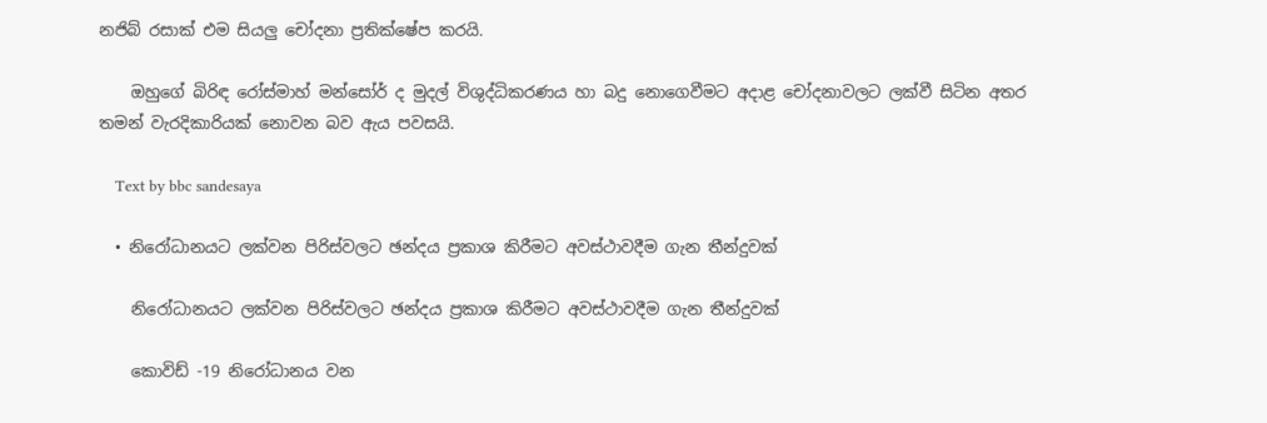නජිබ් රසාක් එම සියලු චෝදනා ප්‍රතික්ෂේප කරයි.

    ඔහුගේ බිරිඳ රෝස්මාහ් මන්සෝර් ද මුදල් විශුද්ධිකරණය හා බදු නොගෙවීමට අදාළ චෝදනාවලට ලක්වී සිටින අතර තමන් වැරදිකාරියක් නොවන බව ඇය පවසයි.

    Text by bbc sandesaya

  • නිරෝධානයට ලක්වන පිරිස්වලට ඡන්දය ප්‍රකාශ කිරීමට අවස්ථාවදීම ගැන තීන්දුවක්

    නිරෝධානයට ලක්වන පිරිස්වලට ඡන්දය ප්‍රකාශ කිරීමට අවස්ථාවදීම ගැන තීන්දුවක්

    කොවිඩ් -19 නිරෝධානය වන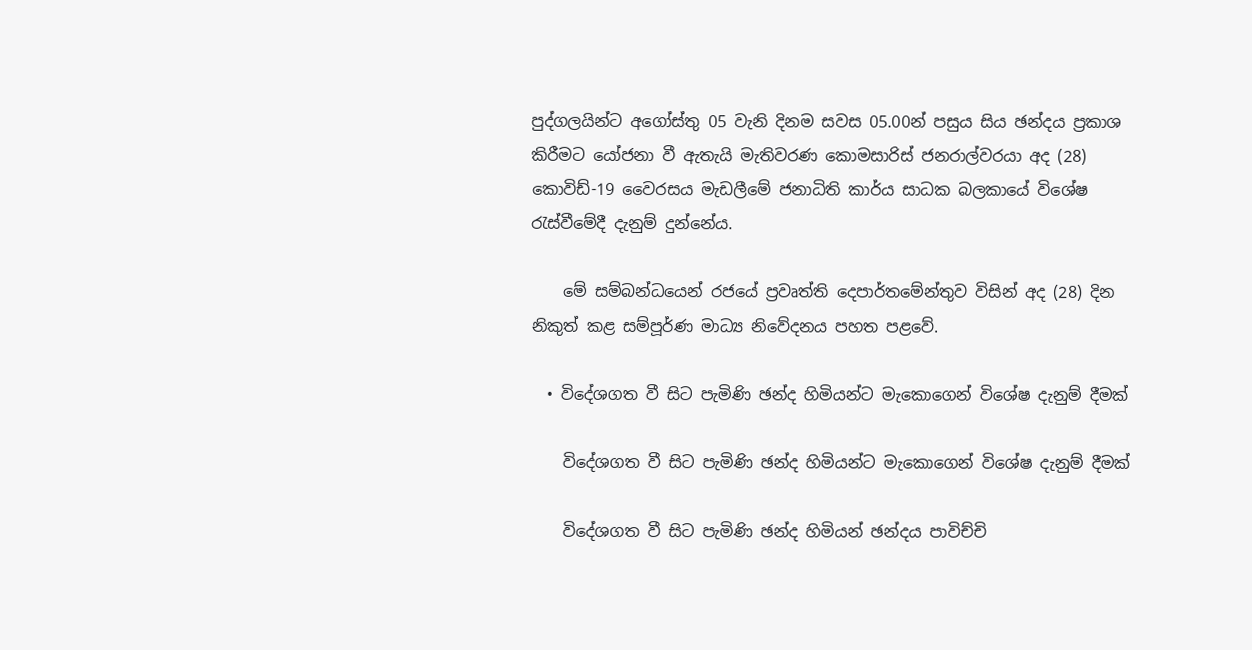පුද්ගලයින්ට අගෝස්තු 05 වැනි දිනම සවස 05.00න් පසුය සිය ඡන්දය ප්‍රකාශ කිරීමට යෝජනා වී ඇතැයි මැතිවරණ කොමසාරිස් ජනරාල්වරයා අද (28) කොවිඩ්-19 වෛරසය මැඩලීමේ ජනාධිති කාර්ය සාධක බලකායේ විශේෂ රැස්වීමේදී දැනුම් දුන්නේය.

    මේ සම්බන්ධයෙන් රජයේ ප්‍රවෘත්ති දෙපාර්තමේන්තුව විසින් අද (28) දින නිකුත් කළ සම්පූර්ණ මාධ්‍ය නිවේදනය පහත පළවේ.

  • විදේශගත වී සිට පැමිණි ඡන්ද හිමියන්ට මැකොගෙන් විශේෂ දැනුම් දීමක්

    විදේශගත වී සිට පැමිණි ඡන්ද හිමියන්ට මැකොගෙන් විශේෂ දැනුම් දීමක්

    විදේශගත වී සිට පැමිණි ඡන්ද හිමියන් ඡන්දය පාවිච්චි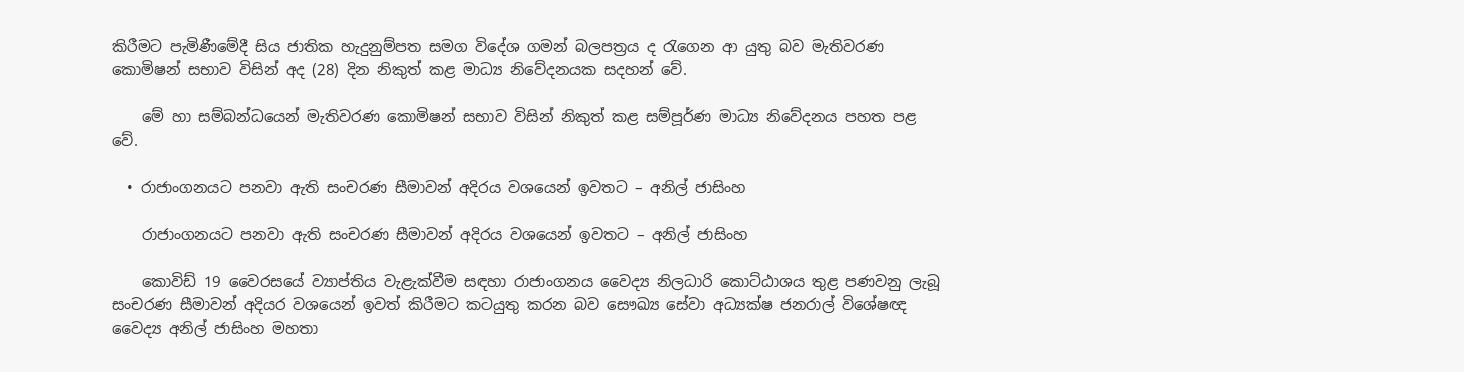කිරීමට පැමිණීමේදී සිය ජාතික හැදුනුම්පත සමග විදේශ ගමන් බලපත්‍රය ද රැගෙන ආ යුතු බව මැතිවරණ කොමිෂන් සභාව විසින් අද (28) දින නිකුත් කළ මාධ්‍ය නිවේදනයක සදහන් වේ.

    මේ හා සම්බන්ධයෙන් මැතිවරණ කොමිෂන් සභාව විසින් නිකුත් කළ සම්පූර්ණ මාධ්‍ය නිවේදනය පහත පළ වේ.

  • රාජාංගනයට පනවා ඇති සංචරණ සීමාවන් අදිරය වශයෙන් ඉවතට – අනිල් ජාසිංහ

    රාජාංගනයට පනවා ඇති සංචරණ සීමාවන් අදිරය වශයෙන් ඉවතට – අනිල් ජාසිංහ

    කොවිඩ් 19 වෛරසයේ ව්‍යාප්තිය වැළැක්වීම සඳහා රාජාංගනය වෛද්‍ය නිලධාරි කොට්ඨාශය තුළ පණවනු ලැබූ සංචරණ සීමාවන් අදියර වශයෙන් ඉවත් කිරීමට කටයුතු කරන බව සෞඛ්‍ය සේවා අධ්‍යක්ෂ ජනරාල් විශේෂඥ වෛද්‍ය අනිල් ජාසිංහ මහතා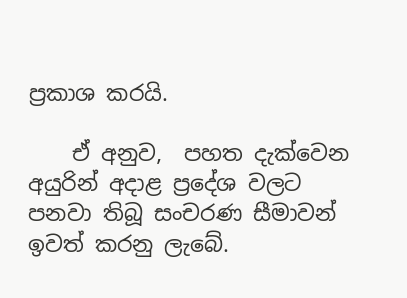ප්‍රකාශ කරයි.

    ඒ අනුව,  පහත දැක්වෙන අයුරින් අදාළ ප්‍රදේශ වලට පනවා තිබූ සංචරණ සීමාවන් ඉවත් කරනු ලැබේ.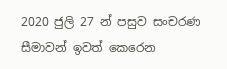2020 ජුලි 27 න් පසුව සංචරණ සීමාවන් ඉවත් කෙරෙන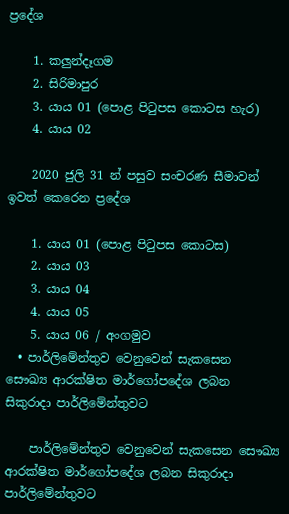ප්‍රදේශ

    1. කලුන්දෑගම
    2. සිරිමාපුර
    3. යාය 01 (පොළ පිටුපස කොටස හැර)
    4. යාය 02

    2020 ජුලි 31 න් පසුව සංචරණ සීමාවන් ඉවත් කෙරෙන ප්‍රදේශ

    1. යාය 01 (පොළ පිටුපස කොටස)
    2. යාය 03
    3. යාය 04
    4. යාය 05
    5. යාය 06 / අංගමුව
  • පාර්ලිමේන්තුව වෙනුවෙන් සැකසෙන  සෞඛ්‍ය ආරක්ෂිත මාර්ගෝපදේශ ලබන සිකුරාදා පාර්ලිමේන්තුවට

    පාර්ලිමේන්තුව වෙනුවෙන් සැකසෙන සෞඛ්‍ය ආරක්ෂිත මාර්ගෝපදේශ ලබන සිකුරාදා පාර්ලිමේන්තුවට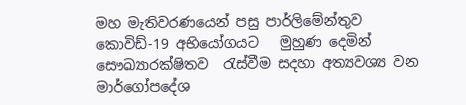මහ මැතිවරණයෙන් පසු පාර්ලිමේන්තුව කොවිඩ්-19 අභියෝගයට   මුහුණ දෙමින් සෞඛ්‍යාරක්ෂිතව  රැස්වීම සදහා අත්‍යවශ්‍ය වන මාර්ගෝපදේශ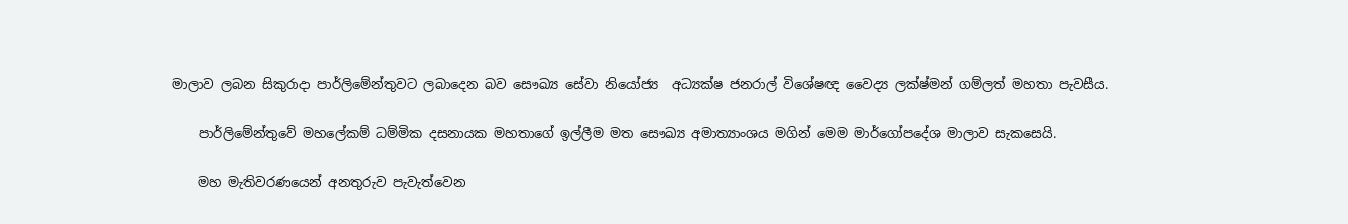මාලාව ලබන සිකුරාදා පාර්ලිමේන්තුවට ලබාදෙන බව සෞඛ්‍ය සේවා නියෝජ්‍ය  අධ්‍යක්ෂ ජනරාල් විශේෂඥ වෛද්‍ය ලක්ෂ්මන් ගම්ලත් මහතා පැවසීය.

    පාර්ලිමේන්තුවේ මහලේකම් ධම්මික දසනායක මහතාගේ ඉල්ලීම මත සෞඛ්‍ය අමාත්‍යාංශය මගින් මෙම මාර්ගෝපදේශ මාලාව සැකසෙයි.

    මහ මැතිවරණයෙන් අනතුරුව පැවැත්වෙන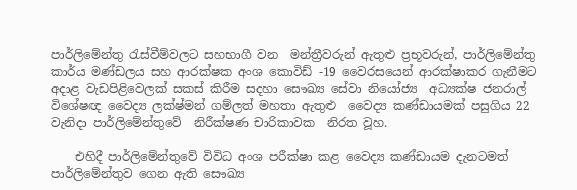පාර්ලිමේන්තු රැස්වීම්වලට සහභාගී වන  මන්ත්‍රීවරුන් ඇතුළු ප්‍රභූවරුන්, පාර්ලිමේන්තු කාර්ය මණ්ඩලය සහ ආරක්ෂක අංශ කොවිඩ් -19 වෛරසයෙන් ආරක්ෂාකර ගැනීමට අදාළ වැඩපිළිවෙලක් සකස් කිරීම සදහා සෞඛ්‍ය සේවා නියෝජ්‍ය  අධ්‍යක්ෂ ජනරාල් විශේෂඥ වෛද්‍ය ලක්ෂ්මන් ගම්ලත් මහතා ඇතුළු  වෛද්‍ය කණ්ඩායමක් පසුගිය 22 වැනිදා පාර්ලිමේන්තුවේ  නිරීක්ෂණ චාරිකාවක  නිරත වූහ.

    එහිදී පාර්ලිමේන්තුවේ විවිධ අංශ පරීක්ෂා කළ වෛද්‍ය කණ්ඩායම දැනටමත් පාර්ලිමේන්තුව ගෙන ඇති සෞඛ්‍ය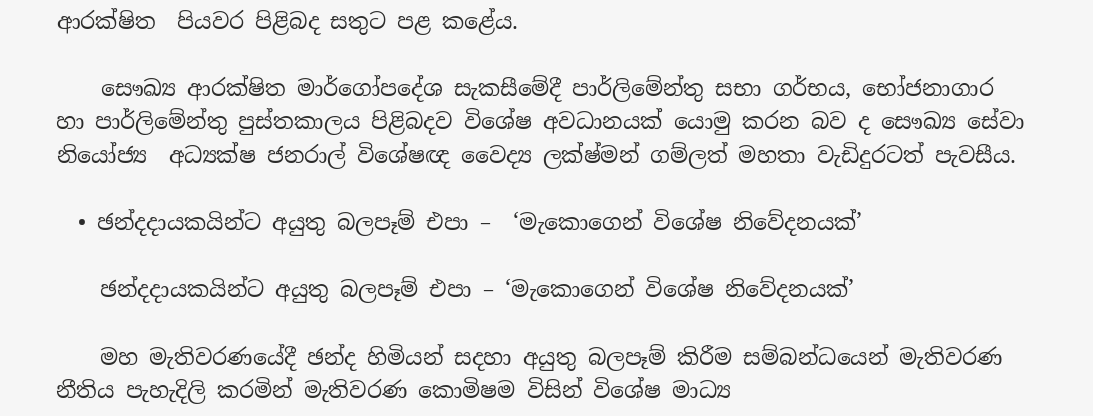ආරක්ෂිත  පියවර පිළිබද සතුට පළ කළේය.

    සෞඛ්‍ය ආරක්ෂිත මාර්ගෝපදේශ සැකසීමේදී පාර්ලිමේන්තු සභා ගර්භය, භෝජනාගාර හා පාර්ලිමේන්තු පුස්තකාලය පිළිබදව විශේෂ අවධානයක් යොමු කරන බව ද සෞඛ්‍ය සේවා නියෝජ්‍ය  අධ්‍යක්ෂ ජනරාල් විශේෂඥ වෛද්‍ය ලක්ෂ්මන් ගම්ලත් මහතා වැඩිදුරටත් පැවසීය.

  • ඡන්දදායකයින්ට අයුතු බලපෑම් එපා –  ‘මැකොගෙන් විශේෂ නිවේදනයක්’

    ඡන්දදායකයින්ට අයුතු බලපෑම් එපා – ‘මැකොගෙන් විශේෂ නිවේදනයක්’

    මහ මැතිවරණයේදී ඡන්ද හිමියන් සදහා අයුතු බලපෑම් කිරීම සම්බන්ධයෙන් මැතිවරණ නීතිය පැහැදිලි කරමින් මැතිවරණ කොමිෂම විසින් විශේෂ මාධ්‍ය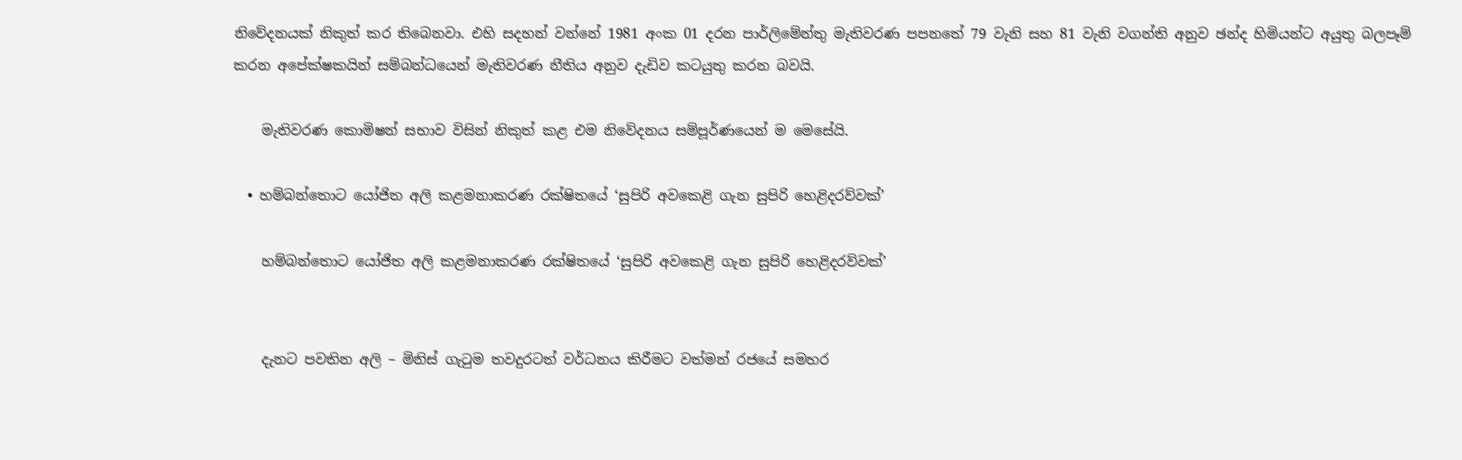නිවේදනයක් නිකුත් කර තිබෙනවා. එහි සදහන් වන්නේ 1981 අංක 01 දරන පාර්ලිමේන්තු මැතිවරණ පපනතේ 79 වැනි සහ 81 වැනි වගන්ති අනුව ඡන්ද හිමියන්ට අයුතු බලපෑම් කරන අපේක්ෂකයින් සම්බන්ධයෙන් මැතිවරණ නීතිය අනුව දැඩිව කටයුතු කරන බවයි.

    මැතිවරණ කොමිෂන් සභාව විසින් නිකුත් කළ එම නිවේදනය සම්පූර්ණයෙන් ම මෙසේයි.

  • හම්බන්තොට යෝජිත අලි කළමනාකරණ රක්ෂිතයේ ‘සුපිරි අවකෙළි ගැන සුපිරි හෙළිදරව්වක්’

    හම්බන්තොට යෝජිත අලි කළමනාකරණ රක්ෂිතයේ ‘සුපිරි අවකෙළි ගැන සුපිරි හෙළිදරව්වක්’


    දැනට පවතින අලි – මිනිස් ගැටුම තවදුරටත් වර්ධනය කිරීමට වත්මන් රජයේ සමහර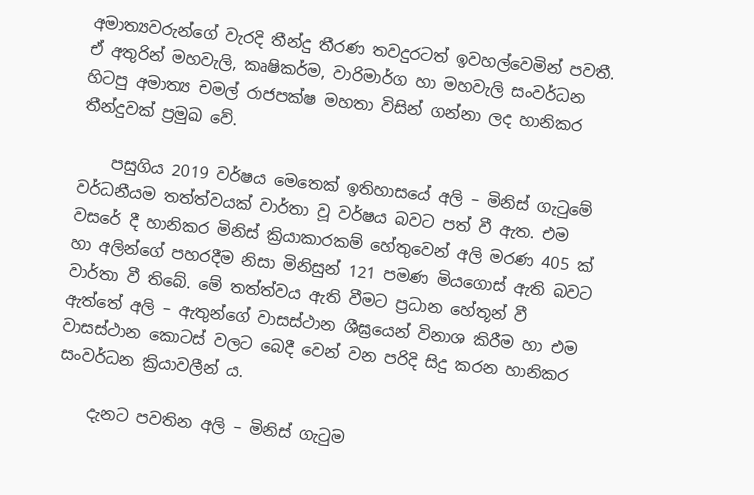අමාත්‍යවරුන්ගේ වැරදි තීන්දු තීරණ තවදුරටත් ඉවහල්වෙමින් පවතී. ඒ අතුරින් මහවැලි, කෘෂිකර්ම, වාරිමාර්ග හා මහවැලි සංවර්ධන හිටපු අමාත්‍ය චමල් රාජපක්ෂ මහතා විසින් ගන්නා ලද හානිකර තීන්දුවක් ප්‍රමුඛ වේ.

    පසුගිය 2019 වර්ෂය මෙතෙක් ඉතිහාසයේ අලි – මිනිස් ගැටුමේ වර්ධනීයම තත්ත්වයක් වාර්තා වූ වර්ෂය බවට පත් වී ඇත. එම වසරේ දී හානිකර මිනිස් ක්‍රියාකාරකම් හේතුවෙන් අලි මරණ 405 ක් හා අලින්ගේ පහරදීම නිසා මිනිසුන් 121 පමණ මියගොස් ඇති බවට වාර්තා වී තිබේ. මේ තත්ත්වය ඇති වීමට ප්‍රධාන හේතූන් වී ඇත්තේ අලි – ඇතුන්ගේ වාසස්ථාන ශීඝ්‍රයෙන් විනාශ කිරීම හා එම වාසස්ථාන කොටස් වලට බෙදී වෙන් වන පරිදි සිදු කරන හානිකර සංවර්ධන ක්‍රියාවලීන් ය.

    දැනට පවතින අලි – මිනිස් ගැටුම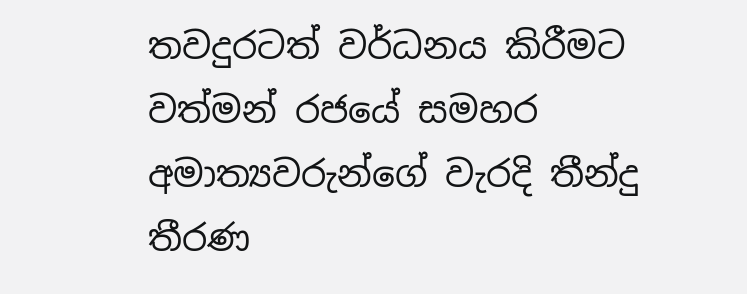තවදුරටත් වර්ධනය කිරීමට වත්මන් රජයේ සමහර අමාත්‍යවරුන්ගේ වැරදි තීන්දු තීරණ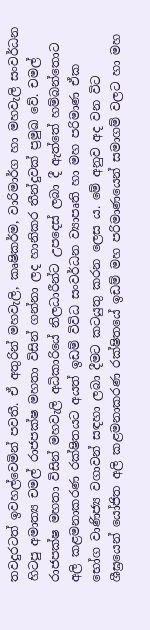තවදුරටත් ඉවහල්වෙමින් පවතී. ඒ අතුරින් මහවැලි, කෘෂිකර්ම, වාරිමාර්ග හා මහවැලි සංවර්ධන හිටපු අමාත්‍ය චමල් රාජපක්ෂ මහතා විසින් ගන්නා ලද හානිකර තීන්දුවක් ප්‍රමුඛ වේ. චමල් රාජපක්ෂ මහතා විසින් මහවැලි අධිකාරියේ නිලධාරීන්ට උපදෙස් ලබා දී ඇත්තේ හම්බන්තොට අලි කළමනාකරණ රක්ෂිතයට අයත් ඉඩම් විවිධ සංවර්ධන ව්‍යාපෘති හා මහ පරිමාණ ඒක භෝග වාණිජ්‍ය වගාවන් සඳහා ලබා දීමට කටයුතු කරන ලෙස ය. මේ අනුව අද වන විට ශීඝ්‍රයෙන් යෝජිත අලි කළමනාකරණ රක්ෂිතයේ ඉඩම් මහ පරිමාණයෙන් සමාගම් වලට හා මහ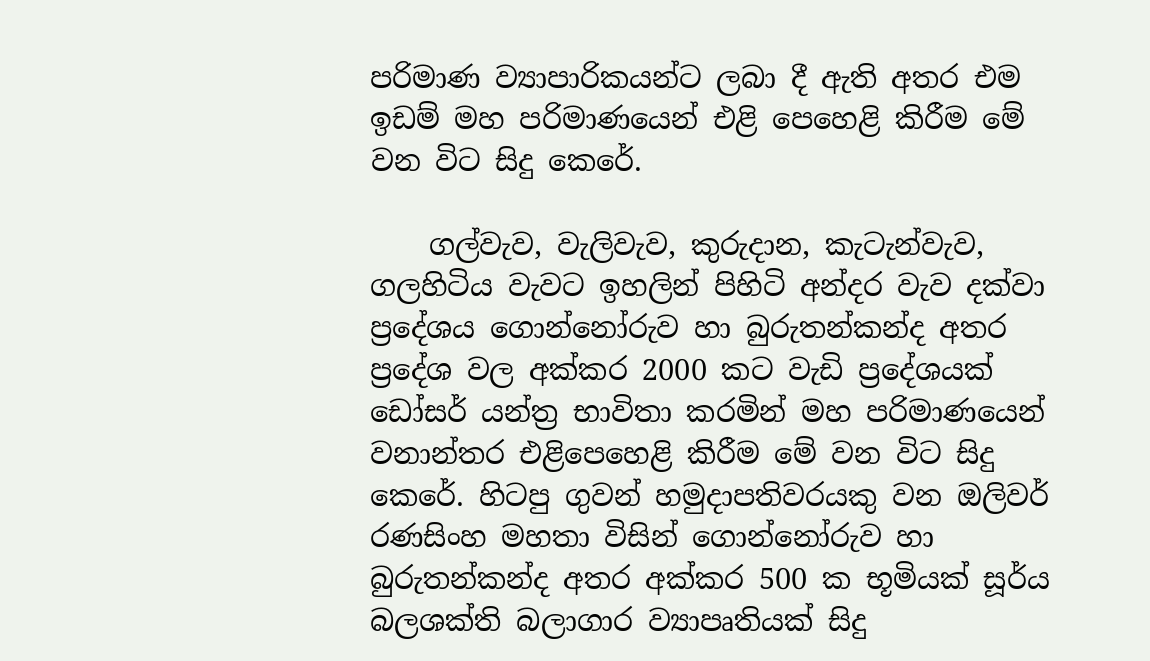පරිමාණ ව්‍යාපාරිකයන්ට ලබා දී ඇති අතර එම ඉඩම් මහ පරිමාණයෙන් එළි පෙහෙළි කිරීම මේ වන විට සිදු කෙරේ.

    ගල්වැව, වැලිවැව, කුරුදාන, කැටැන්වැව, ගලහිටිය වැවට ඉහලින් පිහිටි අන්දර වැව දක්වා ප්‍රදේශය ගොන්නෝරුව හා බුරුතන්කන්ද අතර ප්‍රදේශ වල අක්කර 2000 කට වැඩි ප්‍රදේශයක් ඩෝසර් යන්ත්‍ර භාවිතා කරමින් මහ පරිමාණයෙන් වනාන්තර එළිපෙහෙළි කිරීම මේ වන විට සිදු කෙරේ. හිටපු ගුවන් හමුදාපතිවරයකු වන ඔලිවර් රණසිංහ මහතා විසින් ගොන්නෝරුව හා බුරුතන්කන්ද අතර අක්කර 500 ක භූමියක් සූර්ය බලශක්ති බලාගාර ව්‍යාපෘතියක් සිදු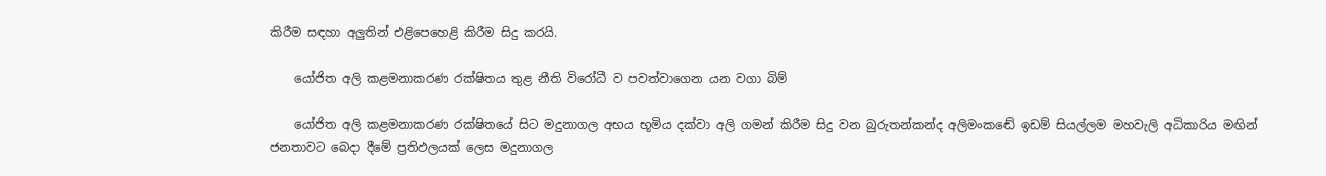කිරීම සඳහා අලුතින් එළිපෙහෙළි කිරීම සිදු කරයි.

    යෝජිත අලි කළමනාකරණ රක්ෂිතය තුළ නීති විරෝධී ව පවත්වාගෙන යන වගා බිම්

    යෝජිත අලි කළමනාකරණ රක්ෂිතයේ සිට මදුනාගල අභය භූමිය දක්වා අලි ගමන් කිරීම සිදු වන බුරුතන්කන්ද අලිමංකඬේ ඉඩම් සියල්ලම මහවැලි අධිකාරිය මඟින් ජනතාවට බෙදා දීමේ ප්‍රතිඵලයක් ලෙස මදුනාගල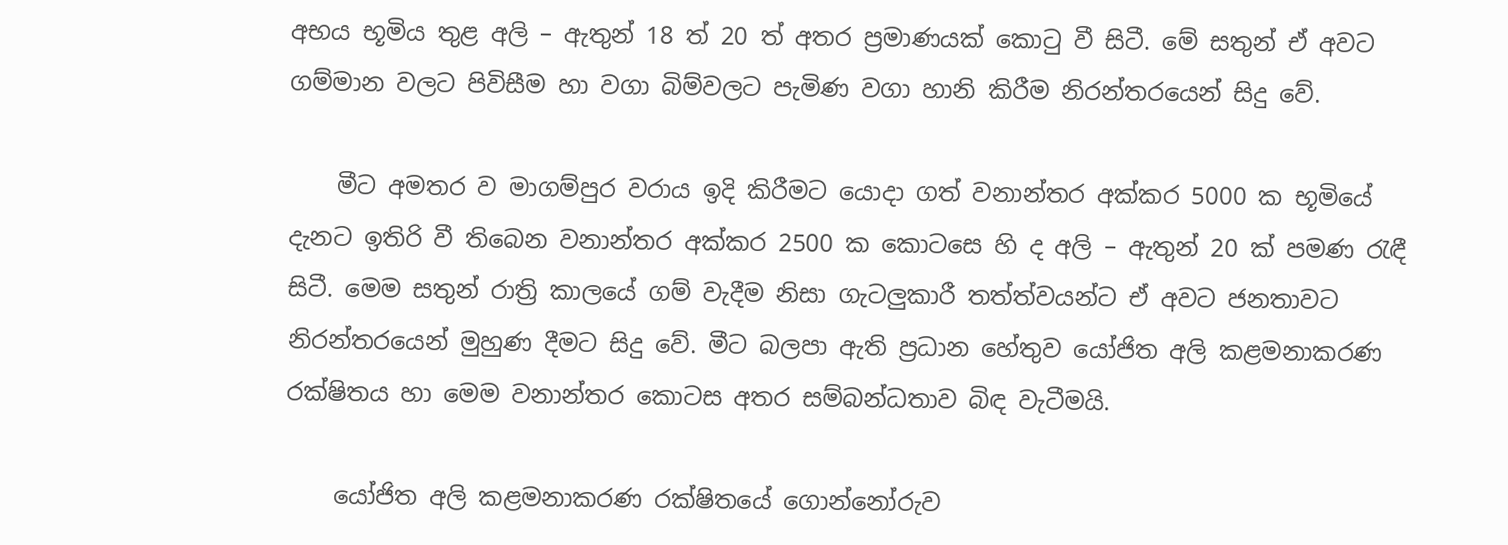අභය භූමිය තුළ අලි – ඇතුන් 18 ත් 20 ත් අතර ප්‍රමාණයක් කොටු වී සිටී. මේ සතුන් ඒ අවට ගම්මාන වලට පිවිසීම හා වගා බිම්වලට පැමිණ වගා හානි කිරීම නිරන්තරයෙන් සිදු වේ.

    මීට අමතර ව මාගම්පුර වරාය ඉදි කිරීමට යොදා ගත් වනාන්තර අක්කර 5000 ක භූමියේ දැනට ඉතිරි වී තිබෙන වනාන්තර අක්කර 2500 ක කොටසෙ හි ද අලි – ඇතුන් 20 ක් පමණ රැඳී සිටී. මෙම සතුන් රාත්‍රි කාලයේ ගම් වැදීම නිසා ගැටලුකාරී තත්ත්වයන්ට ඒ අවට ජනතාවට නිරන්තරයෙන් මුහුණ දීමට සිදු වේ. මීට බලපා ඇති ප්‍රධාන හේතුව යෝජිත අලි කළමනාකරණ රක්ෂිතය හා මෙම වනාන්තර කොටස අතර සම්බන්ධතාව බිඳ වැටීමයි.

    යෝජිත අලි කළමනාකරණ රක්ෂිතයේ ගොන්නෝරුව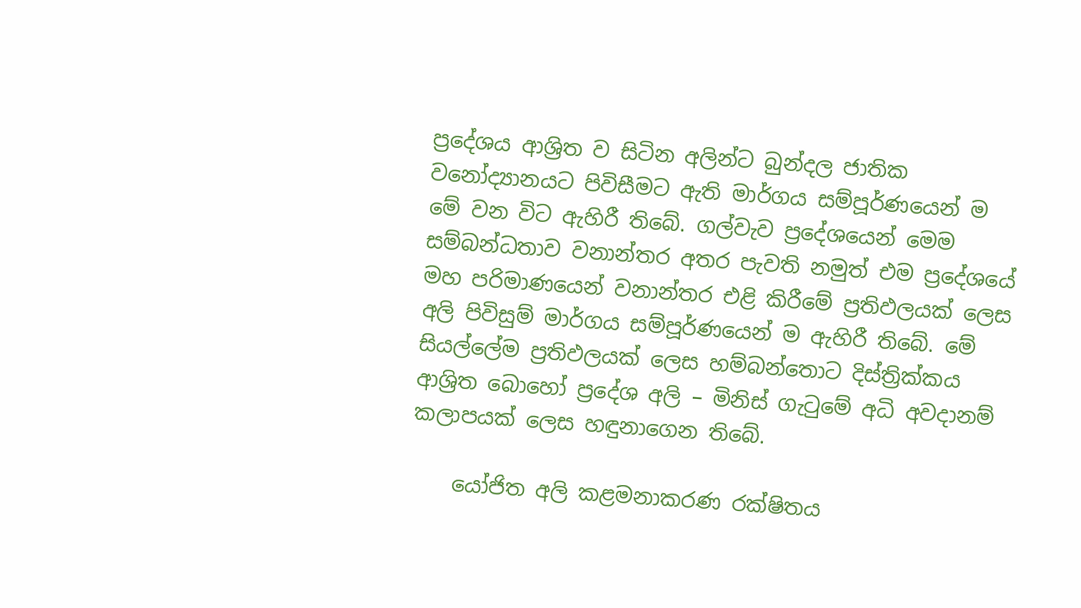ප්‍රදේශය ආශ්‍රිත ව සිටින අලින්ට බුන්දල ජාතික වනෝද්‍යානයට පිවිසීමට ඇති මාර්ගය සම්පූර්ණයෙන් ම මේ වන විට ඇහිරී තිබේ. ගල්වැව ප්‍රදේශයෙන් මෙම සම්බන්ධතාව වනාන්තර අතර පැවති නමුත් එම ප්‍රදේශයේ මහ පරිමාණයෙන් වනාන්තර එළි කිරීමේ ප්‍රතිඵලයක් ලෙස අලි පිවිසුම් මාර්ගය සම්පූර්ණයෙන් ම ඇහිරී තිබේ. මේ සියල්ලේම ප්‍රතිඵලයක් ලෙස හම්බන්තොට දිස්ත්‍රික්කය ආශ්‍රිත බොහෝ ප්‍රදේශ අලි – මිනිස් ගැටුමේ අධි අවදානම් කලාපයක් ලෙස හඳුනාගෙන තිබේ.

    යෝජිත අලි කළමනාකරණ රක්ෂිතය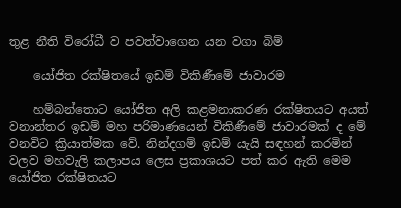තුළ නීති විරෝධී ව පවත්වාගෙන යන වගා බිම්

    යෝජිත රක්ෂිතයේ ඉඩම් විකිණීමේ ජාවාරම

    හම්බන්තොට යෝජිත අලි කළමනාකරණ රක්ෂිතයට අයත් වනාන්තර ඉඩම් මහ පරිමාණයෙන් විකිණීමේ ජාවාරමක් ද මේ වනවිට ක්‍රියාත්මක වේ. නින්දගම් ඉඩම් යැයි සඳහන් කරමින් වලව මහවැලි කලාපය ලෙස ප්‍රකාශයට පත් කර ඇති මෙම යෝජිත රක්ෂිතයට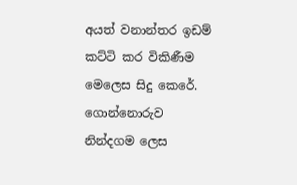අයත් වනාන්තර ඉඩම් කට්ටි කර විකිණීම මෙලෙස සිදු කෙරේ. ගොන්නොරුව නින්දගම ලෙස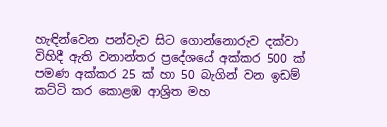හැඳින්වෙන පන්වැව සිට ගොන්නොරුව දක්වා විහිදී ඇති වනාන්තර ප්‍රදේශයේ අක්කර 500 ක් පමණ අක්කර 25 ක් හා 50 බැගින් වන ඉඩම් කට්ටි කර කොළඹ ආශ්‍රිත මහ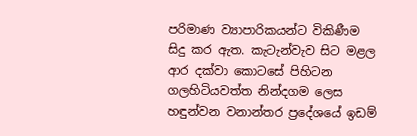පරිමාණ ව්‍යාපාරිකයන්ට විකිණීම සිදු කර ඇත. කැටැන්වැව සිට මළල ආර දක්වා කොටසේ පිහිටන ගලහිටියවත්ත නින්දගම ලෙස හඳුන්වන වනාන්තර ප්‍රදේශයේ ඉඩම්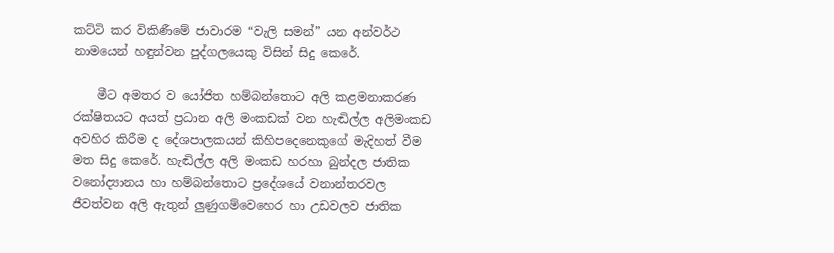කට්ටි කර විකිණීමේ ජාවාරම “වැලි සමන්” යන අන්වර්ථ නාමයෙන් හඳුන්වන පුද්ගලයෙකු විසින් සිදු කෙරේ.

    මීට අමතර ව යෝජිත හම්බන්තොට අලි කළමනාකරණ රක්ෂිතයට අයත් ප්‍රධාන අලි මංකඩක් වන හැඬිල්ල අලිමංකඩ අවහිර කිරීම ද දේශපාලකයන් කිහිපදෙනෙකුගේ මැදිහත් වීම මත සිදු කෙරේ. හැඬිල්ල අලි මංකඩ හරහා බුන්දල ජාතික වනෝද්‍යානය හා හම්බන්තොට ප්‍රදේශයේ වනාන්තරවල ජීවත්වන අලි ඇතුන් ලුණුගම්වෙහෙර හා උඩවලව ජාතික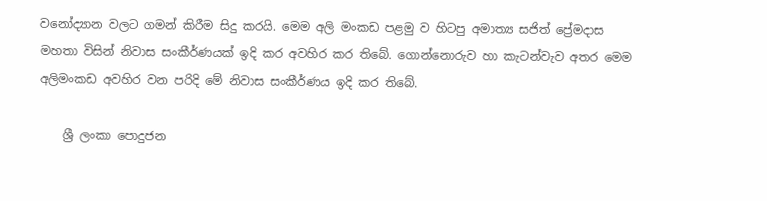වනෝද්‍යාන වලට ගමන් කිරීම සිදු කරයි. මෙම අලි මංකඩ පළමු ව හිටපු අමාත්‍ය සජිත් ප්‍රේමදාස මහතා විසින් නිවාස සංකීර්ණයක් ඉදි කර අවහිර කර තිබේ. ගොන්නොරුව හා කැටන්වැව අතර මෙම අලිමංකඩ අවහිර වන පරිදි මේ නිවාස සංකීර්ණය ඉදි කර තිබේ.

    ශ්‍රී ලංකා පොදුජන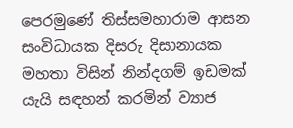පෙරමුණේ තිස්සමහාරාම ආසන සංවිධායක දිසරු දිසානායක මහතා විසින් නින්දගම් ඉඩමක් යැයි සඳහන් කරමින් ව්‍යාජ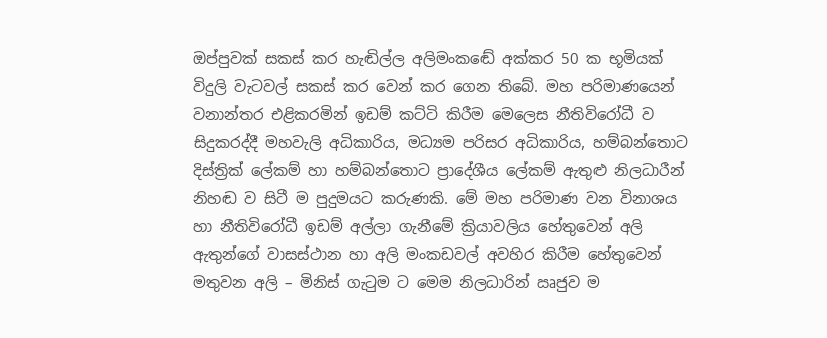ඔප්පුවක් සකස් කර හැඬිල්ල අලිමංකඬේ අක්කර 50 ක භූමියක් විදුලි වැටවල් සකස් කර වෙන් කර ගෙන තිබේ. මහ පරිමාණයෙන් වනාන්තර එළිකරමින් ඉඩම් කට්ටි කිරීම මෙලෙස නීතිවිරෝධී ව සිදුකරද්දී මහවැලි අධිකාරිය, මධ්‍යම පරිසර අධිකාරිය, හම්බන්තොට දිස්ත්‍රික් ලේකම් හා හම්බන්තොට ප්‍රාදේශීය ලේකම් ඇතුළු නිලධාරීන් නිහඬ ව සිටී ම පුදුමයට කරුණකි. මේ මහ පරිමාණ වන විනාශය හා නීතිවිරෝධී ඉඩම් අල්ලා ගැනීමේ ක්‍රියාවලිය හේතුවෙන් අලි ඇතුන්ගේ වාසස්ථාන හා අලි මංකඩවල් අවහිර කිරීම හේතුවෙන් මතුවන අලි – මිනිස් ගැටුම ට මෙම නිලධාරින් ඍජුව ම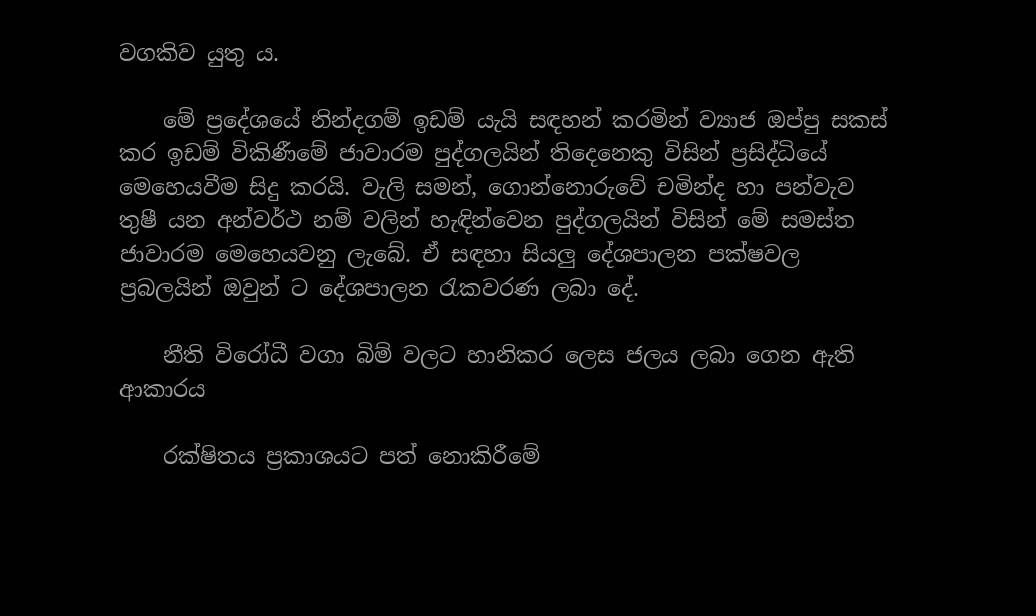වගකිව යුතු ය.

    මේ ප්‍රදේශයේ නින්දගම් ඉඩම් යැයි සඳහන් කරමින් ව්‍යාජ ඔප්පු සකස් කර ඉඩම් විකිණීමේ ජාවාරම පුද්ගලයින් තිදෙනෙකු විසින් ප්‍රසිද්ධියේ මෙහෙයවීම සිදු කරයි. වැලි සමන්, ගොන්නොරුවේ චමින්ද හා පන්වැව තුෂී යන අන්වර්ථ නම් වලින් හැඳින්වෙන පුද්ගලයින් විසින් මේ සමස්ත ජාවාරම මෙහෙයවනු ලැබේ. ඒ සඳහා සියලු දේශපාලන පක්ෂවල ප්‍රබලයින් ඔවුන් ට දේශපාලන රැකවරණ ලබා දේ.

    නීති විරෝධී වගා බිම් වලට හානිකර ලෙස ජලය ලබා ගෙන ඇති ආකාරය

    රක්ෂිතය ප්‍රකාශයට පත් නොකිරීමේ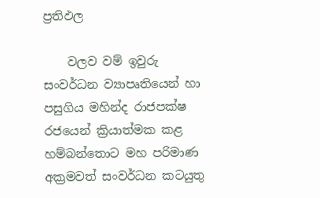ප්‍රතිඵල

    වලව වම් ඉවුරු සංවර්ධන ව්‍යාපෘතියෙන් හා පසුගිය මහින්ද රාජපක්ෂ රජයෙන් ක්‍රියාත්මක කළ හම්බන්තොට මහ පරිමාණ අක්‍රමවත් සංවර්ධන කටයුතු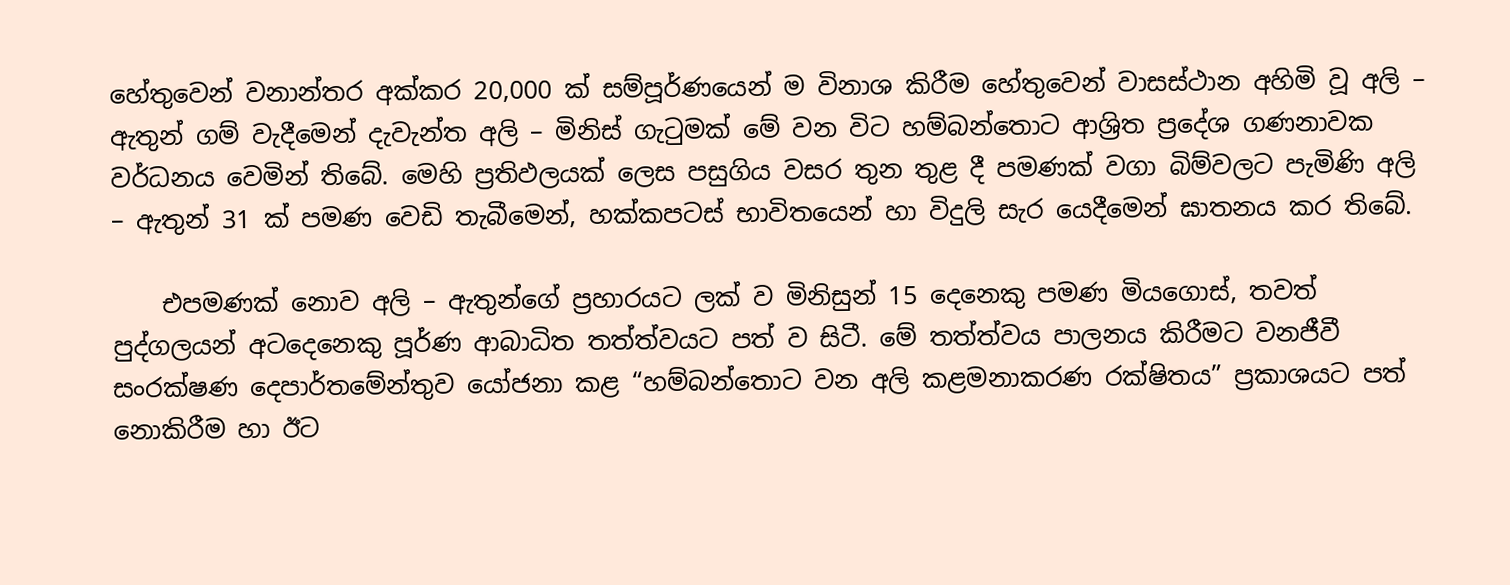හේතුවෙන් වනාන්තර අක්කර 20,000 ක් සම්පූර්ණයෙන් ම විනාශ කිරීම හේතුවෙන් වාසස්ථාන අහිමි වූ අලි – ඇතුන් ගම් වැදීමෙන් දැවැන්ත අලි – මිනිස් ගැටුමක් මේ වන විට හම්බන්තොට ආශ්‍රිත ප්‍රදේශ ගණනාවක වර්ධනය වෙමින් තිබේ. මෙහි ප්‍රතිඵලයක් ලෙස පසුගිය වසර තුන තුළ දී පමණක් වගා බිම්වලට පැමිණි අලි – ඇතුන් 31 ක් පමණ වෙඩි තැබීමෙන්, හක්කපටස් භාවිතයෙන් හා විදුලි සැර යෙදීමෙන් ඝාතනය කර තිබේ.

    එපමණක් නොව අලි – ඇතුන්ගේ ප්‍රහාරයට ලක් ව මිනිසුන් 15 දෙනෙකු පමණ මියගොස්, තවත් පුද්ගලයන් අටදෙනෙකු පූර්ණ ආබාධිත තත්ත්වයට පත් ව සිටී. මේ තත්ත්වය පාලනය කිරීමට වනජීවී සංරක්ෂණ දෙපාර්තමේන්තුව යෝජනා කළ “හම්බන්තොට වන අලි කළමනාකරණ රක්ෂිතය” ප්‍රකාශයට පත් නොකිරීම හා ඊට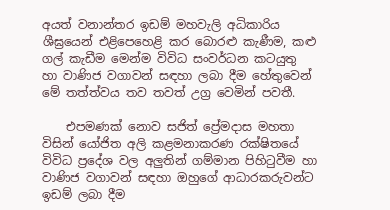අයත් වනාන්තර ඉඩම් මහවැලි අධිකාරිය ශීඝ්‍රයෙන් එළිපෙහෙළි කර බොරළු කැණීම, කළු ගල් කැඩීම මෙන්ම විවිධ සංවර්ධන කටයුතු හා වාණිජ වගාවන් සඳහා ලබා දීම හේතුවෙන් මේ තත්ත්වය තව තවත් උග්‍ර වෙමින් පවතී.

    එපමණක් නොව සජිත් ප්‍රේමදාස මහතා විසින් යෝජිත අලි කළමනාකරණ රක්ෂිතයේ විවිධ ප්‍රදේශ වල අලුතින් ගම්මාන පිහිටුවීම හා වාණිජ වගාවන් සඳහා ඔහුගේ ආධාරකරුවන්ට ඉඩම් ලබා දීම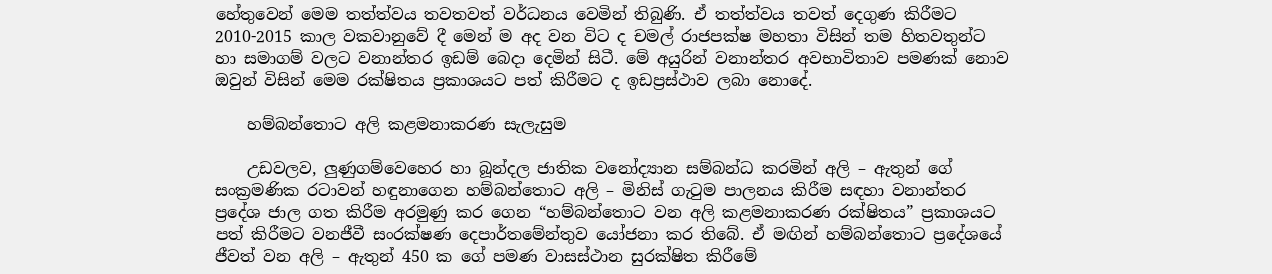හේතුවෙන් මෙම තත්ත්වය තවතවත් වර්ධනය වෙමින් තිබුණි. ඒ තත්ත්වය තවත් දෙගුණ කිරීමට 2010-2015 කාල වකවානුවේ දී මෙන් ම අද වන විට ද චමල් රාජපක්ෂ මහතා විසින් තම හිතවතුන්ට හා සමාගම් වලට වනාන්තර ඉඩම් බෙදා දෙමින් සිටී. මේ අයුරින් වනාන්තර අවභාවිතාව පමණක් නොව ඔවුන් විසින් මෙම රක්ෂිතය ප්‍රකාශයට පත් කිරීමට ද ඉඩප්‍රස්ථාව ලබා නොදේ.

    හම්බන්තොට අලි කළමනාකරණ සැලැසුම

    උඩවලව, ලුණුගම්වෙහෙර හා බූන්දල ජාතික වනෝද්‍යාන සම්බන්ධ කරමින් අලි – ඇතුන් ගේ සංක්‍රමණික රටාවන් හඳුනාගෙන හම්බන්තොට අලි – මිනිස් ගැටුම පාලනය කිරීම සඳහා වනාන්තර ප්‍රදේශ ජාල ගත කිරීම අරමුණු කර ගෙන “හම්බන්තොට වන අලි කළමනාකරණ රක්ෂිතය” ප්‍රකාශයට පත් කිරීමට වනජීවී සංරක්ෂණ දෙපාර්තමේන්තුව යෝජනා කර තිබේ. ඒ මඟින් හම්බන්තොට ප්‍රදේශයේ ජීවත් වන අලි – ඇතුන් 450 ක ගේ පමණ වාසස්ථාන සුරක්ෂිත කිරීමේ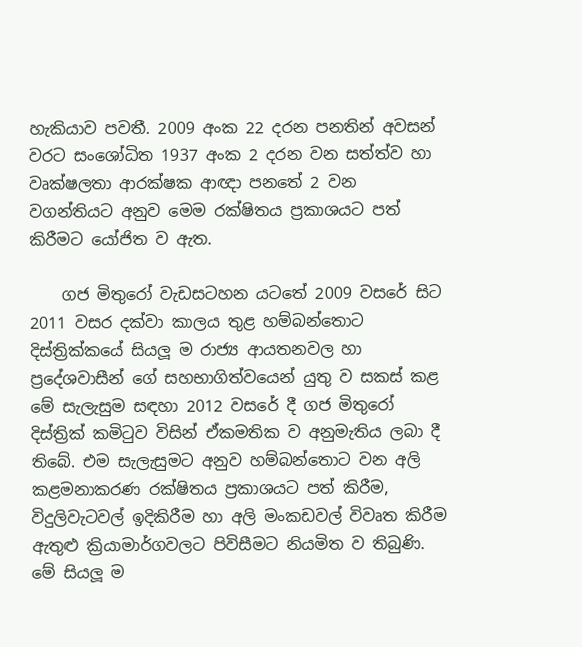හැකියාව පවතී. 2009 අංක 22 දරන පනතින් අවසන් වරට සංශෝධිත 1937 අංක 2 දරන වන සත්ත්ව හා වෘක්ෂලතා ආරක්ෂක ආඥා පනතේ 2 වන වගන්තියට අනුව මෙම රක්ෂිතය ප්‍රකාශයට පත් කිරීමට යෝජිත ව ඇත.

    ගජ මිතුරෝ වැඩසටහන යටතේ 2009 වසරේ සිට 2011 වසර දක්වා කාලය තුළ හම්බන්තොට දිස්ත්‍රික්කයේ සියලූ ම රාජ්‍ය ආයතනවල හා ප්‍රදේශවාසීන් ගේ සහභාගිත්වයෙන් යුතු ව සකස් කළ මේ සැලැසුම සඳහා 2012 වසරේ දී ගජ මිතුරෝ දිස්ත්‍රික් කමිටුව විසින් ඒකමතික ව අනුමැතිය ලබා දී තිබේ. එම සැලැසුමට අනුව හම්බන්තොට වන අලි කළමනාකරණ රක්ෂිතය ප්‍රකාශයට පත් කිරීම, විදුලිවැටවල් ඉදිකිරීම හා අලි මංකඩවල් විවෘත කිරීම ඇතුළු ක්‍රියාමාර්ගවලට පිවිසීමට නියමිත ව තිබුණි. මේ සියලූ ම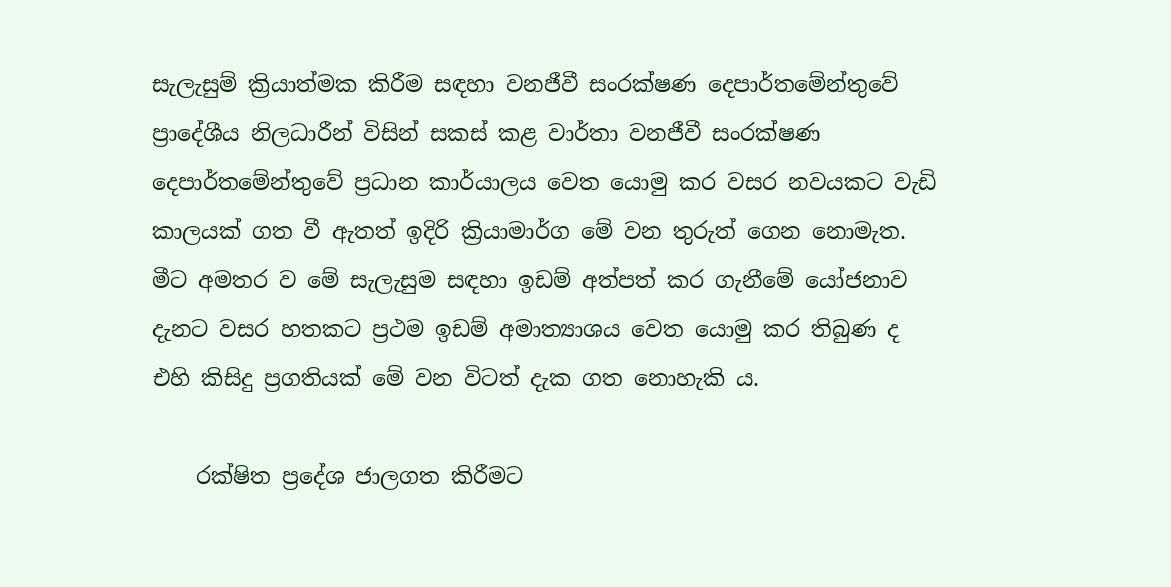සැලැසුම් ක්‍රියාත්මක කිරීම සඳහා වනජීවී සංරක්ෂණ දෙපාර්තමේන්තුවේ ප්‍රාදේශීය නිලධාරීන් විසින් සකස් කළ වාර්තා වනජීවී සංරක්ෂණ දෙපාර්තමේන්තුවේ ප්‍රධාන කාර්යාලය වෙත යොමු කර වසර නවයකට වැඩි කාලයක් ගත වී ඇතත් ඉදිරි ක්‍රියාමාර්ග මේ වන තුරුත් ගෙන නොමැත. මීට අමතර ව මේ සැලැසුම සඳහා ඉඩම් අත්පත් කර ගැනීමේ යෝජනාව දැනට වසර හතකට ප්‍රථම ඉඩම් අමාත්‍යාශය වෙත යොමු කර තිබුණ ද එහි කිසිදු ප්‍රගතියක් මේ වන විටත් දැක ගත නොහැකි ය.

    රක්ෂිත ප්‍රදේශ ජාලගත කිරීමට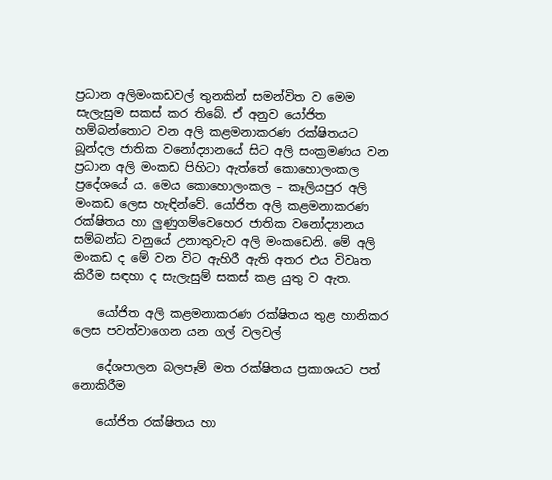ප්‍රධාන අලිමංකඩවල් තුනකින් සමන්විත ව මෙම සැලැසුම සකස් කර තිබේ. ඒ අනුව යෝජිත හම්බන්තොට වන අලි කළමනාකරණ රක්ෂිතයට බූන්දල ජාතික වනෝද්‍යානයේ සිට අලි සංක්‍රමණය වන ප්‍රධාන අලි මංකඩ පිහිටා ඇත්තේ කොහොලංකල ප්‍රදේශයේ ය. මෙය කොහොලංකල – කෑලියපුර අලි මංකඩ ලෙස හැඳින්වේ. යෝජිත අලි කළමනාකරණ රක්ෂිතය හා ලුණුගම්වෙහෙර ජාතික වනෝද්‍යානය සම්බන්ධ වනුයේ උනාතුවැව අලි මංකඩෙනි. මේ අලි මංකඩ ද මේ වන විට ඇහිරී ඇති අතර එය විවෘත කිරීම සඳහා ද සැලැසුම් සකස් කළ යුතු ව ඇත.

    යෝජිත අලි කළමනාකරණ රක්ෂිතය තුළ හානිකර ලෙස පවත්වාගෙන යන ගල් වලවල්

    දේශපාලන බලපෑම් මත රක්ෂිතය ප්‍රකාශයට පත් නොකිරීම

    යෝජිත රක්ෂිතය හා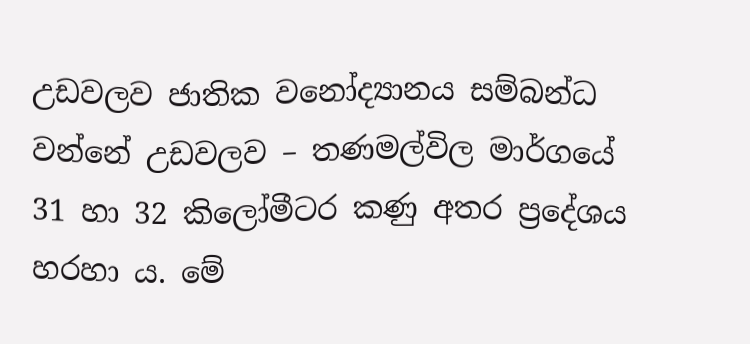උඩවලව ජාතික වනෝද්‍යානය සම්බන්ධ වන්නේ උඩවලව – තණමල්විල මාර්ගයේ 31 හා 32 කිලෝමීටර කණු අතර ප්‍රදේශය හරහා ය. මේ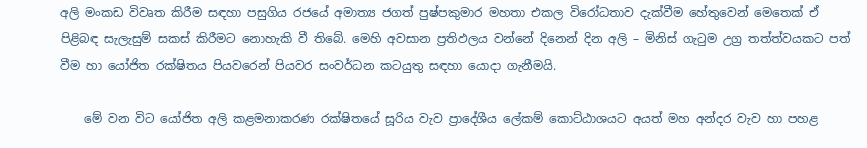අලි මංකඩ විවෘත කිරීම සඳහා පසුගිය රජයේ අමාත්‍ය ජගත් පුෂ්පකුමාර මහතා එකල විරෝධතාව දැක්වීම හේතුවෙන් මෙතෙක් ඒ පිළිබඳ සැලැසුම් සකස් කිරීමට නොහැකි වී තිබේ. මෙහි අවසාන ප්‍රතිඵලය වන්නේ දිනෙන් දින අලි – මිනිස් ගැටුම උග්‍ර තත්ත්වයකට පත් වීම හා යෝජිත රක්ෂිතය පියවරෙන් පියවර සංවර්ධන කටයුතු සඳහා යොදා ගැනීමයි.

    මේ වන විට යෝජිත අලි කළමනාකරණ රක්ෂිතයේ සූරිය වැව ප්‍රාදේශීය ලේකම් කොට්ඨාශයට අයත් මහ අන්දර වැව හා පහළ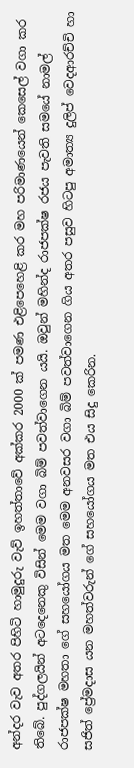අන්දර වැව අතර පිහිටි හාමුදුරු වැව් ඉහත්තාවේ අක්කර 2000 ක් පමණ එළිපෙහෙළි කර මහ පරිමාණයෙන් කෙසෙල් වගා කර තිබේ. පුද්ගලයින් අටදෙනෙකු විසින් මෙම වගා බිම් පවත්වාගෙන යයි. ඔවුන් මහින්ද රාජපක්ෂ රජය පැවති සමයේ නාමල් රාජපක්ෂ මහතා ගේ සහයෝගය මත මෙම අනවසර වගා බිම් පවත්වාගෙන ගිය අතර පසුව හිටපු අමාත්‍ය දුලිප් වෙදආරච්චි හා සජිත් ප්‍රේමදාස යන මහත්වරුන් ගේ සහයෝගය මත එය සිදු කෙරින.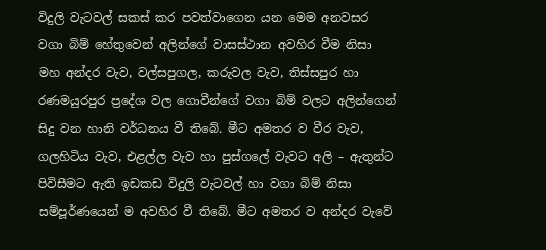විදුලි වැටවල් සකස් කර පවත්වාගෙන යන මෙම අනවසර වගා බිම් හේතුවෙන් අලින්ගේ වාසස්ථාන අවහිර වීම නිසා මහ අන්දර වැව, වල්සපුගල, කරුවල වැව, තිස්සපුර හා රණමයුරපුර ප්‍රදේශ වල ගොවීන්ගේ වගා බිම් වලට අලින්ගෙන් සිදු වන හානි වර්ධනය වී තිබේ. මීට අමතර ව වීර වැව, ගලහිටිය වැව, එළල්ල වැව හා පුස්ගලේ වැවට අලි – ඇතුන්ට පිවිසීමට ඇති ඉඩකඩ විදුලි වැටවල් හා වගා බිම් නිසා සම්පූර්ණයෙන් ම අවහිර වී තිබේ. මීට අමතර ව අන්දර වැවේ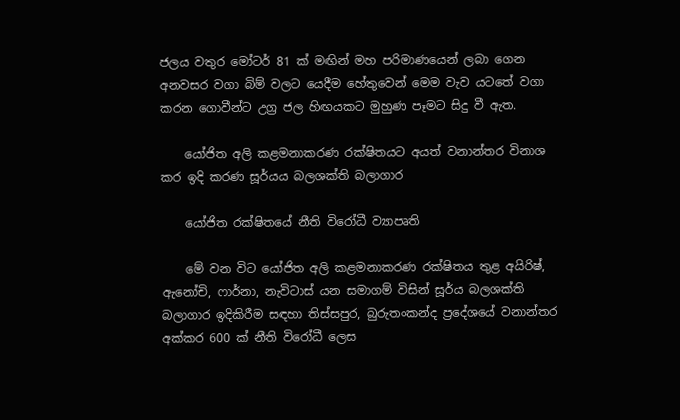ජලය වතුර මෝටර් 81 ක් මඟින් මහ පරිමාණයෙන් ලබා ගෙන අනවසර වගා බිම් වලට යෙදීම හේතුවෙන් මෙම වැව යටතේ වගා කරන ගොවීන්ට උග්‍ර ජල හිඟයකට මුහුණ පෑමට සිදු වී ඇත.

    යෝජිත අලි කළමනාකරණ රක්ෂිතයට අයත් වනාන්තර විනාශ කර ඉදි කරණ සූර්යය බලශක්ති බලාගාර

    යෝජිත රක්ෂිතයේ නීති විරෝධී ව්‍යාපෘති

    මේ වන විට යෝජිත අලි කළමනාකරණ රක්ෂිතය තුළ අයිරිෂ්, ඇනෝචි, ෆාර්නා, නැවිටාස් යන සමාගම් විසින් සූර්ය බලශක්ති බලාගාර ඉදිකිරීම සඳහා තිස්සපුර, බුරුතංකන්ද ප්‍රදේශයේ වනාන්තර අක්කර 600 ක් නීති විරෝධී ලෙස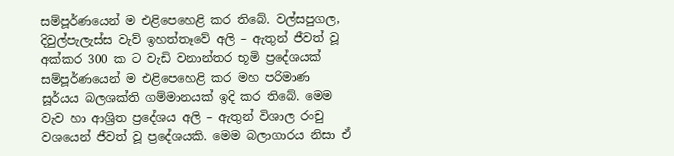සම්පූර්ණයෙන් ම එළිපෙහෙළි කර තිබේ. වල්සපුගල, දිවුල්පැලැස්ස වැව් ඉහත්තෑවේ අලි – ඇතුන් ජීවත් වූ අක්කර 300 ක ට වැඩි වනාන්තර භූමි ප්‍රදේශයක් සම්පූර්ණයෙන් ම එළිපෙහෙළි කර මහ පරිමාණ සූර්යය බලශක්ති ගම්මානයක් ඉදි කර තිබේ. මෙම වැව හා ආශ්‍රිත ප්‍රදේශය අලි – ඇතුන් විශාල රංචු වශයෙන් ජීවත් වූ ප්‍රදේශයකි. මෙම බලාගාරය නිසා ඒ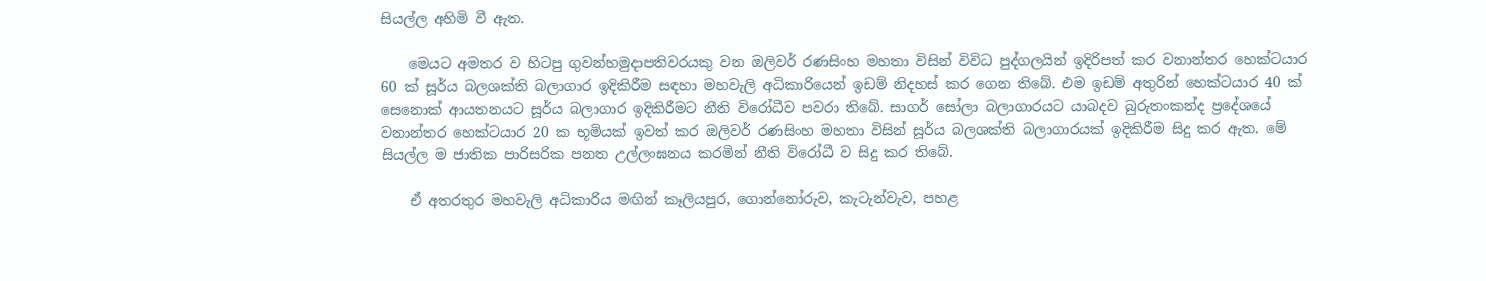සියල්ල අහිමි වී ඇත.

    මෙයට අමතර ව හිටපු ගුවන්හමුදාපතිවරයකු වන ඔලිවර් රණසිංහ මහතා විසින් විවිධ පුද්ගලයින් ඉදිරිපත් කර වනාන්තර හෙක්ටයාර 60 ක් සූර්ය බලශක්ති බලාගාර ඉදිකිරීම සඳහා මහවැලි අධිකාරියෙන් ඉඩම් නිදහස් කර ගෙන තිබේ. එම ඉඩම් අතුරින් හෙක්ටයාර 40 ක් සෙනොක් ආයතනයට සූර්ය බලාගාර ඉදිකිරීමට නීති විරෝධීව පවරා තිබේ. සාගර් සෝලා බලාගාරයට යාබදව බුරුතංකන්ද ප්‍රදේශයේ වනාන්තර හෙක්ටයාර 20 ක භූමියක් ඉවත් කර ඔලිවර් රණසිංහ මහතා විසින් සූර්ය බලශක්ති බලාගාරයක් ඉදිකිරීම සිදු කර ඇත. මේ සියල්ල ම ජාතික පාරිසරික පනත උල්ලංඝනය කරමින් නීති විරෝධී ව සිදු කර තිබේ.

    ඒ අතරතුර මහවැලි අධිකාරිය මඟින් කෑලියපුර, ගොන්නෝරුව, කැටැන්වැව, පහළ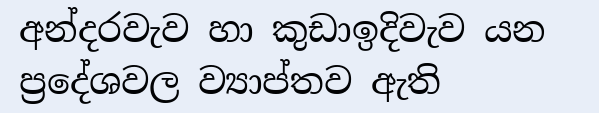අන්දරවැව හා කුඩාඉදිවැව යන ප්‍රදේශවල ව්‍යාප්තව ඇති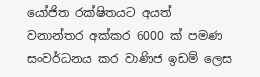යෝජිත රක්ෂිතයට අයත් වනාන්තර අක්කර 6000 ක් පමණ සංවර්ධනය කර වාණිජ ඉඩම් ලෙස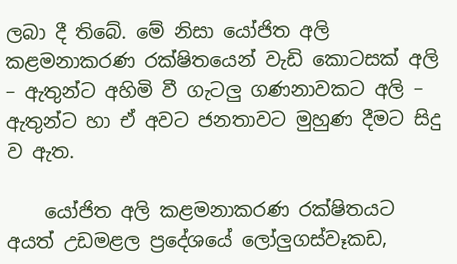ලබා දී තිබේ. මේ නිසා යෝජිත අලි කළමනාකරණ රක්ෂිතයෙන් වැඩි කොටසක් අලි – ඇතුන්ට අහිමි වී ගැටලු ගණනාවකට අලි – ඇතුන්ට හා ඒ අවට ජනතාවට මුහුණ දීමට සිදු ව ඇත.

    යෝජිත අලි කළමනාකරණ රක්ෂිතයට අයත් උඩමළල ප්‍රදේශයේ ලෝලුගස්වෑකඩ,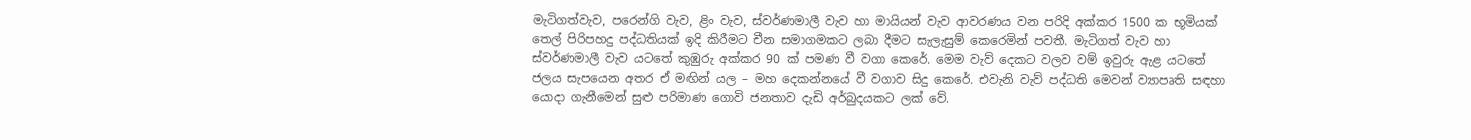මැටිගත්වැව, පරෙන්ගි වැව, ළිං වැව, ස්වර්ණමාලී වැව හා මායියන් වැව ආවරණය වන පරිදි අක්කර 1500 ක භූමියක් තෙල් පිරිපහදු පද්ධතියක් ඉදි කිරීමට චීන සමාගමකට ලබා දීමට සැලැසුම් කෙරෙමින් පවතී. මැටිගත් වැව හා ස්වර්ණමාලී වැව යටතේ කුඹුරු අක්කර 90 ක් පමණ වී වගා කෙරේ. මෙම වැව් දෙකට වලව වම් ඉවුරු ඇළ යටතේ ජලය සැපයෙන අතර ඒ මඟින් යල – මහ දෙකන්නයේ වී වගාව සිදු කෙරේ. එවැනි වැව් පද්ධති මෙවන් ව්‍යාපෘති සඳහා යොදා ගැනීමෙන් සුළු පරිමාණ ගොවි ජනතාව දැඩි අර්බුදයකට ලක් වේ.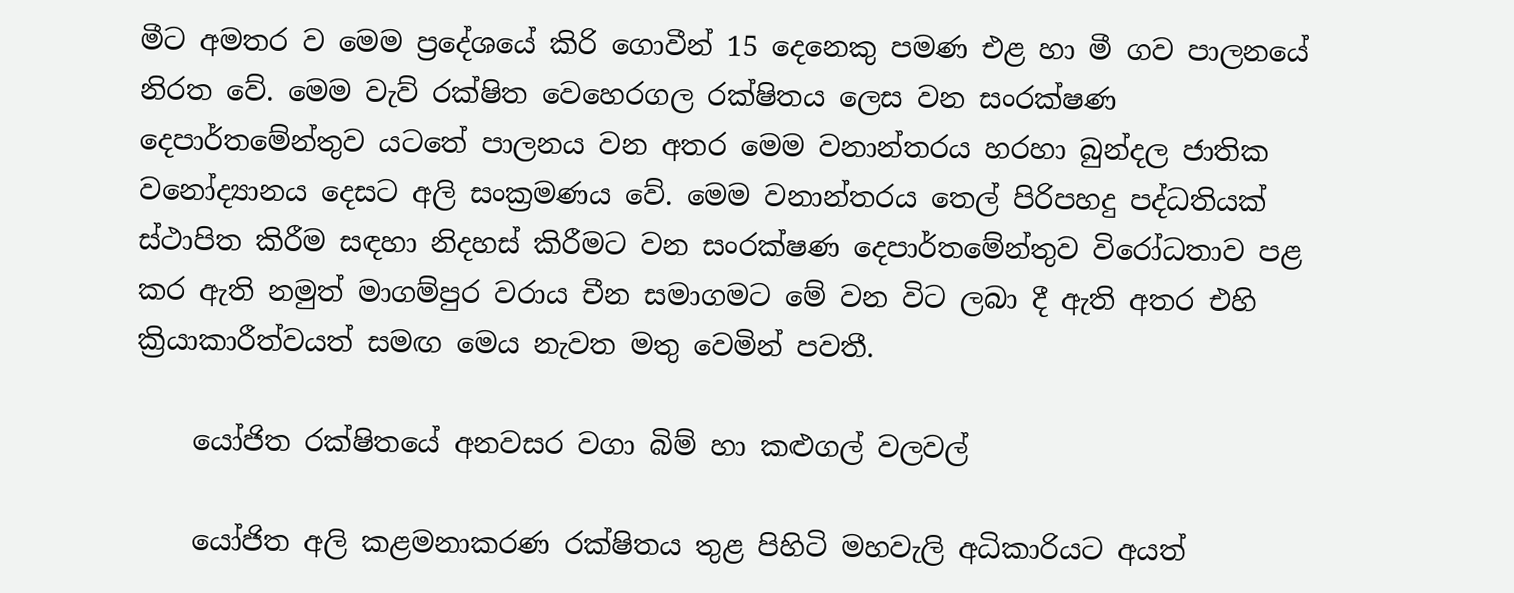මීට අමතර ව මෙම ප්‍රදේශයේ කිරි ගොවීන් 15 දෙනෙකු පමණ එළ හා මී ගව පාලනයේ නිරත වේ. මෙම වැව් රක්ෂිත වෙහෙරගල රක්ෂිතය ලෙස වන සංරක්ෂණ දෙපාර්තමේන්තුව යටතේ පාලනය වන අතර මෙම වනාන්තරය හරහා බුන්දල ජාතික වනෝද්‍යානය දෙසට අලි සංක්‍රමණය වේ. මෙම වනාන්තරය තෙල් පිරිපහදු පද්ධතියක් ස්ථාපිත කිරීම සඳහා නිදහස් කිරීමට වන සංරක්ෂණ දෙපාර්තමේන්තුව විරෝධතාව පළ කර ඇති නමුත් මාගම්පුර වරාය චීන සමාගමට මේ වන විට ලබා දී ඇති අතර එහි ක්‍රියාකාරීත්වයත් සමඟ මෙය නැවත මතු වෙමින් පවතී.

    යෝජිත රක්ෂිතයේ අනවසර වගා බිම් හා කළුගල් වලවල්

    යෝජිත අලි කළමනාකරණ රක්ෂිතය තුළ පිහිටි මහවැලි අධිකාරියට අයත්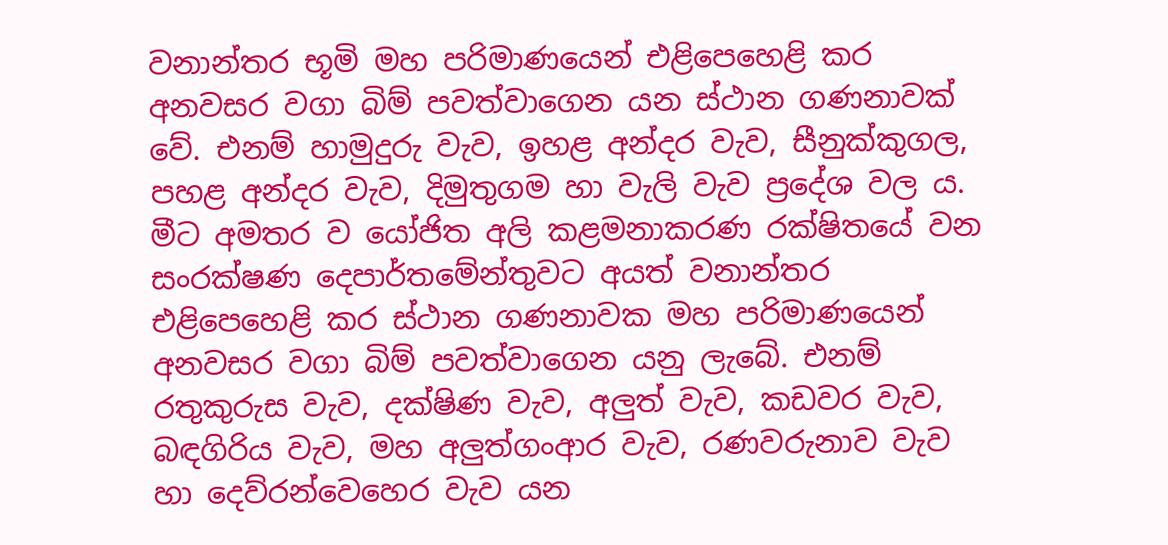වනාන්තර භූමි මහ පරිමාණයෙන් එළිපෙහෙළි කර අනවසර වගා බිම් පවත්වාගෙන යන ස්ථාන ගණනාවක් වේ. එනම් හාමුදුරු වැව, ඉහළ අන්දර වැව, සීනුක්කුගල, පහළ අන්දර වැව, දිමුතුගම හා වැලි වැව ප්‍රදේශ වල ය. මීට අමතර ව යෝජිත අලි කළමනාකරණ රක්ෂිතයේ වන සංරක්ෂණ දෙපාර්තමේන්තුවට අයත් වනාන්තර එළිපෙහෙළි කර ස්ථාන ගණනාවක මහ පරිමාණයෙන් අනවසර වගා බිම් පවත්වාගෙන යනු ලැබේ. එනම් රතුකුරුස වැව, දක්ෂිණ වැව, අලුත් වැව, කඩවර වැව, බඳගිරිය වැව, මහ අලුත්ගංආර වැව, රණවරුනාව වැව හා දෙව්රන්වෙහෙර වැව යන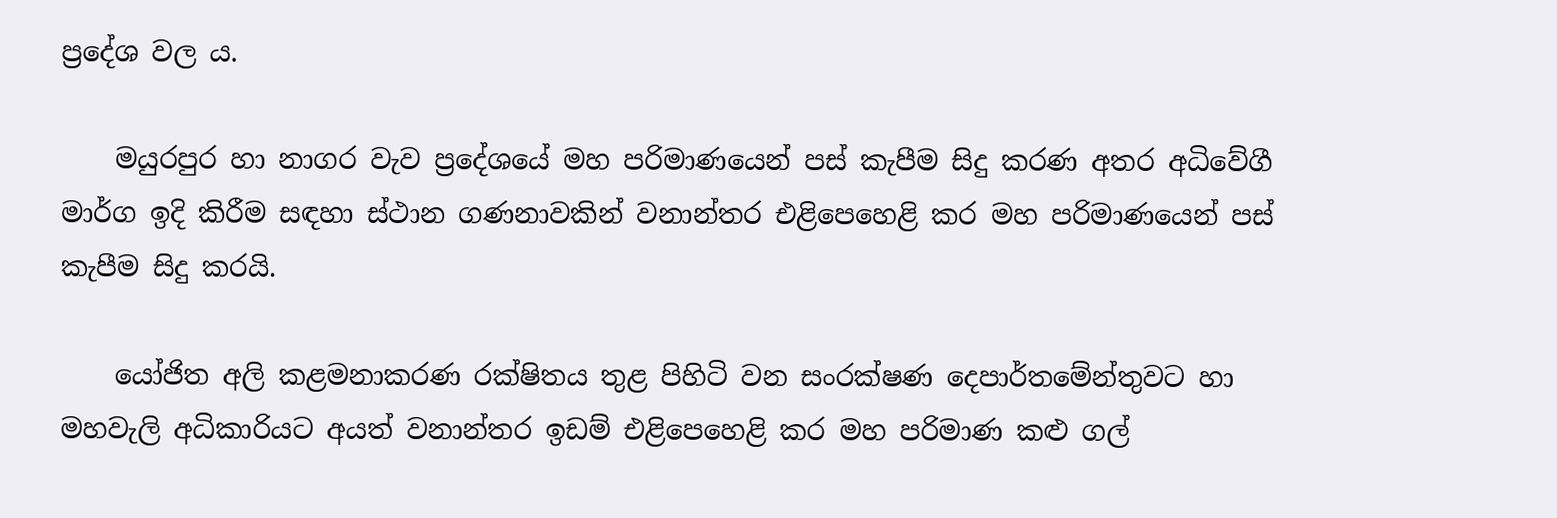ප්‍රදේශ වල ය.

    මයුරපුර හා නාගර වැව ප්‍රදේශයේ මහ පරිමාණයෙන් පස් කැපීම සිදු කරණ අතර අධිවේගී මාර්ග ඉදි කිරීම සඳහා ස්ථාන ගණනාවකින් වනාන්තර එළිපෙහෙළි කර මහ පරිමාණයෙන් පස් කැපීම සිදු කරයි.

    යෝජිත අලි කළමනාකරණ රක්ෂිතය තුළ පිහිටි වන සංරක්ෂණ දෙපාර්තමේන්තුවට හා මහවැලි අධිකාරියට අයත් වනාන්තර ඉඩම් එළිපෙහෙළි කර මහ පරිමාණ කළු ගල්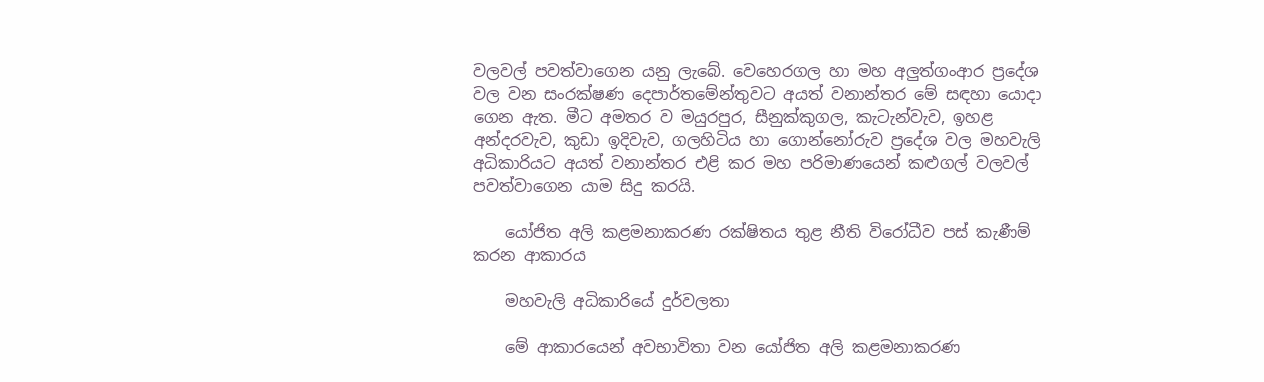වලවල් පවත්වාගෙන යනු ලැබේ. වෙහෙරගල හා මහ අලුත්ගංආර ප්‍රදේශ වල වන සංරක්ෂණ දෙපාර්තමේන්තුවට අයත් වනාන්තර මේ සඳහා යොදා ගෙන ඇත. මීට අමතර ව මයුරපුර, සීනුක්කුගල, කැටැන්වැව, ඉහළ අන්දරවැව, කුඩා ඉදිවැව, ගලහිටිය හා ගොන්නෝරුව ප්‍රදේශ වල මහවැලි අධිකාරියට අයත් වනාන්තර එළි කර මහ පරිමාණයෙන් කළුගල් වලවල් පවත්වාගෙන යාම සිදු කරයි.

    යෝජිත අලි කළමනාකරණ රක්ෂිතය තුළ නීති විරෝධීව පස් කැණීම් කරන ආකාරය

    මහවැලි අධිකාරියේ දුර්වලතා

    මේ ආකාරයෙන් අවභාවිතා වන යෝජිත අලි කළමනාකරණ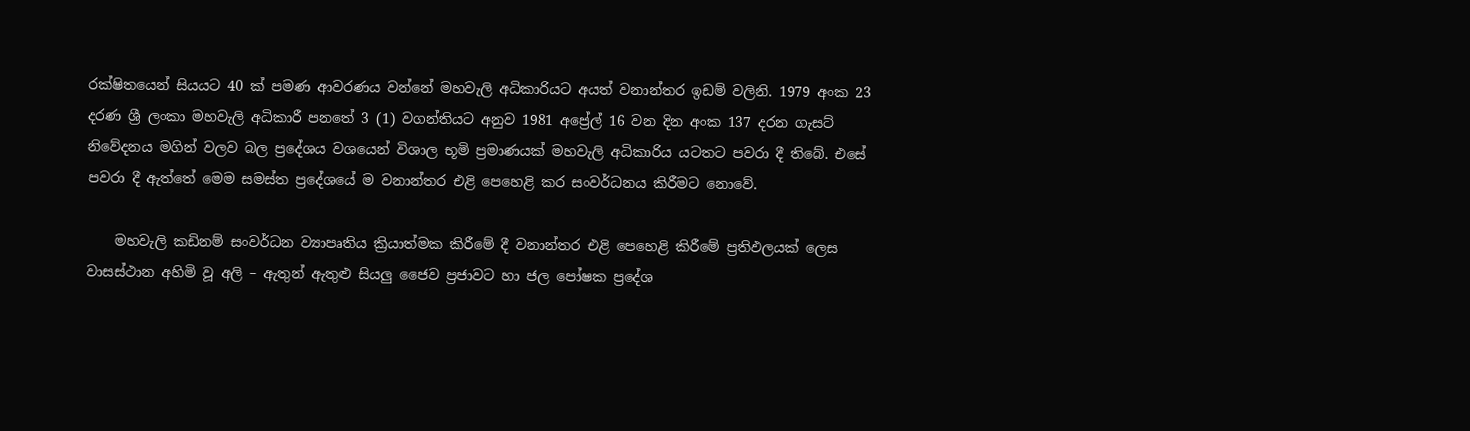රක්ෂිතයෙන් සියයට 40 ක් පමණ ආවරණය වන්නේ මහවැලි අධිකාරියට අයත් වනාන්තර ඉඩම් වලිනි. 1979 අංක 23 දරණ ශ්‍රී ලංකා මහවැලි අධිකාරී පනතේ 3 (1) වගන්තියට අනුව 1981 අප්‍රේල් 16 වන දින අංක 137 දරන ගැසට් නිවේදනය මගින් වලව බල ප්‍රදේශය වශයෙන් විශාල භූමි ප්‍රමාණයක් මහවැලි අධිකාරිය යටතට පවරා දී තිබේ. එසේ පවරා දී ඇත්තේ මෙම සමස්ත ප්‍රදේශයේ ම වනාන්තර එළි පෙහෙළි කර සංවර්ධනය කිරීමට නොවේ.

    මහවැලි කඩිනම් සංවර්ධන ව්‍යාපෘතිය ක්‍රියාත්මක කිරීමේ දී වනාන්තර එළි පෙහෙළි කිරීමේ ප්‍රතිඵලයක් ලෙස වාසස්ථාන අහිමි වූ අලි – ඇතුන් ඇතුළු සියලු ජෛව ප්‍රජාවට හා ජල පෝෂක ප්‍රදේශ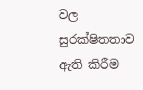වල සුරක්ෂිතතාව ඇති කිරීම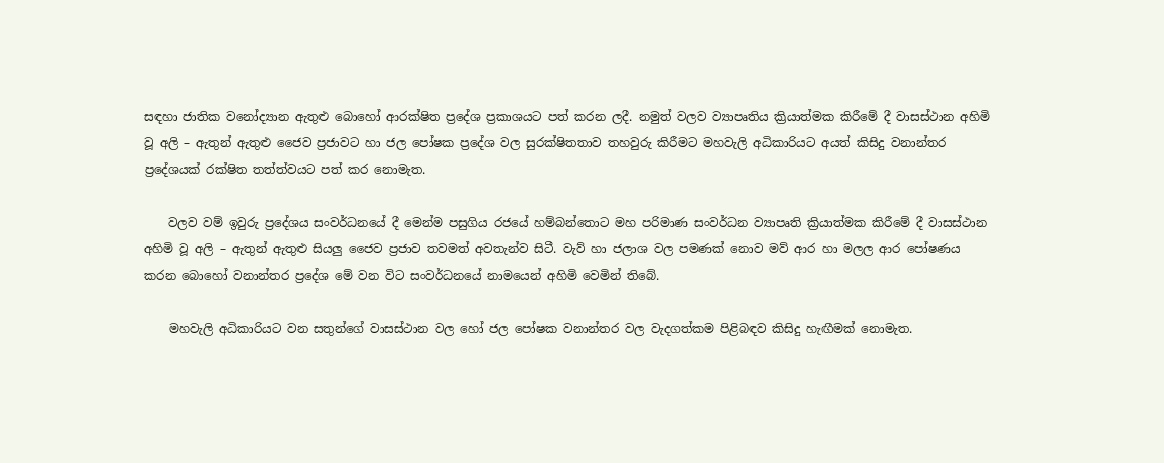සඳහා ජාතික වනෝද්‍යාන ඇතුළු බොහෝ ආරක්ෂිත ප්‍රදේශ ප්‍රකාශයට පත් කරන ලදී. නමුත් වලව ව්‍යාපෘතිය ක්‍රියාත්මක කිරීමේ දී වාසස්ථාන අහිමි වූ අලි – ඇතුන් ඇතුළු ජෛව ප්‍රජාවට හා ජල පෝෂක ප්‍රදේශ වල සුරක්ෂිතතාව තහවුරු කිරීමට මහවැලි අධිකාරියට අයත් කිසිදු වනාන්තර ප්‍රදේශයක් රක්ෂිත තත්ත්වයට පත් කර නොමැත.

    වලව වම් ඉවුරු ප්‍රදේශය සංවර්ධනයේ දී මෙන්ම පසුගිය රජයේ හම්බන්තොට මහ පරිමාණ සංවර්ධන ව්‍යාපෘති ක්‍රියාත්මක කිරීමේ දී වාසස්ථාන අහිමි වූ අලි – ඇතුන් ඇතුළු සියලු ජෛව ප්‍රජාව තවමත් අවතැන්ව සිටී. වැව් හා ජලාශ වල පමණක් නොව මව් ආර හා මලල ආර පෝෂණය කරන බොහෝ වනාන්තර ප්‍රදේශ මේ වන විට සංවර්ධනයේ නාමයෙන් අහිමි වෙමින් තිබේ.

    මහවැලි අධිකාරියට වන සතුන්ගේ වාසස්ථාන වල හෝ ජල පෝෂක වනාන්තර වල වැදගත්කම පිළිබඳව කිසිදු හැඟීමක් නොමැත.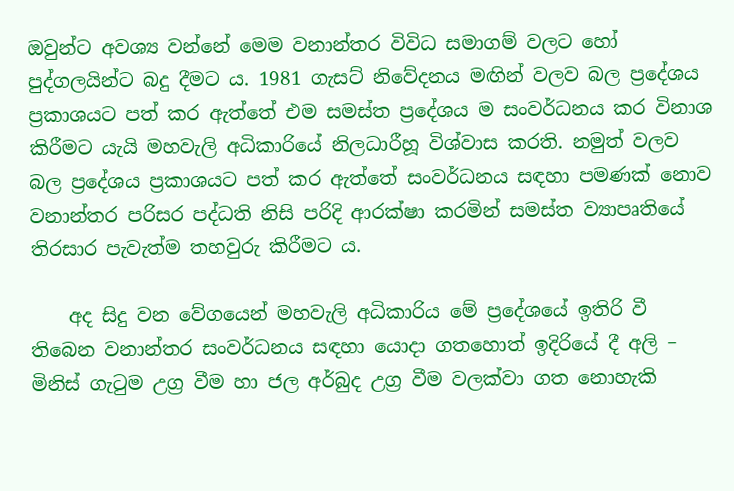ඔවුන්ට අවශ්‍ය වන්නේ මෙම වනාන්තර විවිධ සමාගම් වලට හෝ පුද්ගලයින්ට බදු දීමට ය. 1981 ගැසට් නිවේදනය මඟින් වලව බල ප්‍රදේශය ප්‍රකාශයට පත් කර ඇත්තේ එම සමස්ත ප්‍රදේශය ම සංවර්ධනය කර විනාශ කිරීමට යැයි මහවැලි අධිකාරියේ නිලධාරීහූ විශ්වාස කරති. නමුත් වලව බල ප්‍රදේශය ප්‍රකාශයට පත් කර ඇත්තේ සංවර්ධනය සඳහා පමණක් නොව වනාන්තර පරිසර පද්ධති නිසි පරිදි ආරක්ෂා කරමින් සමස්ත ව්‍යාපෘතියේ තිරසාර පැවැත්ම තහවුරු කිරීමට ය.

    අද සිදු වන වේගයෙන් මහවැලි අධිකාරිය මේ ප්‍රදේශයේ ඉතිරි වී තිබෙන වනාන්තර සංවර්ධනය සඳහා යොදා ගතහොත් ඉදිරියේ දී අලි – මිනිස් ගැටුම උග්‍ර වීම හා ජල අර්බුද උග්‍ර වීම වලක්වා ගත නොහැකි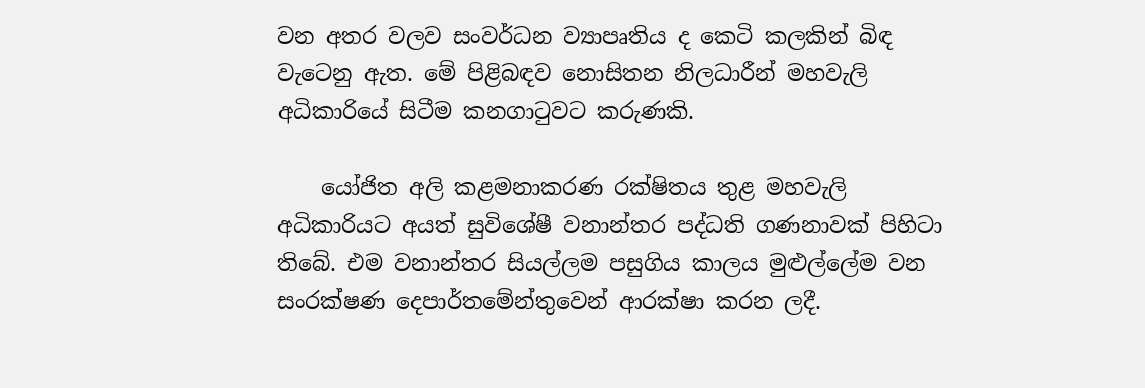වන අතර වලව සංවර්ධන ව්‍යාපෘතිය ද කෙටි කලකින් බිඳ වැටෙනු ඇත. මේ පිළිබඳව නොසිතන නිලධාරීන් මහවැලි අධිකාරියේ සිටීම කනගාටුවට කරුණකි.

    යෝජිත අලි කළමනාකරණ රක්ෂිතය තුළ මහවැලි අධිකාරියට අයත් සුවිශේෂී වනාන්තර පද්ධති ගණනාවක් පිහිටා තිබේ. එම වනාන්තර සියල්ලම පසුගිය කාලය මුළුල්ලේම වන සංරක්ෂණ දෙපාර්තමේන්තුවෙන් ආරක්ෂා කරන ලදී.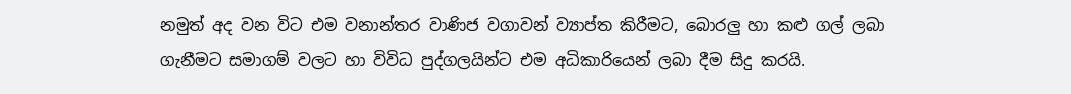නමුත් අද වන විට එම වනාන්තර වාණිජ වගාවන් ව්‍යාප්ත කිරීමට, බොරලු හා කළු ගල් ලබා ගැනීමට සමාගම් වලට හා විවිධ පුද්ගලයින්ට එම අධිකාරියෙන් ලබා දීම සිදු කරයි.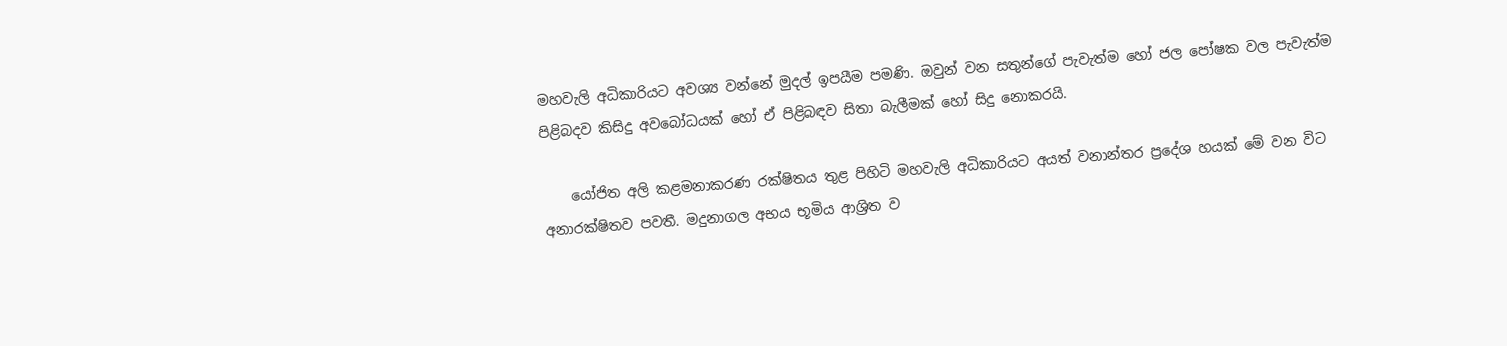මහවැලි අධිකාරියට අවශ්‍ය වන්නේ මුදල් ඉපයීම පමණි. ඔවුන් වන සතුන්ගේ පැවැත්ම හෝ ජල පෝෂක වල පැවැත්ම පිළිබදව කිසිදු අවබෝධයක් හෝ ඒ පිළිබඳව සිතා බැලීමක් හෝ සිදු නොකරයි.

    යෝජිත අලි කළමනාකරණ රක්ෂිතය තුළ පිහිටි මහවැලි අධිකාරියට අයත් වනාන්තර ප්‍රදේශ හයක් මේ වන විට අනාරක්ෂිතව පවතී. මදුනාගල අභය භූමිය ආශ්‍රිත ව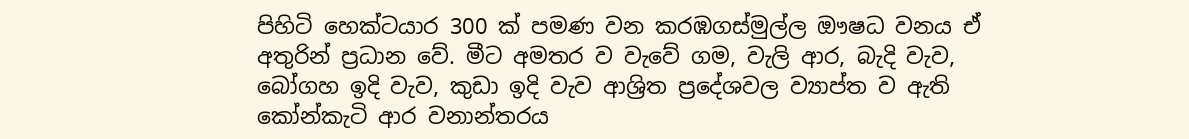පිහිටි හෙක්ටයාර 300 ක් පමණ වන කරඹගස්මුල්ල ඖෂධ වනය ඒ අතුරින් ප්‍රධාන වේ. මීට අමතර ව වැවේ ගම, වැලි ආර, බැදි වැව, බෝගහ ඉදි වැව, කුඩා ඉදි වැව ආශ්‍රිත ප්‍රදේශවල ව්‍යාප්ත ව ඇති කෝන්කැටි ආර වනාන්තරය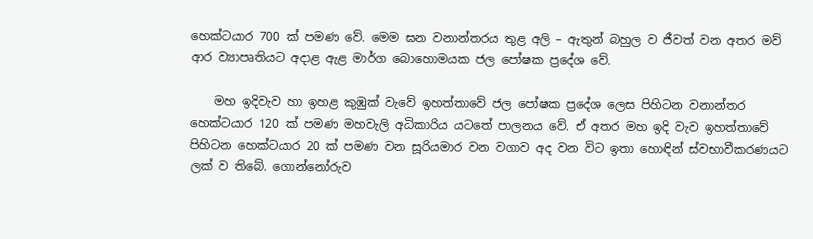හෙක්ටයාර 700 ක් පමණ වේ. මෙම ඝන වනාන්තරය තුළ අලි – ඇතුන් බහුල ව ජීවත් වන අතර මව් ආර ව්‍යාපෘතියට අදාළ ඇළ මාර්ග බොහොමයක ජල පෝෂක ප්‍රදේශ වේ.

    මහ ඉදිවැව හා ඉහළ කුඹුක් වැවේ ඉහත්තාවේ ජල පෝෂක ප්‍රදේශ ලෙස පිහිටන වනාන්තර හෙක්ටයාර 120 ක් පමණ මහවැලි අධිකාරිය යටතේ පාලනය වේ. ඒ අතර මහ ඉදි වැව ඉහත්තාවේ පිහිටන හෙක්ටයාර 20 ක් පමණ වන සූරියමාර වන වගාව අද වන විට ඉතා හොඳින් ස්වභාවීකරණයට ලක් ව තිබේ. ගොන්නෝරුව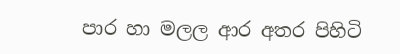පාර හා මලල ආර අතර පිහිටි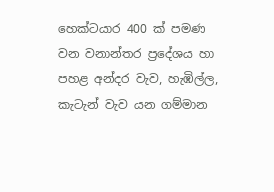හෙක්ටයාර 400 ක් පමණ වන වනාන්තර ප්‍රදේශය හා පහළ අන්දර වැව, හැඹිල්ල, කැටැන් වැව යන ගම්මාන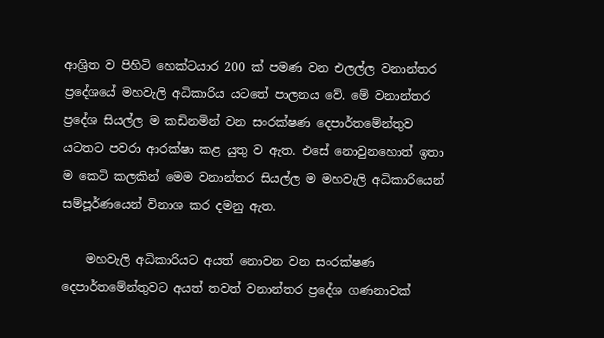ආශ්‍රිත ව පිහිටි හෙක්ටයාර 200 ක් පමණ වන එලල්ල වනාන්තර ප්‍රදේශයේ මහවැලි අධිකාරිය යටතේ පාලනය වේ. මේ වනාන්තර ප්‍රදේශ සියල්ල ම කඩිනමින් වන සංරක්ෂණ දෙපාර්තමේන්තුව යටතට පවරා ආරක්ෂා කළ යුතු ව ඇත. එසේ නොවුනහොත් ඉතා ම කෙටි කලකින් මෙම වනාන්තර සියල්ල ම මහවැලි අධිකාරියෙන් සම්පූර්ණයෙන් විනාශ කර දමනු ඇත.

    මහවැලි අධිකාරියට අයත් නොවන වන සංරක්ෂණ දෙපාර්තමේන්තුවට අයත් තවත් වනාන්තර ප්‍රදේශ ගණනාවක්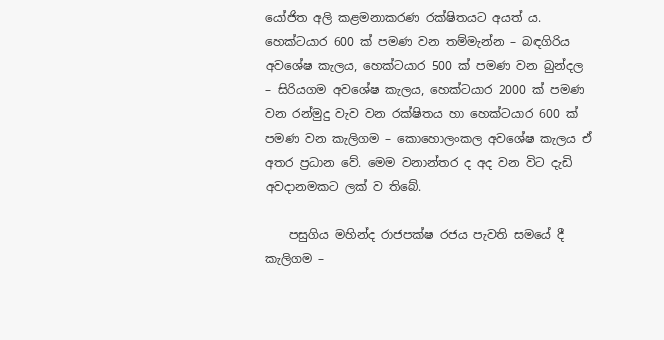යෝජිත අලි කළමනාකරණ රක්ෂිතයට අයත් ය. හෙක්ටයාර 600 ක් පමණ වන තම්මැන්න – බඳගිරිය අවශේෂ කැලය, හෙක්ටයාර 500 ක් පමණ වන බුන්දල – සිරියගම අවශේෂ කැලය, හෙක්ටයාර 2000 ක් පමණ වන රන්මුදු වැව වන රක්ෂිතය හා හෙක්ටයාර 600 ක් පමණ වන කැලිගම – කොහොලංකල අවශේෂ කැලය ඒ අතර ප්‍රධාන වේ. මෙම වනාන්තර ද අද වන විට දැඩි අවදානමකට ලක් ව තිබේ.

    පසුගිය මහින්ද රාජපක්ෂ රජය පැවති සමයේ දී කැලිගම –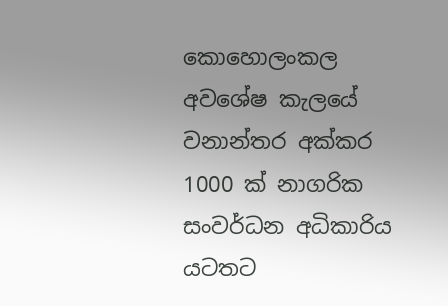කොහොලංකල අවශේෂ කැලයේ වනාන්තර අක්කර 1000 ක් නාගරික සංවර්ධන අධිකාරිය යටතට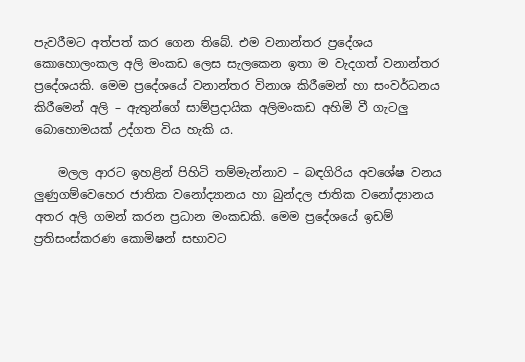පැවරීමට අත්පත් කර ගෙන තිබේ. එම වනාන්තර ප්‍රදේශය කොහොලංකල අලි මංකඩ ලෙස සැලකෙන ඉතා ම වැදගත් වනාන්තර ප්‍රදේශයකි. මෙම ප්‍රදේශයේ වනාන්තර විනාශ කිරීමෙන් හා සංවර්ධනය කිරීමෙන් අලි – ඇතුන්ගේ සාම්ප්‍රදායික අලිමංකඩ අහිමි වී ගැටලු බොහොමයක් උද්ගත විය හැකි ය.

    මලල ආරට ඉහළින් පිහිටි තම්මැන්නාව – බඳගිරිය අවශේෂ වනය ලුණුගම්වෙහෙර ජාතික වනෝද්‍යානය හා බුන්දල ජාතික වනෝද්‍යානය අතර අලි ගමන් කරන ප්‍රධාන මංකඩකි. මෙම ප්‍රදේශයේ ඉඩම් ප්‍රතිසංස්කරණ කොමිෂන් සභාවට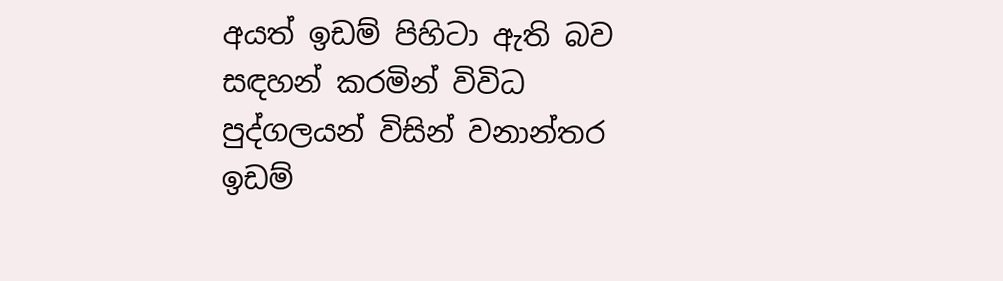අයත් ඉඩම් පිහිටා ඇති බව සඳහන් කරමින් විවිධ පුද්ගලයන් විසින් වනාන්තර ඉඩම්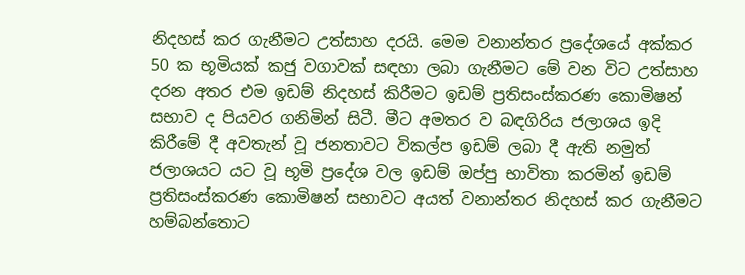නිදහස් කර ගැනීමට උත්සාහ දරයි. මෙම වනාන්තර ප්‍රදේශයේ අක්කර 50 ක භූමියක් කජු වගාවක් සඳහා ලබා ගැනීමට මේ වන විට උත්සාහ දරන අතර එම ඉඩම් නිදහස් කිරීමට ඉඩම් ප්‍රතිසංස්කරණ කොමිෂන් සභාව ද පියවර ගනිමින් සිටී. මීට අමතර ව බඳගිරිය ජලාශය ඉදි කිරීමේ දී අවතැන් වූ ජනතාවට විකල්ප ඉඩම් ලබා දී ඇති නමුත් ජලාශයට යට වූ භූමි ප්‍රදේශ වල ඉඩම් ඔප්පු භාවිතා කරමින් ඉඩම් ප්‍රතිසංස්කරණ කොමිෂන් සභාවට අයත් වනාන්තර නිදහස් කර ගැනීමට හම්බන්තොට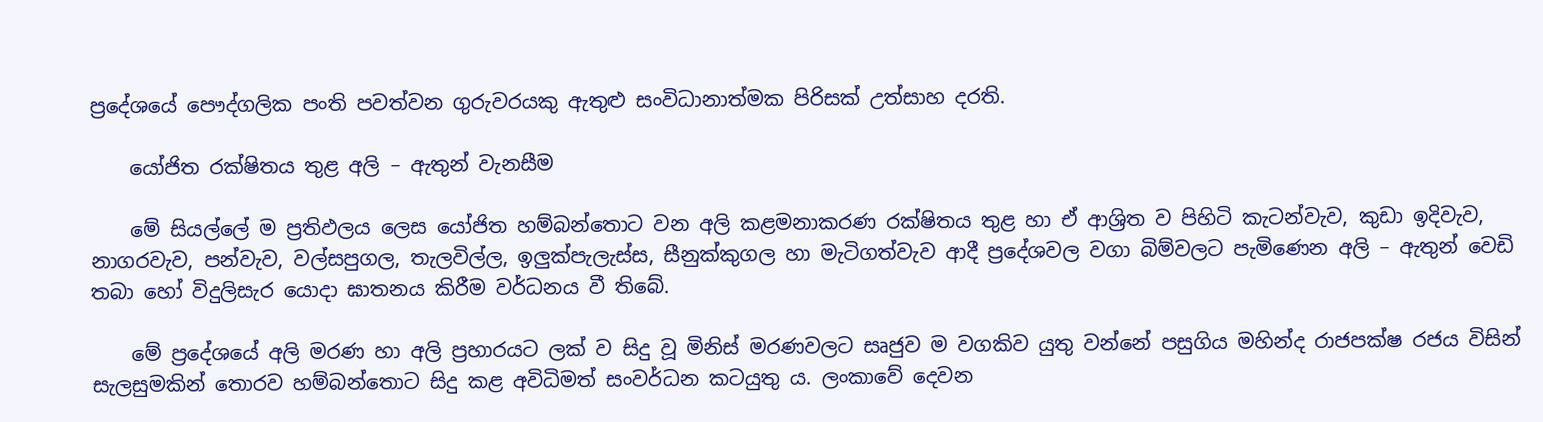ප්‍රදේශයේ පෞද්ගලික පංති පවත්වන ගුරුවරයකු ඇතුළු සංවිධානාත්මක පිරිසක් උත්සාහ දරති.

    යෝජිත රක්ෂිතය තුළ අලි – ඇතුන් වැනසීම

    මේ සියල්ලේ ම ප්‍රතිඵලය ලෙස යෝජිත හම්බන්තොට වන අලි කළමනාකරණ රක්ෂිතය තුළ හා ඒ ආශ්‍රිත ව පිහිටි කැටන්වැව, කුඩා ඉදිවැව, නාගරවැව, පන්වැව, වල්සපුගල, තැලවිල්ල, ඉලුක්පැලැස්ස, සීනුක්කුගල හා මැටිගත්වැව ආදී ප්‍රදේශවල වගා බිම්වලට පැමිණෙන අලි – ඇතුන් වෙඩි තබා හෝ විදුලිසැර යොදා ඝාතනය කිරීම වර්ධනය වී තිබේ.

    මේ ප්‍රදේශයේ අලි මරණ හා අලි ප්‍රහාරයට ලක් ව සිදු වූ මිනිස් මරණවලට සෘජුව ම වගකිව යුතු වන්නේ පසුගිය මහින්ද රාජපක්ෂ රජය විසින් සැලසුමකින් තොරව හම්බන්තොට සිදු කළ අවිධිමත් සංවර්ධන කටයුතු ය. ලංකාවේ දෙවන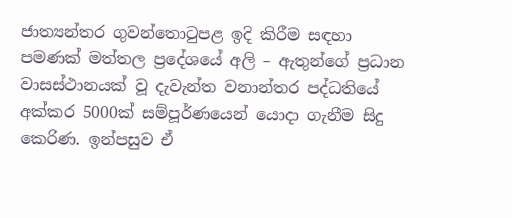ජාත්‍යන්තර ගුවන්තොටුපළ ඉදි කිරීම සඳහා පමණක් මත්තල ප්‍රදේශයේ අලි – ඇතුන්ගේ ප්‍රධාන වාසස්ථානයක් වූ දැවැන්ත වනාන්තර පද්ධතියේ අක්කර 5000ක් සම්පූර්ණයෙන් යොදා ගැනීම සිදු කෙරිණ. ඉන්පසුව ඒ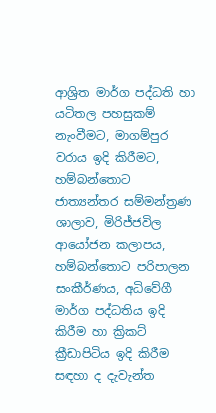ආශ්‍රිත මාර්ග පද්ධති හා යටිතල පහසුකම් නැංවීමට, මාගම්පුර වරාය ඉදි කිරීමට, හම්බන්තොට ජාත්‍යන්තර සම්මන්ත්‍රණ ශාලාව, මිරිජ්ජවිල ආයෝජන කලාපය, හම්බන්තොට පරිපාලන සංකීර්ණය, අධිවේගී මාර්ග පද්ධතිය ඉදි කිරීම හා ක්‍රිකට් ක්‍රීඩාපිටිය ඉදි කිරීම සඳහා ද දැවැන්ත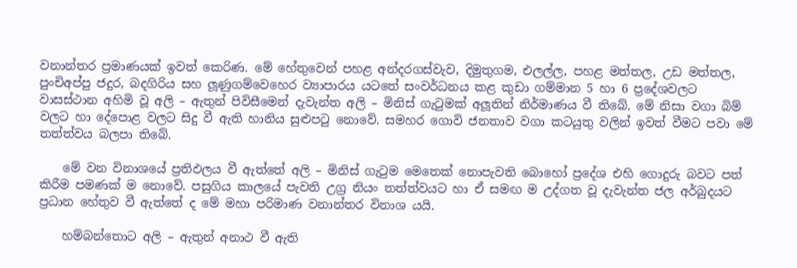වනාන්තර ප්‍රමාණයක් ඉවත් කෙරිණ. මේ හේතුවෙන් පහළ අන්දරගස්වැව, දිමුතුගම, එලල්ල, පහළ මත්තල, උඩ මත්තල, පුංචිඅප්පු ජදුර, බදගිරිය සහ ලූණුගම්වෙහෙර ව්‍යාපාරය යටතේ සංවර්ධනය කළ කුඩා ගම්මාන 5 හා 6 ප්‍රදේශවලට වාසස්ථාන අහිමි වූ අලි – ඇතුන් පිවිසීමෙන් දැවැන්ත අලි – මිනිස් ගැටුමක් අලූතින් නිර්මාණය වී තිබේ. මේ නිසා වගා බිම් වලට හා දේපොළ වලට සිදු වී ඇති හානිය සුළුපටු නොවේ. සමහර ගොවි ජනතාව වගා කටයුතු වලින් ඉවත් වීමට පවා මේ තත්ත්වය බලපා තිබේ.

    මේ වන විනාශයේ ප්‍රතිඵලය වී ඇත්තේ අලි – මිනිස් ගැටුම මෙතෙක් නොපැවති බොහෝ ප්‍රදේශ එහි ගොදුරු බවට පත් කිරීම පමණක් ම නොවේ. පසුගිය කාලයේ පැවති උග්‍ර නියං තත්ත්වයට හා ඒ සමඟ ම උද්ගත වූ දැවැන්ත ජල අර්බුදයට ප්‍රධාන හේතුව වී ඇත්තේ ද මේ මහා පරිමාණ වනාන්තර විනාශ යයි.

    හම්බන්තොට අලි – ඇතුන් අනාථ වී ඇති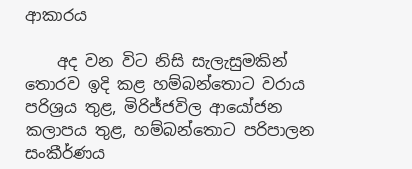ආකාරය

    අද වන විට නිසි සැලැසුමකින් තොරව ඉදි කළ හම්බන්තොට වරාය පරිශ්‍රය තුළ, මිරිජ්ජවිල ආයෝජන කලාපය තුළ, හම්බන්තොට පරිපාලන සංකීර්ණය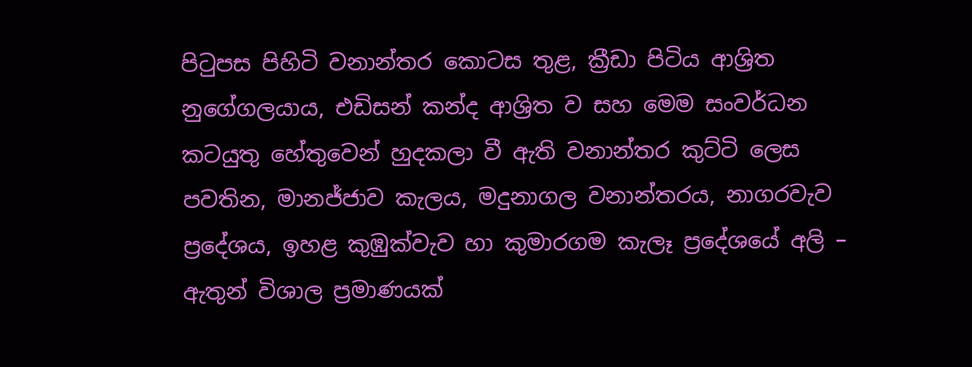පිටුපස පිහිටි වනාන්තර කොටස තුළ, ක්‍රීඩා පිටිය ආශ්‍රිත නුගේගලයාය, එඩිසන් කන්ද ආශ්‍රිත ව සහ මෙම සංවර්ධන කටයුතු හේතුවෙන් හුදකලා වී ඇති වනාන්තර කුට්ටි ලෙස පවතින, මානජ්ජාව කැලය, මදුනාගල වනාන්තරය, නාගරවැව ප්‍රදේශය, ඉහළ කුඹුක්වැව හා කුමාරගම කැලෑ ප්‍රදේශයේ අලි – ඇතුන් විශාල ප්‍රමාණයක්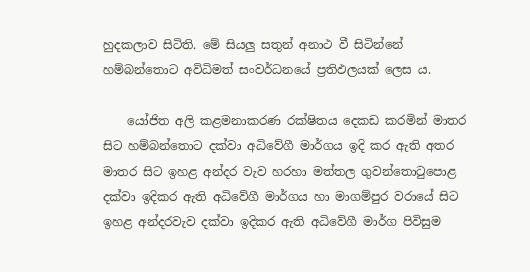හුදකලාව සිටිති. මේ සියලු සතුන් අනාථ වී සිටින්නේ හම්බන්තොට අවිධිමත් සංවර්ධනයේ ප්‍රතිඵලයක් ලෙස ය.

    යෝජිත අලි කළමනාකරණ රක්ෂිතය දෙකඩ කරමින් මාතර සිට හම්බන්තොට දක්වා අධිවේගී මාර්ගය ඉදි කර ඇති අතර මාතර සිට ඉහළ අන්දර වැව හරහා මත්තල ගුවන්තොටුපොළ දක්වා ඉදිකර ඇති අධිවේගී මාර්ගය හා මාගම්පුර වරායේ සිට ඉහළ අන්දරවැව දක්වා ඉදිකර ඇති අධිවේගී මාර්ග පිවිසුම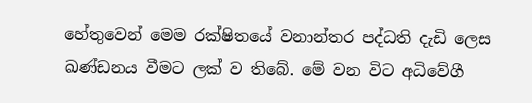හේතුවෙන් මෙම රක්ෂිතයේ වනාන්තර පද්ධති දැඩි ලෙස ඛණ්ඩනය වීමට ලක් ව තිබේ. මේ වන විට අධිවේගී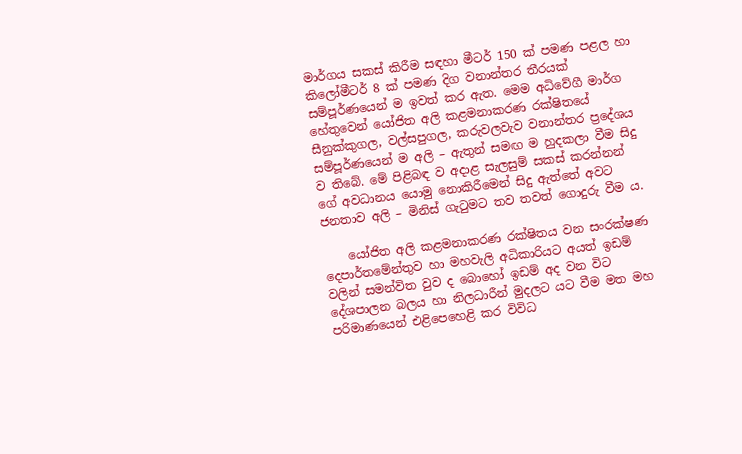මාර්ගය සකස් කිරීම සඳහා මීටර් 150 ක් පමණ පළල හා කිලෝමීටර් 8 ක් පමණ දිග වනාන්තර තීරයක් සම්පූර්ණයෙන් ම ඉවත් කර ඇත. මෙම අධිවේගී මාර්ග හේතුවෙන් යෝජිත අලි කළමනාකරණ රක්ෂිතයේ සීනුක්කුගල, වල්සපුගල, කරුවලවැව වනාන්තර ප්‍රදේශය සම්පූර්ණයෙන් ම අලි – ඇතුන් සමඟ ම හුදකලා වීම සිදු ව තිබේ. මේ පිළිබඳ ව අදාළ සැලසුම් සකස් කරන්නන් ගේ අවධානය යොමු නොකිරීමෙන් සිදු ඇත්තේ අවට ජනතාව අලි – මිනිස් ගැටුමට තව තවත් ගොදුරු වීම ය.

    යෝජිත අලි කළමනාකරණ රක්ෂිතය වන සංරක්ෂණ දෙපාර්තමේන්තුව හා මහවැලි අධිකාරියට අයත් ඉඩම් වලින් සමන්විත වුව ද බොහෝ ඉඩම් අද වන විට දේශපාලන බලය හා නිලධාරීන් මුදලට යට වීම මත මහ පරිමාණයෙන් එළිපෙහෙළි කර විවිධ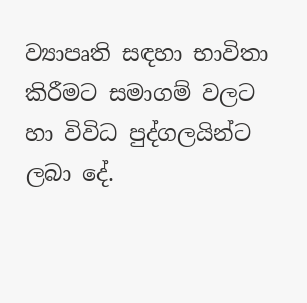ව්‍යාපෘති සඳහා භාවිතා කිරීමට සමාගම් වලට හා විවිධ පුද්ගලයින්ට ලබා දේ.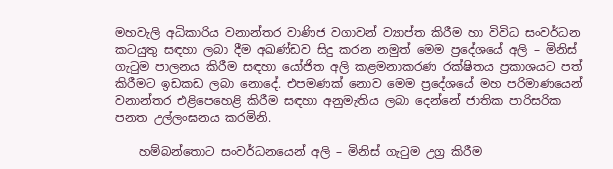මහවැලි අධිකාරිය වනාන්තර වාණිජ වගාවන් ව්‍යාප්ත කිරීම හා විවිධ සංවර්ධන කටයුතු සඳහා ලබා දීම අඛණ්ඩව සිදු කරන නමුත් මෙම ප්‍රදේශයේ අලි – මිනිස් ගැටුම පාලනය කිරීම සඳහා යෝජිත අලි කළමනාකරණ රක්ෂිතය ප්‍රකාශයට පත් කිරීමට ඉඩකඩ ලබා නොදේ. එපමණක් නොව මෙම ප්‍රදේශයේ මහ පරිමාණයෙන් වනාන්තර එළිපෙහෙළි කිරීම සඳහා අනුමැතිය ලබා දෙන්නේ ජාතික පාරිසරික පනත උල්ලංඝනය කරමිනි.

    හම්බන්තොට සංවර්ධනයෙන් අලි – මිනිස් ගැටුම උග්‍ර කිරීම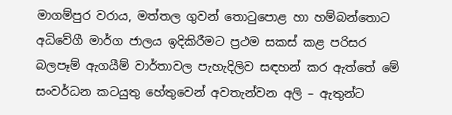මාගම්පුර වරාය, මත්තල ගුවන් තොටුපොළ හා හම්බන්තොට අධිවේගී මාර්ග ජාලය ඉදිකිරීමට ප්‍රථම සකස් කළ පරිසර බලපෑම් ඇගයීම් වාර්තාවල පැහැදිලිව සඳහන් කර ඇත්තේ මේ සංවර්ධන කටයුතු හේතුවෙන් අවතැන්වන අලි – ඇතුන්ට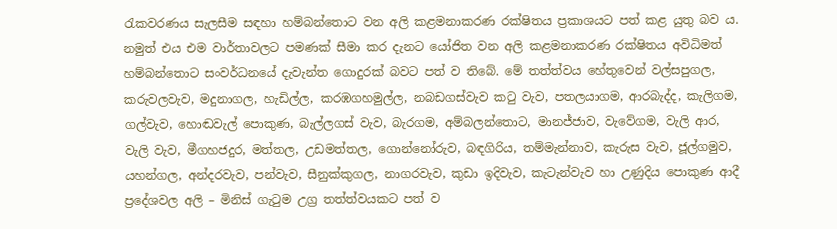රැකවරණය සැලසීම සඳහා හම්බන්තොට වන අලි කළමනාකරණ රක්ෂිතය ප්‍රකාශයට පත් කළ යුතු බව ය. නමුත් එය එම වාර්තාවලට පමණක් සීමා කර දැනට යෝජිත වන අලි කළමනාකරණ රක්ෂිතය අවිධිමත් හම්බන්තොට සංවර්ධනයේ දැවැන්ත ගොදුරක් බවට පත් ව තිබේ. මේ තත්ත්වය හේතුවෙන් වල්සපුගල, කරුවලවැව, මදුනාගල, හැඩිල්ල, කරඹගහමුල්ල, නබඩගස්වැව කටු වැව, පතලයාගම, ආරබැද්ද, කැලිගම, ගල්වැව, හොඬවැල් පොකුණ, බැල්ලගස් වැව, බැරගම, අම්බලන්තොට, මානජ්ජාව, වැවේගම, වැලි ආර, වැලි වැව, මීගහජදුර, මත්තල, උඩමත්තල, ගොන්නෝරුව, බඳගිරිය, තම්මැන්නාව, කැරුස වැව, ජූල්ගමුව, යහන්ගල, අන්දරවැව, පන්වැව, සීනුක්කුගල, නාගරවැව, කුඩා ඉදිවැව, කැටැන්වැව හා උණුදිය පොකුණ ආදී ප්‍රදේශවල අලි – මිනිස් ගැටුම උග්‍ර තත්ත්වයකට පත් ව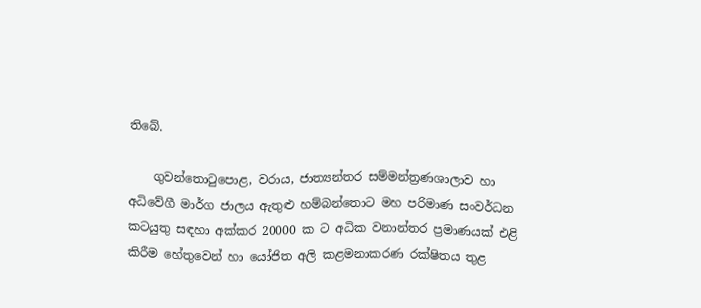තිබේ.

    ගුවන්තොටුපොළ, වරාය, ජාත්‍යන්තර සම්මන්ත්‍රණශාලාව හා අධිවේගී මාර්ග ජාලය ඇතුළු හම්බන්තොට මහ පරිමාණ සංවර්ධන කටයුතු සඳහා අක්කර 20000 ක ට අධික වනාන්තර ප්‍රමාණයක් එළි කිරීම හේතුවෙන් හා යෝජිත අලි කළමනාකරණ රක්ෂිතය තුළ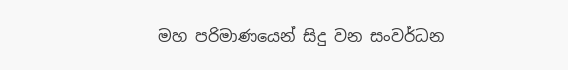මහ පරිමාණයෙන් සිදු වන සංවර්ධන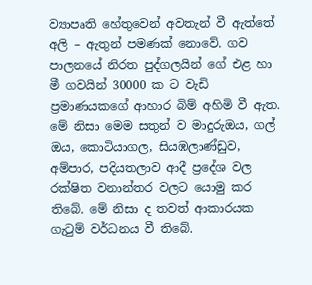ව්‍යාපෘති හේතුවෙන් අවතැන් වී ඇත්තේ අලි – ඇතුන් පමණක් නොවේ. ගව පාලනයේ නිරත පුද්ගලයින් ගේ එළ හා මී ගවයින් 30000 ක ට වැඩි ප්‍රමාණයකගේ ආහාර බිම් අහිමි වී ඇත. මේ නිසා මෙම සතුන් ව මාදුරුඔය, ගල් ඔය, කොටියාගල, සියඹලාණ්ඩුව, අම්පාර, පදියතලාව ආදී ප්‍රදේශ වල රක්ෂිත වනාන්තර වලට යොමු කර තිබේ. මේ නිසා ද තවත් ආකාරයක ගැටුම් වර්ධනය වී තිබේ.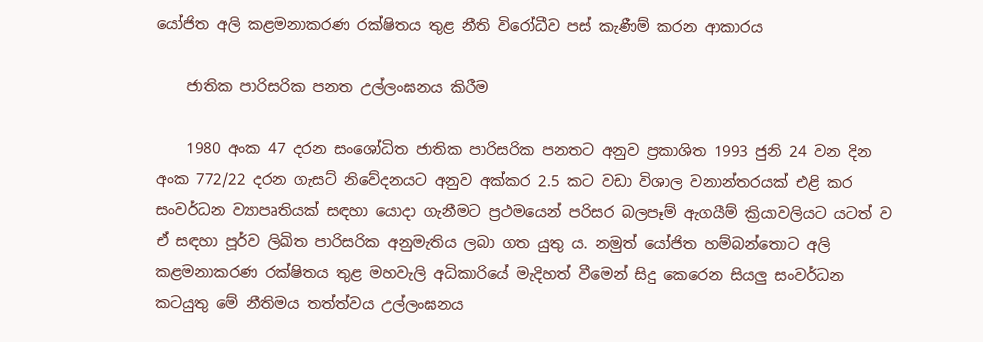යෝජිත අලි කළමනාකරණ රක්ෂිතය තුළ නීති විරෝධීව පස් කැණීම් කරන ආකාරය

    ජාතික පාරිසරික පනත උල්ලංඝනය කිරීම

    1980 අංක 47 දරන සංශෝධිත ජාතික පාරිසරික පනතට අනුව ප්‍රකාශිත 1993 ජුනි 24 වන දින අංක 772/22 දරන ගැසට් නිවේදනයට අනුව අක්කර 2.5 කට වඩා විශාල වනාන්තරයක් එළි කර සංවර්ධන ව්‍යාපෘතියක් සඳහා යොදා ගැනීමට ප්‍රථමයෙන් පරිසර බලපෑම් ඇගයීම් ක්‍රියාවලියට යටත් ව ඒ සඳහා පූර්ව ලිඛිත පාරිසරික අනුමැතිය ලබා ගත යුතු ය. නමුත් යෝජිත හම්බන්තොට අලි කළමනාකරණ රක්ෂිතය තුළ මහවැලි අධිකාරියේ මැදිහත් වීමෙන් සිදු කෙරෙන සියලු සංවර්ධන කටයුතු මේ නීතිමය තත්ත්වය උල්ලංඝනය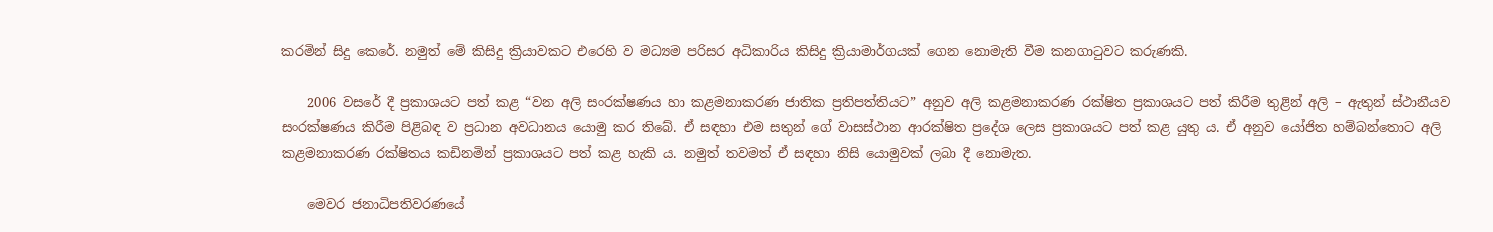කරමින් සිදු කෙරේ. නමුත් මේ කිසිදු ක්‍රියාවකට එරෙහි ව මධ්‍යම පරිසර අධිකාරිය කිසිදු ක්‍රියාමාර්ගයක් ගෙන නොමැති වීම කනගාටුවට කරුණකි.

    2006 වසරේ දී ප්‍රකාශයට පත් කළ “වන අලි සංරක්ෂණය හා කළමනාකරණ ජාතික ප්‍රතිපත්තියට” අනුව අලි කළමනාකරණ රක්ෂිත ප්‍රකාශයට පත් කිරීම තුළින් අලි – ඇතුන් ස්ථානීයව සංරක්ෂණය කිරීම පිළිබඳ ව ප්‍රධාන අවධානය යොමු කර තිබේ. ඒ සඳහා එම සතුන් ගේ වාසස්ථාන ආරක්ෂිත ප්‍රදේශ ලෙස ප්‍රකාශයට පත් කළ යුතු ය. ඒ අනුව යෝජිත හම්බන්තොට අලි කළමනාකරණ රක්ෂිතය කඩිනමින් ප්‍රකාශයට පත් කළ හැකි ය. නමුත් තවමත් ඒ සඳහා නිසි යොමුවක් ලබා දී නොමැත.

    මෙවර ජනාධිපතිවරණයේ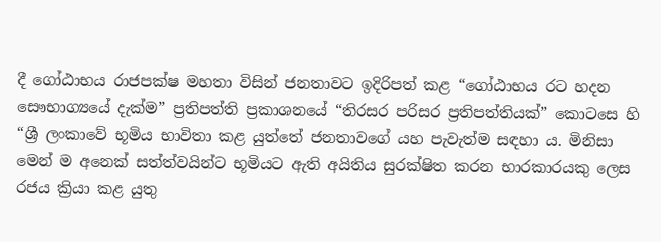දී ගෝඨාභය රාජපක්ෂ මහතා විසින් ජනතාවට ඉදිරිපත් කළ “ගෝඨාභය රට හදන සෞභාග්‍යයේ දැක්ම” ප්‍රතිපත්ති ප්‍රකාශනයේ “තිරසර පරිසර ප්‍රතිපත්තියක්” කොටසෙ හි “ශ්‍රී ලංකාවේ භූමිය භාවිතා කළ යුත්තේ ජනතාවගේ යහ පැවැත්ම සඳහා ය. මිනිසා මෙන් ම අනෙක් සත්ත්වයින්ට භූමියට ඇති අයිතිය සුරක්ෂිත කරන භාරකාරයකු ලෙස රජය ක්‍රියා කළ යුතු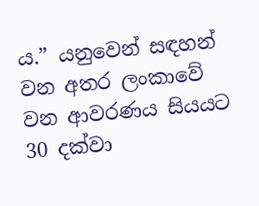ය.” යනුවෙන් සඳහන් වන අතර ලංකාවේ වන ආවරණය සියයට 30 දක්වා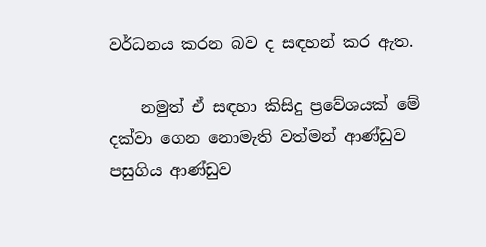වර්ධනය කරන බව ද සඳහන් කර ඇත.

    නමුත් ඒ සඳහා කිසිදු ප්‍රවේශයක් මේ දක්වා ගෙන නොමැති වත්මන් ආණ්ඩුව පසුගිය ආණ්ඩුව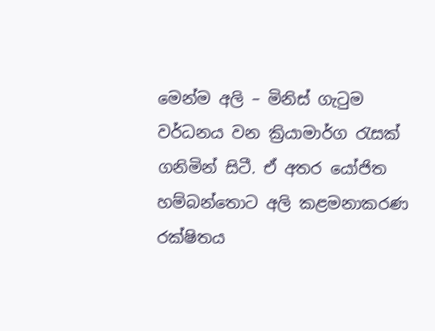මෙන්ම අලි – මිනිස් ගැටුම වර්ධනය වන ක්‍රියාමාර්ග රැසක් ගනිමින් සිටී. ඒ අතර යෝජිත හම්බන්තොට අලි කළමනාකරණ රක්ෂිතය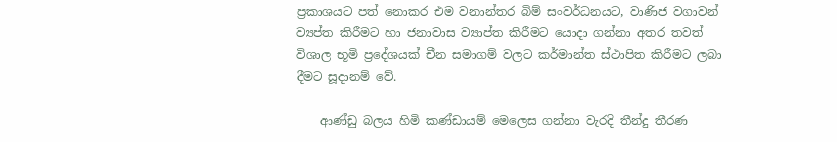ප්‍රකාශයට පත් නොකර එම වනාන්තර බිම් සංවර්ධනයට, වාණිජ වගාවන් ව්‍යප්ත කිරීමට හා ජනාවාස ව්‍යාප්ත කිරීමට යොදා ගන්නා අතර තවත් විශාල භූමි ප්‍රදේශයක් චීන සමාගම් වලට කර්මාන්ත ස්ථාපිත කිරීමට ලබා දීමට සූදානම් වේ.

    ආණ්ඩු බලය හිමි කණ්ඩායම් මෙලෙස ගන්නා වැරදි තීන්දු තීරණ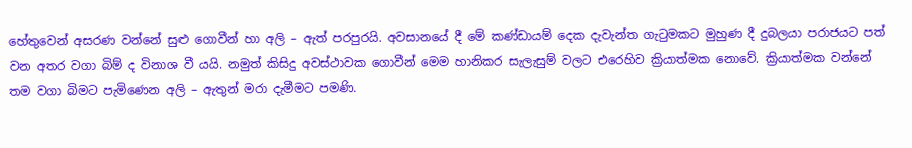හේතුවෙන් අසරණ වන්නේ සුළු ගොවීන් හා අලි – ඇත් පරපුරයි. අවසානයේ දී මේ කණ්ඩායම් දෙක දැවැන්ත ගැටුමකට මුහුණ දී දුබලයා පරාජයට පත් වන අතර වගා බිම් ද විනාශ වී යයි. නමුත් කිසිදු අවස්ථාවක ගොවීන් මෙම හානිකර සැලැසුම් වලට එරෙහිව ක්‍රියාත්මක නොවේ. ක්‍රියාත්මක වන්නේ තම වගා බිමට පැමිණෙන අලි – ඇතුන් මරා දැමීමට පමණි.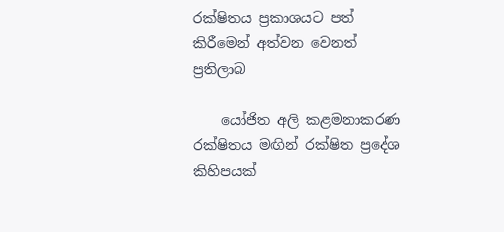රක්ෂිතය ප්‍රකාශයට පත් කිරීමෙන් අත්වන වෙනත් ප්‍රතිලාබ

    යෝජිත අලි කළමනාකරණ රක්ෂිතය මඟින් රක්ෂිත ප්‍රදේශ කිහිපයක්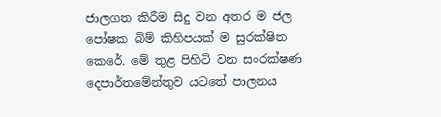ජාලගත කිරීම සිදු වන අතර ම ජල පෝෂක බිම් කිහිපයක් ම සුරක්ෂිත කෙරේ. මේ තුළ පිහිටි වන සංරක්ෂණ දෙපාර්තමේන්තුව යටතේ පාලනය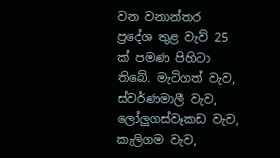වන වනාන්තර ප්‍රදේශ තුළ වැව් 25 ක් පමණ පිහිටා තිබේ. මැටිගත් වැව, ස්වර්ණමාලී වැව, ලෝලුගස්වෑකඩ වැව, කැලිගම වැව,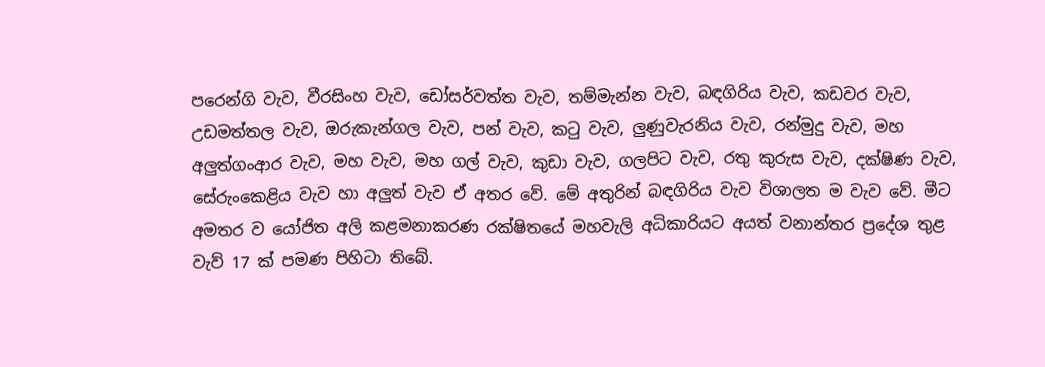පරෙන්ගි වැව, වීරසිංහ වැව, ඩෝසර්වත්ත වැව, තම්මැන්න වැව, බඳගිරිය වැව, කඩවර වැව, උඩමත්තල වැව, ඔරුකැන්ගල වැව, පන් වැව, කටු වැව, ලුණුවැරනිය වැව, රන්මුදු වැව, මහ අලුත්ගංආර වැව, මහ වැව, මහ ගල් වැව, කුඩා වැව, ගලපිට වැව, රතු කුරුස වැව, දක්ෂිණ වැව, සේරුංකෙළිය වැව හා අලුත් වැව ඒ අතර වේ. මේ අතුරින් බඳගිරිය වැව විශාලත ම වැව වේ. මීට අමතර ව යෝජිත අලි කළමනාකරණ රක්ෂිතයේ මහවැලි අධිකාරියට අයත් වනාන්තර ප්‍රදේශ තුළ වැව් 17 ක් පමණ පිහිටා තිබේ.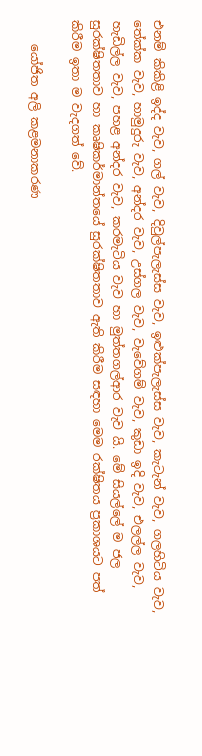එනම් කිකිළි ඉද්ද වැව, ගල් වැව, දිවුල්පැලැස්ස වැව, ඉළුක්පැලැස්ස වැව, කැටැන් වැව, ගලහිටිය වැව, තේක්ක වැව, හාමුදුරු වැව, අන්දර වැව, උස්ගල වැව, වැවේගම් වැව, කුඩා ඉදි වැව, එලල්ල වැව, හැඩිල්ල වැව, පහළ අන්දර වැව, කරමැටිය වැව හා මුත්තගල්ආර වැව යි. මේ සියල්ලේ ම ජල සුරක්ෂිතතාව හා කෘෂිකර්මාන්තයේ සුරක්ෂිතතාව ඇති කිරීම සඳහා මෙම රක්ෂිතය ප්‍රකාශයට පත් කිරීම ඉතා ම වැදගත් වේ.

    යෝජිත අලි කළමනාකරණ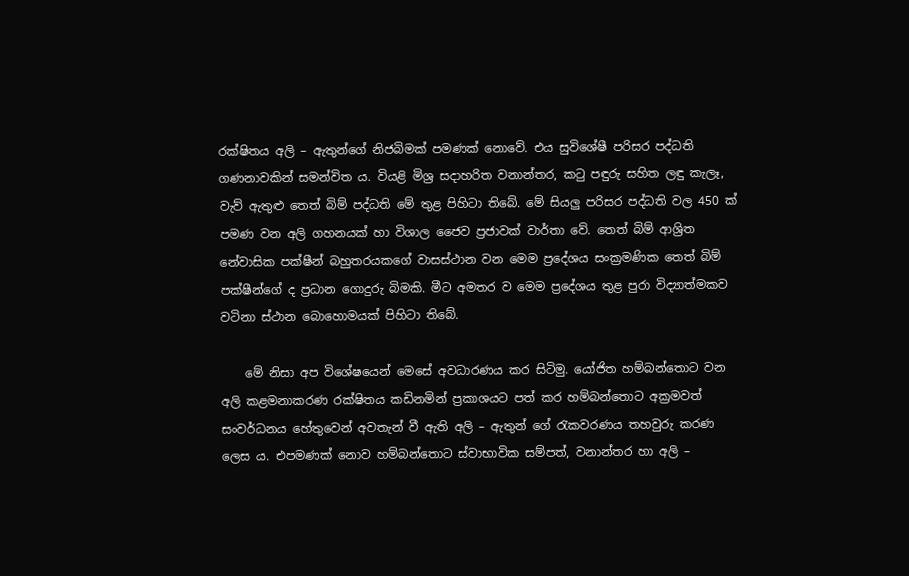රක්ෂිතය අලි – ඇතුන්ගේ නිජබිමක් පමණක් නොවේ. එය සුවිශේෂී පරිසර පද්ධති ගණනාවකින් සමන්විත ය. වියළි මිශ්‍ර සදාහරිත වනාන්තර, කටු පඳුරු සහිත ලඳු කැලෑ, වැව් ඇතුළු තෙත් බිම් පද්ධති මේ තුළ පිහිටා තිබේ. මේ සියලු පරිසර පද්ධති වල 450 ක් පමණ වන අලි ගහනයක් හා විශාල ජෛව ප්‍රජාවක් වාර්තා වේ. තෙත් බිම් ආශ්‍රිත නේවාසික පක්ෂීන් බහුතරයකගේ වාසස්ථාන වන මෙම ප්‍රදේශය සංක්‍රමණික තෙත් බිම් පක්ෂීන්ගේ ද ප්‍රධාන ගොදුරු බිමකි. මීට අමතර ව මෙම ප්‍රදේශය තුළ පුරා විද්‍යාත්මකව වටිනා ස්ථාන බොහොමයක් පිහිටා තිබේ.

    මේ නිසා අප විශේෂයෙන් මෙසේ අවධාරණය කර සිටිමු. යෝජිත හම්බන්තොට වන අලි කළමනාකරණ රක්ෂිතය කඩිනමින් ප්‍රකාශයට පත් කර හම්බන්තොට අක්‍රමවත් සංවර්ධනය හේතුවෙන් අවතැන් වී ඇති අලි – ඇතුන් ගේ රැකවරණය තහවුරු කරණ ලෙස ය. එපමණක් නොව හම්බන්තොට ස්වාභාවික සම්පත්, වනාන්තර හා අලි –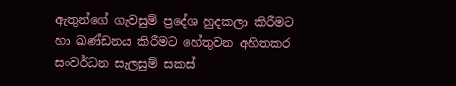ඇතුන්ගේ ගැවසුම් ප්‍රදේශ හුදකලා කිරීමට හා ඛණ්ඩනය කිරීමට හේතුවන අහිතකර සංවර්ධන සැලසුම් සකස්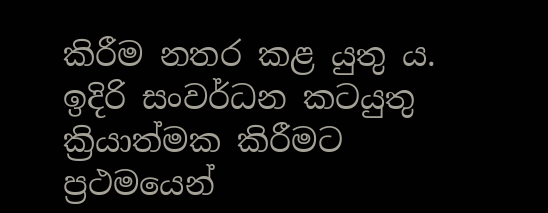කිරීම නතර කළ යුතු ය. ඉදිරි සංවර්ධන කටයුතු ක්‍රියාත්මක කිරීමට ප්‍රථමයෙන්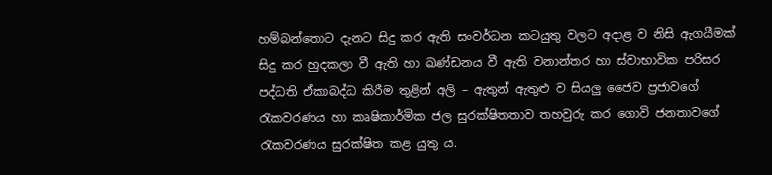හම්බන්තොට දැනට සිදු කර ඇති සංවර්ධන කටයුතු වලට අදාළ ව නිසි ඇගයීමක් සිදු කර හුදකලා වී ඇති හා ඛණ්ඩනය වී ඇති වනාන්තර හා ස්වාභාවික පරිසර පද්ධති ඒකාබද්ධ කිරීම තුළින් අලි – ඇතුන් ඇතුළු ව සියලු ජෛව ප්‍රජාවගේ රැකවරණය හා කෘෂිකාර්මික ජල සුරක්ෂිතතාව තහවුරු කර ගොවි ජනතාවගේ රැකවරණය සුරක්ෂිත කළ යුතු ය.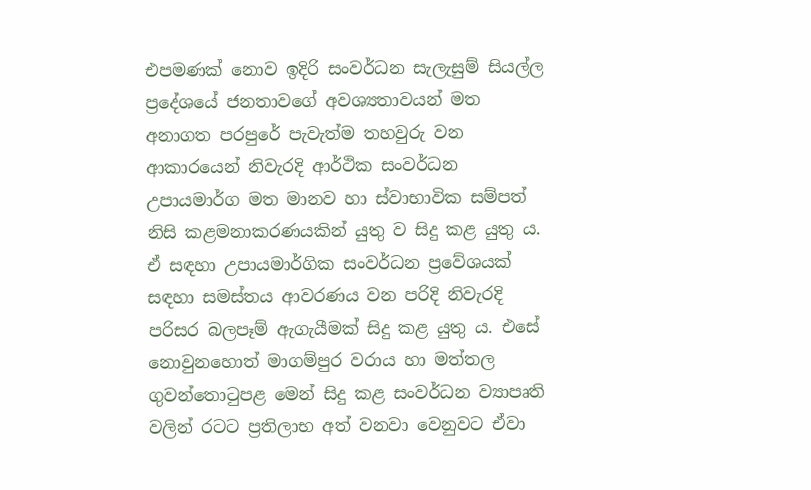එපමණක් නොව ඉදිරි සංවර්ධන සැලැසුම් සියල්ල ප්‍රදේශයේ ජනතාවගේ අවශ්‍යතාවයන් මත අනාගත පරපුරේ පැවැත්ම තහවුරු වන ආකාරයෙන් නිවැරදි ආර්ථික සංවර්ධන උපායමාර්ග මත මානව හා ස්වාභාවික සම්පත් නිසි කළමනාකරණයකින් යුතු ව සිදු කළ යුතු ය. ඒ සඳහා උපායමාර්ගික සංවර්ධන ප්‍රවේශයක් සඳහා සමස්තය ආවරණය වන පරිදි නිවැරදි පරිසර බලපෑම් ඇගැයීමක් සිදු කළ යුතු ය. එසේ නොවුනහොත් මාගම්පුර වරාය හා මත්තල ගුවන්තොටුපළ මෙන් සිදු කළ සංවර්ධන ව්‍යාපෘති වලින් රටට ප්‍රතිලාභ අත් වනවා වෙනුවට ඒවා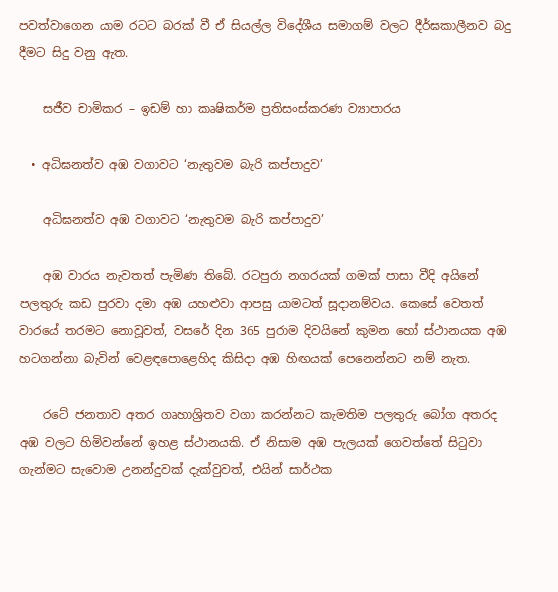පවත්වාගෙන යාම රටට බරක් වී ඒ සියල්ල විදේශීය සමාගම් වලට දීර්ඝකාලීනව බදු දීමට සිදු වනු ඇත.

    සජීව චාමිකර – ඉඩම් හා කෘෂිකර්ම ප්‍රතිසංස්කරණ ව්‍යාපාරය

  • අධිඝනත්ව අඹ වගාවට ‘නැතුවම බැරි කප්පාදුව’

    අධිඝනත්ව අඹ වගාවට ‘නැතුවම බැරි කප්පාදුව’

    අඹ වාරය නැවතත් පැමිණ තිබේ. රටපුරා නගරයක් ගමක් පාසා වීදි අයිනේ පලතුරු කඩ පුරවා දමා අඹ යහළුවා ආපසු යාමටත් සූදානම්වය. කෙසේ වෙතත් වාරයේ තරමට නොවූවත්, වසරේ දින 365 පුරාම දිවයිනේ කුමන හෝ ස්ථානයක අඹ හටගන්නා බැවින් වෙළඳපොළෙහිද කිසිදා අඹ හිඟයක් පෙනෙන්නට නම් නැත.

    රටේ ජනතාව අතර ගෘහාශ්‍රිතව වගා කරන්නට කැමතිම පලතුරු බෝග අතරද අඹ වලට හිමිවන්නේ ඉහළ ස්ථානයකි. ඒ නිසාම අඹ පැලයක් ගෙවත්තේ සිටුවා ගැන්මට සැවොම උනන්දුවක් දැක්වුවත්, එයින් සාර්ථක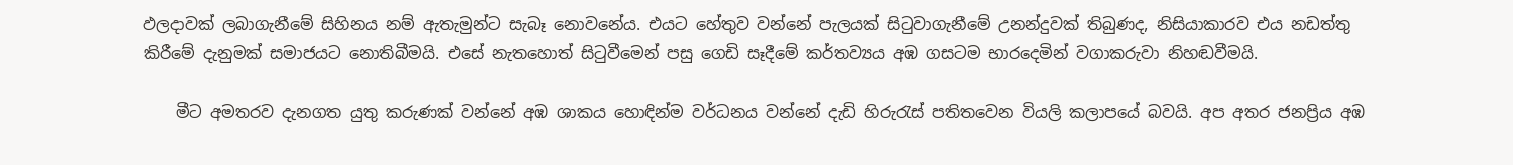ඵලදාවක් ලබාගැනීමේ සිහිනය නම් ඇතැමුන්ට සැබෑ නොවනේය. එයට හේතුව වන්නේ පැලයක් සිටුවාගැනීමේ උනන්දුවක් තිබුණද, නිසියාකාරව එය නඩත්තු කිරීමේ දැනුමක් සමාජයට නොතිබීමයි. එසේ නැතහොත් සිටුවීමෙන් පසු ගෙඩි සෑදීමේ කර්තව්‍යය අඹ ගසටම භාරදෙමින් වගාකරුවා නිහඬවීමයි.

    මීට අමතරව දැනගත යුතු කරුණක් වන්නේ අඹ ශාකය හොඳින්ම වර්ධනය වන්නේ දැඩි හිරුරැස් පතිතවෙන වියලි කලාපයේ බවයි. අප අතර ජනප්‍රිය අඹ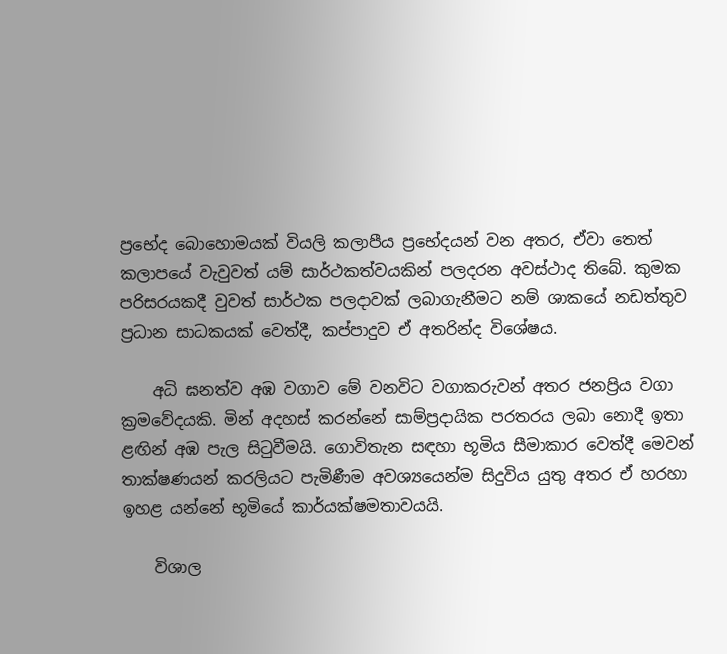ප්‍රභේද බොහොමයක් වියලි කලාපීය ප්‍රභේදයන් වන අතර, ඒවා තෙත් කලාපයේ වැවුවත් යම් සාර්ථකත්වයකින් පලදරන අවස්ථාද තිබේ. කුමක පරිසරයකදී වුවත් සාර්ථක පලදාවක් ලබාගැනීමට නම් ශාකයේ නඩත්තුව ප්‍රධාන සාධකයක් වෙත්දී, කප්පාදුව ඒ අතරින්ද විශේෂය.

    අධි ඝනත්ව අඹ වගාව මේ වනවිට වගාකරුවන් අතර ජනප්‍රිය වගා ක්‍රමවේදයකි. මින් අදහස් කරන්නේ සාම්ප්‍රදායික පරතරය ලබා නොදී ඉතා ළඟින් අඹ පැල සිටුවීමයි. ගොවිතැන සඳහා භූමිය සීමාකාර වෙත්දී මෙවන් තාක්ෂණයන් කරලියට පැමිණීම අවශ්‍යයෙන්ම සිදුවිය යුතු අතර ඒ හරහා ඉහළ යන්නේ භූමියේ කාර්යක්ෂමතාවයයි.

    විශාල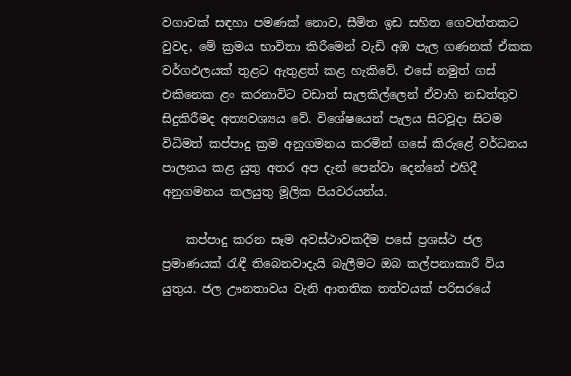වගාවක් සඳහා පමණක් නොව, සීමිත ඉඩ සහිත ගෙවත්තකට වුවද, මේ ක්‍රමය භාවිතා කිරීමෙන් වැඩි අඹ පැල ගණනක් ඒකක වර්ගඵලයක් තුළට ඇතුළත් කළ හැකිවේ. එසේ නමුත් ගස් එකිනෙක ළං කරනාවිට වඩාත් සැලකිල්ලෙන් ඒවාහි නඩත්තුව සිදුකිරීමද අත්‍යවශ්‍යය වේ. විශේෂයෙන් පැලය සිටවූදා සිටම විධිමත් කප්පාදු ක්‍රම අනුගමනය කරමින් ගසේ කිරුළේ වර්ධනය පාලනය කළ යුතු අතර අප දැන් පෙන්වා දෙන්නේ එහිදී අනුගමනය කලයුතු මූලික පියවරයන්ය.

    කප්පාදු කරන සෑම අවස්ථාවකදීම පසේ ප්‍රශස්ථ ජල ප්‍රමාණයක් රැඳී තිබෙනවාදැයි බැලීමට ඔබ කල්පනාකාරී විය යුතුය. ජල ඌනතාවය වැනි ආතතික තත්වයක් පරිසරයේ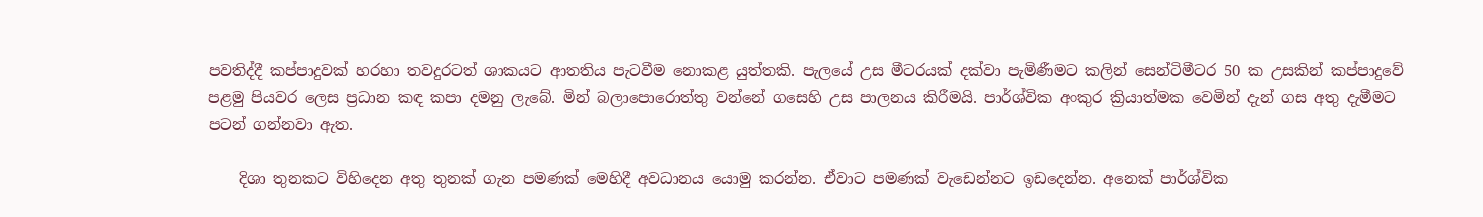පවතිද්දී කප්පාදුවක් හරහා තවදුරටත් ශාකයට ආතතිය පැටවීම නොකළ යුත්තකි. පැලයේ උස මීටරයක් දක්වා පැමිණීමට කලින් සෙන්ටිමීටර 50 ක උසකින් කප්පාදුවේ පළමු පියවර ලෙස ප්‍රධාන කඳ කපා දමනු ලැබේ. මින් බලාපොරොත්තු වන්නේ ගසෙහි උස පාලනය කිරීමයි. පාර්ශ්වික අංකුර ක්‍රියාත්මක වෙමින් දැන් ගස අතු දැමීමට පටන් ගන්නවා ඇත.

    දිශා තුනකට විහිදෙන අතු තුනක් ගැන පමණක් මෙහිදී අවධානය යොමු කරන්න. ඒවාට පමණක් වැඩෙන්නට ඉඩදෙන්න. අනෙක් පාර්ශ්වික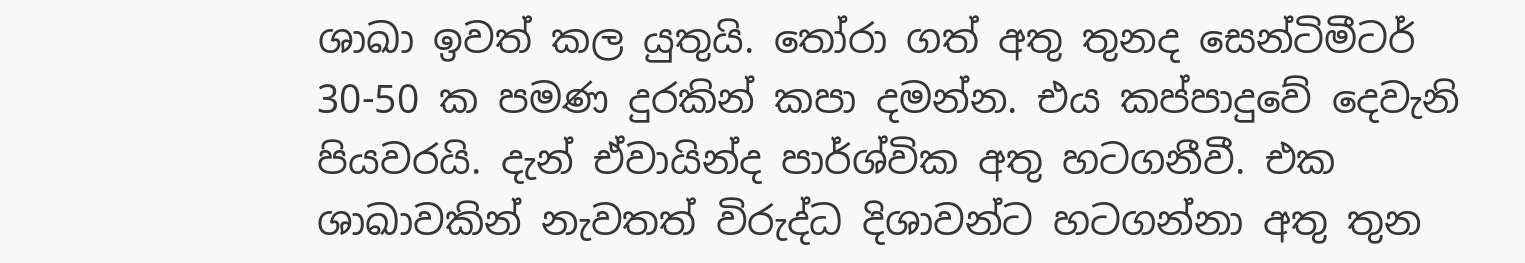ශාඛා ඉවත් කල යුතුයි. තෝරා ගත් අතු තුනද සෙන්ටිමීටර් 30-50 ක පමණ දුරකින් කපා දමන්න. එය කප්පාදුවේ දෙවැනි පියවරයි. දැන් ඒවායින්ද පාර්ශ්වික අතු හටගනීවී. එක ශාඛාවකින් නැවතත් විරුද්ධ දිශාවන්ට හටගන්නා අතු තුන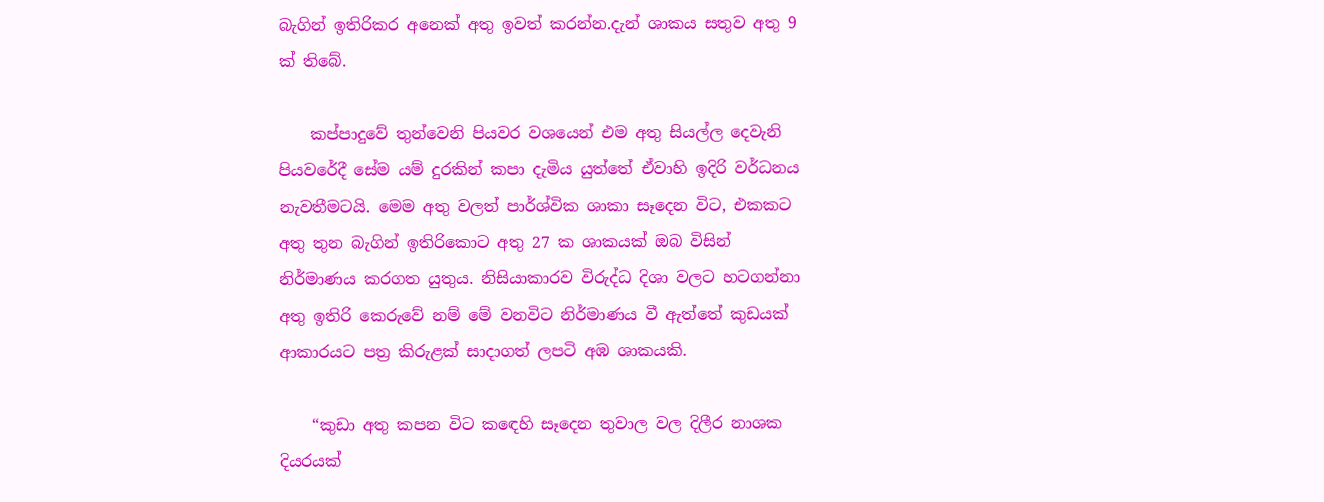බැගින් ඉතිරිකර අනෙක් අතු ඉවත් කරන්න.දැන් ශාකය සතුව අතු 9 ක් තිබේ.

    කප්පාදුවේ තුන්වෙනි පියවර වශයෙන් එම අතු සියල්ල දෙවැනි පියවරේදී සේම යම් දුරකින් කපා දැමිය යුත්තේ ඒවාහි ඉදිරි වර්ධනය නැවතීමටයි. මෙම අතු වලත් පාර්ශ්වික ශාකා සෑදෙන විට, එකකට අතු තුන බැගින් ඉතිරිකොට අතු 27 ක ශාකයක් ඔබ විසින් නිර්මාණය කරගත යුතුය. නිසියාකාරව විරුද්ධ දිශා වලට හටගන්නා අතු ඉතිරි කෙරුවේ නම් මේ වනවිට නිර්මාණය වී ඇත්තේ කුඩයක් ආකාරයට පත්‍ර කිරුළක් සාදාගත් ලපටි අඹ ශාකයකි.

    “කුඩා අතු කපන විට කඳෙහි සෑදෙන තුවාල වල දිලීර නාශක දියරයක්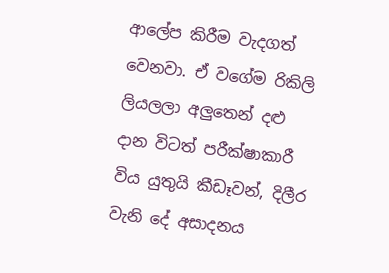ආලේප කිරීම වැදගත් වෙනවා. ඒ වගේම රිකිලි ලියලලා අලුතෙන් දළු දාන විටත් පරීක්ෂාකාරී විය යුතුයි කීඩෑවන්, දිලීර වැනි දේ අසාදනය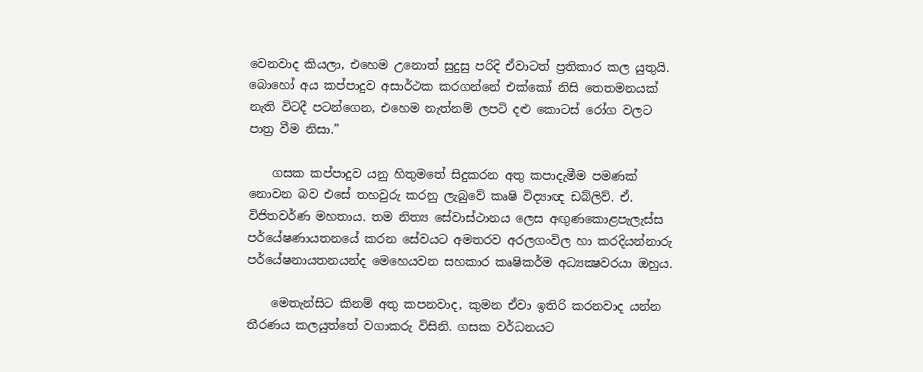වෙනවාද කියලා, එහෙම උනොත් සුදුසු පරිදි ඒවාටත් ප්‍රතිකාර කල යුතුයි. බොහෝ අය කප්පාදුව අසාර්ථක කරගන්නේ එක්කෝ නිසි තෙතමනයක් නැති විටදී පටන්ගෙන, එහෙම නැත්නම් ලපටි දළු කොටස් රෝග වලට පාත්‍ර වීම නිසා.”

    ගසක කප්පාදුව යනු හිතුමතේ සිදුකරන අතු කපාදැමීම පමණක් නොවන බව එසේ තහවුරු කරනු ලැබුවේ කෘෂි විද්‍යාඥ ඩබ්ලිව්. ඒ. විජිතවර්ණ මහතාය. තම නිත්‍ය සේවාස්ථානය ලෙස අඟුණකොළපැලැස්ස පර්යේෂණායතනයේ කරන සේවයට අමතරව අරලගංවිල හා කරදියන්නාරු පර්යේෂනායතනයන්ද මෙහෙයවන සහකාර කෘෂිකර්ම අධ්‍යක්‍ෂවරයා ඔහුය.

    මෙතැන්සිට කිනම් අතු කපනවාද, කුමන ඒවා ඉතිරි කරනවාද යන්න තීරණය කලයුත්තේ වගාකරු විසිනි. ගසක වර්ධනයට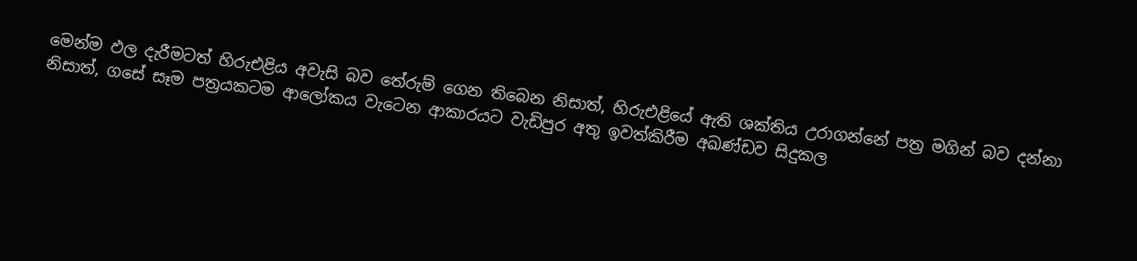මෙන්ම ඵල දැරීමටත් හිරුඑළිය අවැසි බව තේරුම් ගෙන තිබෙන නිසාත්, හිරුඑළියේ ඇති ශක්තිය උරාගන්නේ පත්‍ර මගින් බව දන්නා නිසාත්, ගසේ සෑම පත්‍රයකටම ආලෝකය වැටෙන ආකාරයට වැඩිපුර අතු ඉවත්කිරීම අඛණ්ඩව සිදුකල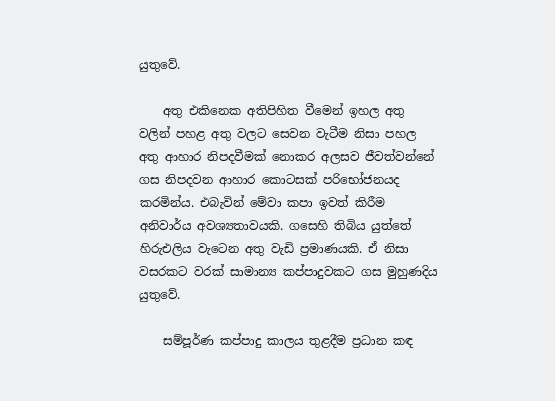යුතුවේ.

    අතු එකිනෙක අතිපිහිත වීමෙන් ඉහල අතු වලින් පහළ අතු වලට සෙවන වැටීම නිසා පහල අතු ආහාර නිපදවීමක් නොකර අලසව ජීවත්වන්නේ ගස නිපදවන ආහාර කොටසක් පරිභෝජනයද කරමින්ය. එබැවින් මේවා කපා ඉවත් කිරීම අනිවාර්ය අවශ්‍යතාවයකි. ගසෙහි තිබිය යුත්තේ හිරුඑලිය වැටෙන අතු වැඩි ප්‍රමාණයකි. ඒ නිසා වසරකට වරක් සාමාන්‍ය කප්පාදුවකට ගස මුහුණදිය යුතුවේ.

    සම්පූර්ණ කප්පාදු කාලය තුළදීම ප්‍රධාන කඳ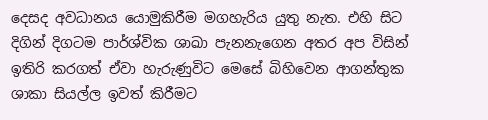දෙසද අවධානය යොමුකිරීම මගහැරිය යුතු නැත. එහි සිට දිගින් දිගටම පාර්ශ්වික ශාඛා පැනනැගෙන අතර අප විසින් ඉතිරි කරගත් ඒවා හැරුණුවිට මෙසේ බිහිවෙන ආගන්තුක ශාකා සියල්ල ඉවත් කිරීමට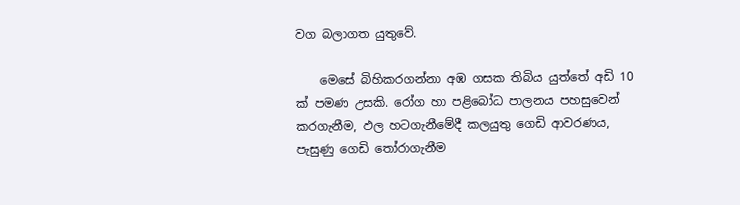වග බලාගත යුතුවේ.

    මෙසේ බිහිකරගන්නා අඹ ගසක තිබිය යුත්තේ අඩි 10 ක් පමණ උසකි. රෝග හා පළිබෝධ පාලනය පහසුවෙන් කරගැනීම, ඵල හටගැනීමේදී කලයුතු ගෙඩි ආවරණය, පැසුණු ගෙඩි තෝරාගැනීම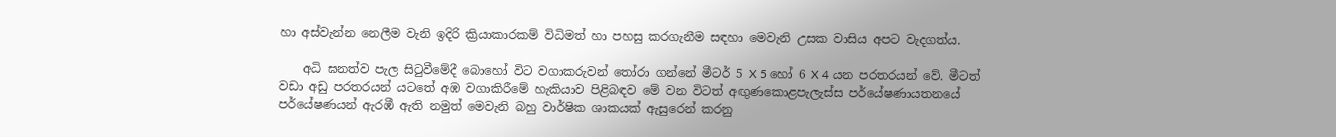හා අස්වැන්න නෙලීම වැනි ඉදිරි ක්‍රියාකාරකම් විධිමත් හා පහසු කරගැනීම සඳහා මෙවැනි උසක වාසිය අපට වැදගත්ය.

    අධි ඝනත්ව පැල සිටුවීමේදී බොහෝ විට වගාකරුවන් තෝරා ගන්නේ මීටර් 5 X 5 හෝ 6 X 4 යන පරතරයන් වේ. මීටත් වඩා අඩු පරතරයන් යටතේ අඹ වගාකිරීමේ හැකියාව පිළිබඳව මේ වන විටත් අඟුණකොළපැලැස්ස පර්යේෂණායතනයේ පර්යේෂණයන් ඇරඹී ඇති නමුත් මෙවැනි බහු වාර්ෂික ශාකයක් ඇසුරෙන් කරනු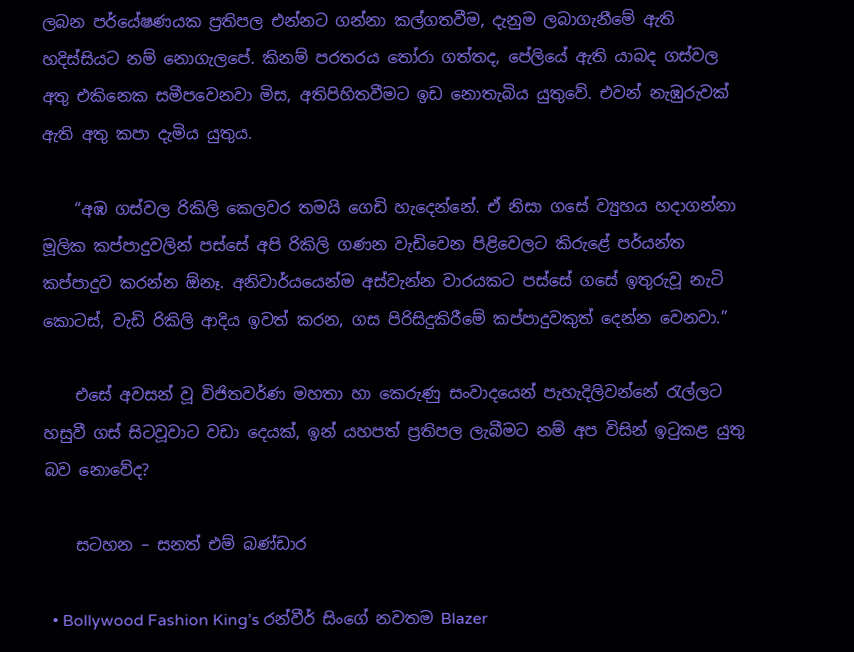ලබන පර්යේෂණයක ප්‍රතිපල එන්නට ගන්නා කල්ගතවීම, දැනුම ලබාගැනීමේ ඇති හදිස්සියට නම් නොගැලපේ. කිනම් පරතරය තෝරා ගත්තද, පේලියේ ඇති යාබද ගස්වල අතු එකිනෙක සමීපවෙනවා මිස, අතිපිහිතවීමට ඉඩ නොතැබිය යුතුවේ. එවන් නැඹුරුවක් ඇති අතු කපා දැමිය යුතුය.

    “අඹ ගස්වල රිකිලි කෙලවර තමයි ගෙඩි හැදෙන්නේ. ඒ නිසා ගසේ ව්‍යුහය හදාගන්නා මූලික කප්පාදුවලින් පස්සේ අපි රිකිලි ගණන වැඩිවෙන පිළිවෙලට කිරුළේ පර්යන්ත කප්පාදුව කරන්න ඕනෑ. අනිවාර්යයෙන්ම අස්වැන්න වාරයකට පස්සේ ගසේ ඉතුරුවූ නැටි කොටස්, වැඩි රිකිලි ආදිය ඉවත් කරන, ගස පිරිසිදුකිරීමේ කප්පාදුවකුත් දෙන්න වෙනවා.”

    එසේ අවසන් වූ විජිතවර්ණ මහතා හා කෙරුණු සංවාදයෙන් පැහැදිලිවන්නේ රැල්ලට හසුවී ගස් සිටවූවාට වඩා දෙයක්, ඉන් යහපත් ප්‍රතිපල ලැබීමට නම් අප විසින් ඉටුකළ යුතු බව නොවේද?

    සටහන – සනත් එම් බණ්ඩාර

  • Bollywood Fashion King’s රන්වීර් සිංගේ නවතම Blazer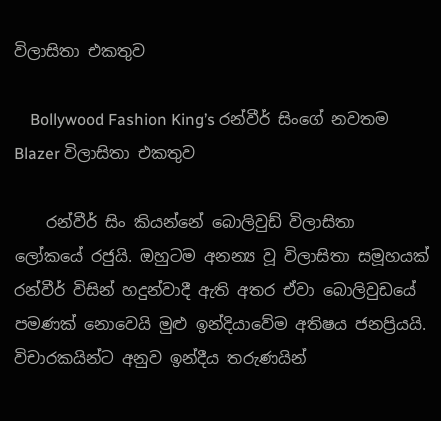විලාසිතා එකතුව

    Bollywood Fashion King’s රන්වීර් සිංගේ නවතම Blazer විලාසිතා එකතුව

    රන්වීර් සිං කියන්නේ බොලිවුඩ් විලාසිතා ලෝකයේ රජුයි. ඔහුටම අනන්‍ය වූ විලාසිතා සමූහයක් රන්වීර් විසින් හදුන්වාදී ඇති අතර ඒවා බොලිවුඩයේ පමණක් නොවෙයි මුළු ඉන්දියාවේම අතිෂය ජනප්‍රියයි. විචාරකයින්ට අනුව ඉන්දීය තරුණයින්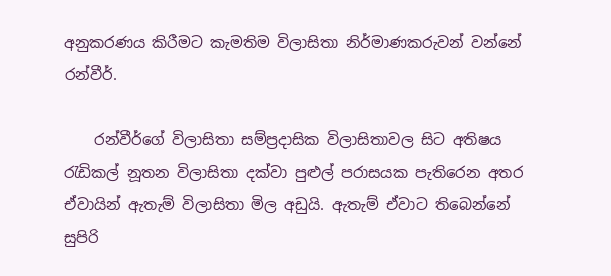අනුකරණය කිරීමට කැමතිම විලාසිතා නිර්මාණකරුවන් වන්නේ රන්වීර්.

    රන්වීර්ගේ විලාසිතා සම්ප්‍රදාසික විලාසිතාවල සිට අතිෂය රැඩිකල් නූතන විලාසිතා දක්වා පුළුල් පරාසයක පැතිරෙන අතර ඒවායින් ඇතැම් විලාසිතා මිල අඩුයි. ඇතැම් ඒවාට තිබෙන්නේ සුපිරි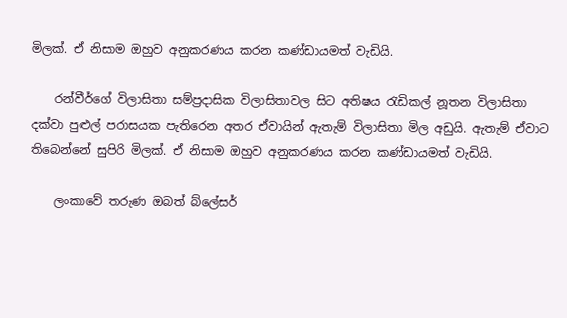මිලක්. ඒ නිසාම ඔහුව අනුකරණය කරන කණ්ඩායමත් වැඩියි.

    රන්වීර්ගේ විලාසිතා සම්ප්‍රදාසික විලාසිතාවල සිට අතිෂය රැඩිකල් නූතන විලාසිතා දක්වා පුළුල් පරාසයක පැතිරෙන අතර ඒවායින් ඇතැම් විලාසිතා මිල අඩුයි. ඇතැම් ඒවාට තිබෙන්නේ සුපිරි මිලක්. ඒ නිසාම ඔහුව අනුකරණය කරන කණ්ඩායමත් වැඩියි.

    ලංකාවේ තරුණ ඔබත් බ්ලේසර්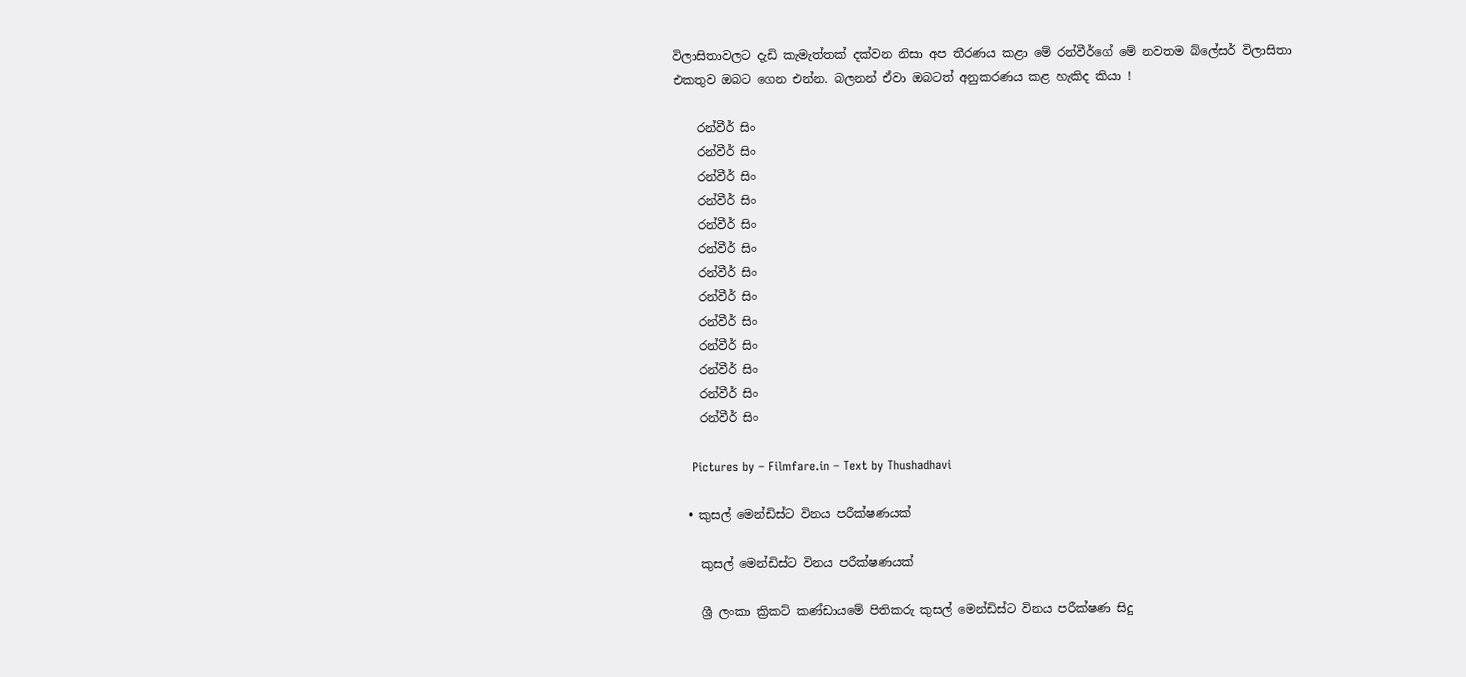විලාසිතාවලට දැඩි කැමැත්තක් දක්වන නිසා අප තීරණය කළා මේ රන්වීර්ගේ මේ නවතම බ්ලේසර් විලාසිතා එකතුව ඔබට ගෙන එන්න. බලනන් ඒවා ඔබටත් අනුකරණය කළ හැකිද කියා !

    රන්වීර් සිං
    රන්වීර් සිං
    රන්වීර් සිං
    රන්වීර් සිං
    රන්වීර් සිං
    රන්වීර් සිං
    රන්වීර් සිං
    රන්වීර් සිං
    රන්වීර් සිං
    රන්වීර් සිං
    රන්වීර් සිං
    රන්වීර් සිං
    රන්වීර් සිං

    Pictures by – Filmfare.in – Text by Thushadhavi

  • කුසල් මෙන්ඩිස්ට විනය පරීක්ෂණයක්

    කුසල් මෙන්ඩිස්ට විනය පරීක්ෂණයක්

    ශ්‍රී ලංකා ක්‍රිකට් කණ්ඩායමේ පිතිකරු කුසල් මෙන්ඩිස්ට විනය පරීක්ෂණ සිදු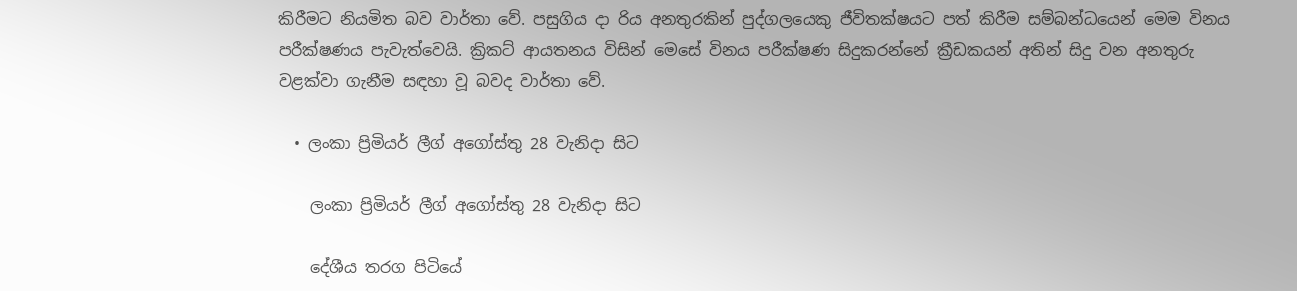කිරීමට නියමිත බව වාර්තා වේ. පසුගිය දා රිය අනතුරකින් පුද්ගලයෙකු ජීවිතක්ෂයට පත් කිරීම සම්බන්ධයෙන් මෙම විනය පරීක්ෂණය පැවැත්වෙයි. ක්‍රිකට් ආයතනය විසින් මෙසේ විනය පරීක්ෂණ සිදුකරන්නේ ක්‍රීඩකයන් අතින් සිදු වන අනතුරු වළක්වා ගැනීම සඳහා වූ බවද වාර්තා වේ.

  • ලංකා ප්‍රිමියර් ලීග් අගෝස්තු 28 වැනිදා සිට

    ලංකා ප්‍රිමියර් ලීග් අගෝස්තු 28 වැනිදා සිට

    දේශීය තරග පිටියේ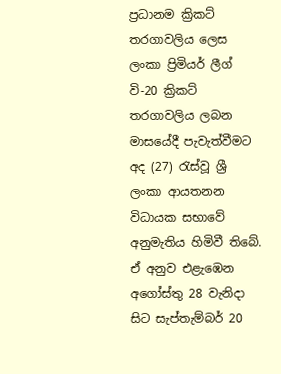ප්‍රධානම ක්‍රිකට් තරගාවලිය ලෙස ලංකා ප්‍රිමියර් ලීග් වි-20 ක්‍රිකට් තරගාවලිය ලබන මාසයේදී පැවැත්වීමට අද (27) රැස්වූ ශ්‍රී ලංකා ආයතනන විධායක සභාවේ අනුමැතිය හිමිවී තිබේ. ඒ අනුව එළැඹෙන අගෝස්තු 28 වැනිදා සිට සැප්තැම්බර් 20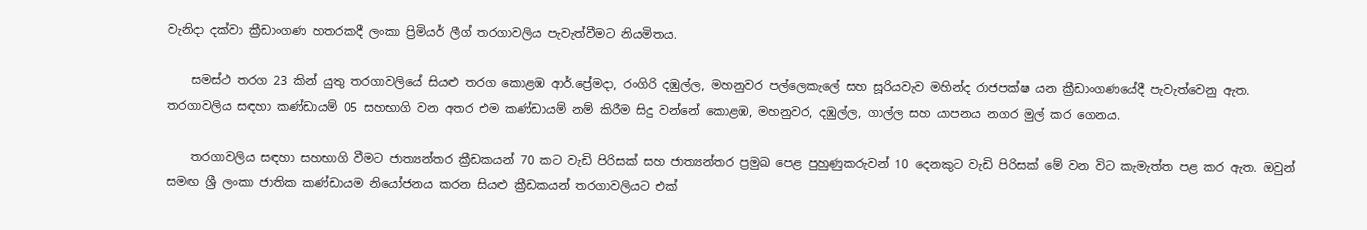වැනිදා දක්වා ක්‍රීඩාංගණ හතරකදී ලංකා ප්‍රිමියර් ලීග් තරගාවලිය පැවැත්වීමට නියමිතය.

    සමස්ථ තරග 23 කින් යුතු තරගාවලියේ සියළු තරග කොළඹ ආර්.ප්‍රේමදා, රංගිරි දඹුල්ල, මහනුවර පල්ලෙකැලේ සහ සූරියවැව මහින්ද රාජපක්ෂ යන ක්‍රීඩාංගණයේදී පැවැත්වෙනු ඇත. තරගාවලිය සඳහා කණ්ඩායම් 05 සහභාගි වන අතර එම කණ්ඩායම් නම් කිරීම සිදු වන්නේ කොළඹ, මහනුවර, දඹුල්ල, ගාල්ල සහ යාපනය නගර මුල් කර ගෙනය.

    තරගාවලිය සඳහා සහභාගි වීමට ජාත්‍යන්තර ක්‍රීඩකයන් 70 කට වැඩි පිරිසක් සහ ජාත්‍යන්තර ප්‍රමුඛ පෙළ පුහුණුකරුවන් 10 දෙනකුට වැඩි පිරිසක් මේ වන විට කැමැත්ත පළ කර ඇත. ඔවුන් සමඟ ශ්‍රී ලංකා ජාතික කණ්ඩායම නියෝජනය කරන සියළු ක්‍රීඩකයන් තරගාවලියට එක්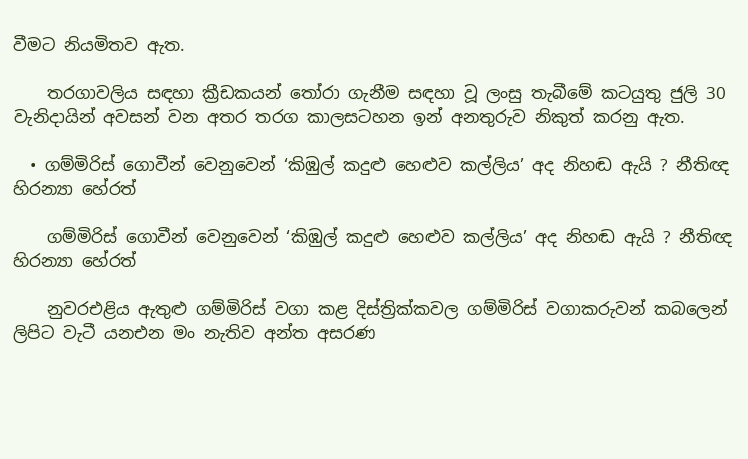වීමට නියමිතව ඇත.

    තරගාවලිය සඳහා ක්‍රීඩකයන් තෝරා ගැනීම සඳහා වූ ලංසු තැබීමේ කටයුතු ජුලි 30 වැනිදායින් අවසන් වන අතර තරග කාලසටහන ඉන් අනතුරුව නිකුත් කරනු ඇත.

  • ගම්මිරිස් ගොවීන් වෙනුවෙන් ‘කිඹුල් කදුළු හෙළුව කල්ලිය’ අද නිහඬ ඇයි ? නීතිඥ හිරන්‍යා හේරත්

    ගම්මිරිස් ගොවීන් වෙනුවෙන් ‘කිඹුල් කදුළු හෙළුව කල්ලිය’ අද නිහඬ ඇයි ? නීතිඥ හිරන්‍යා හේරත්

    නුවරඑළිය ඇතුළු ගම්මිරිස් වගා කළ දිස්ත්‍රික්කවල ගම්මිරිස් වගාකරුවන් කබලෙන් ලිපිට වැටී යනඑන මං නැතිව අන්ත අසරණ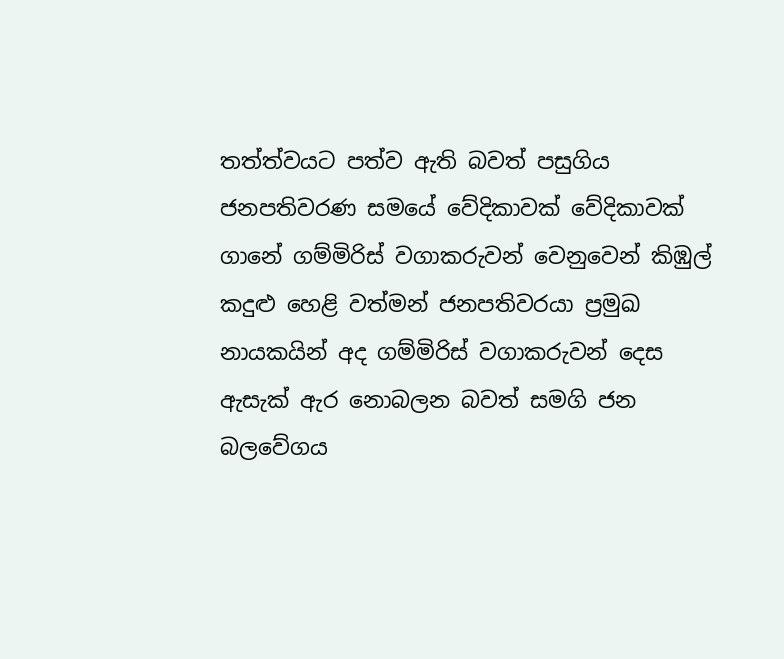තත්ත්වයට පත්ව ඇති බවත් පසුගිය ජනපතිවරණ සමයේ වේදිකාවක් වේදිකාවක් ගානේ ගම්මිරිස් වගාකරුවන් වෙනුවෙන් කිඹුල් කදුළු හෙළි වත්මන් ජනපතිවරයා ප්‍රමුඛ නායකයින් අද ගම්මිරිස් වගාකරුවන් දෙස ඇසැක් ඇර නොබලන බවත් සමගි ජන බලවේගය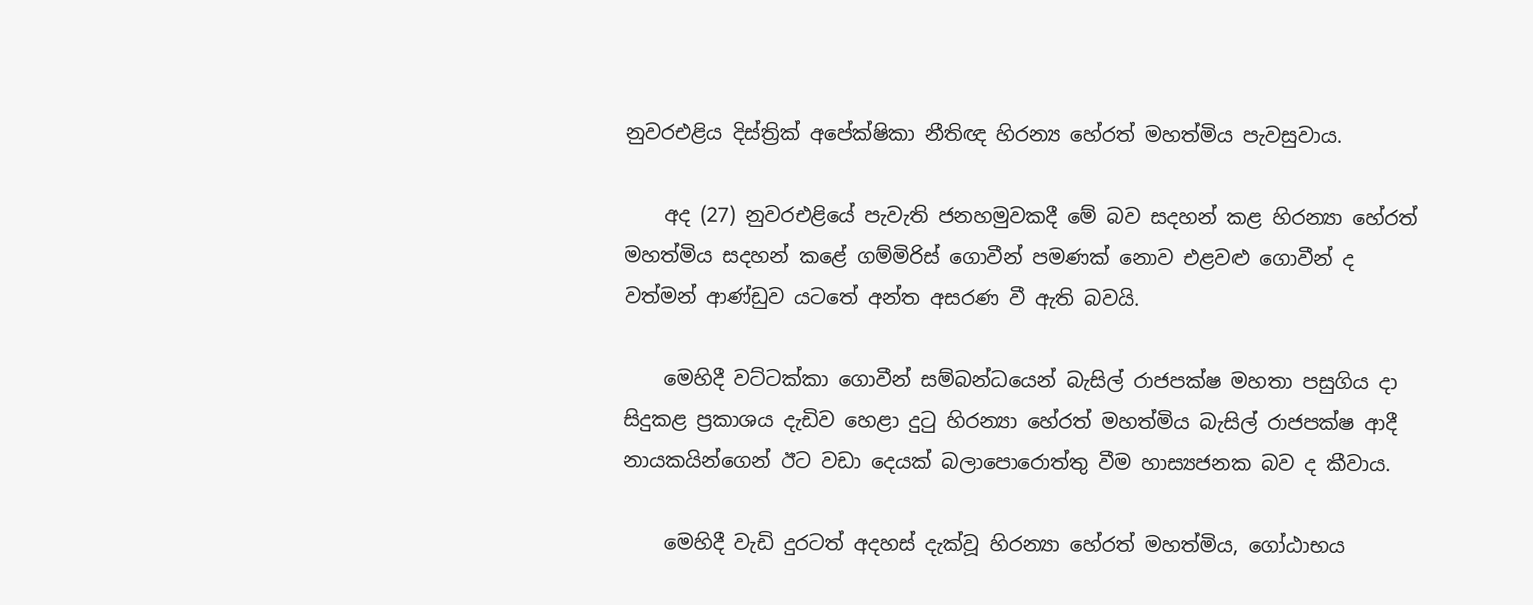නුවරඑළිය දිස්ත්‍රික් අපේක්ෂිකා නීතිඥ හිරන්‍ය හේරත් මහත්මිය පැවසුවාය.

    අද (27) නුවරඑළියේ පැවැති ජනහමුවකදී මේ බව සදහන් කළ හිරන්‍යා හේරත් මහත්මිය සදහන් කළේ ගම්මිරිස් ගොවීන් පමණක් නොව එළවළු ගොවීන් ද වත්මන් ආණ්ඩුව යටතේ අන්ත අසරණ වී ඇති බවයි.

    මෙහිදී වට්ටක්කා ගොවීන් සම්බන්ධයෙන් බැසිල් රාජපක්ෂ මහතා පසුගිය දා සිදුකළ ප්‍රකාශය දැඩිව හෙළා දුටු හිරන්‍යා හේරත් මහත්මිය බැසිල් රාජපක්ෂ ආදී නායකයින්ගෙන් ඊට වඩා දෙයක් බලාපොරොත්තු වීම හාස්‍යජනක බව ද කීවාය.

    මෙහිදී වැඩි දුරටත් අදහස් දැක්වූ හිරන්‍යා හේරත් මහත්මිය, ගෝඨාභය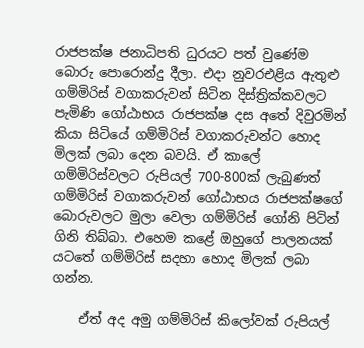රාජපක්ෂ ජනාධිපති ධුරයට පත් වුණේම බොරු පොරොන්දු දීලා. එදා නුවරඑළිය ඇතුළු ගම්මිරිස් වගාකරුවන් සිටින දිස්ත්‍රික්කවලට පැමිණි ගෝඨාභය රාජපක්ෂ දස අතේ දිවුරමින් කියා සිටියේ ගම්මිරිස් වගාකරුවන්ට හොද මිලක් ලබා දෙන බවයි. ඒ කාලේ ගම්මිරිස්වලට රුපියල් 700-800ක් ලැබුණත් ගම්මිරිස් වගාකරුවන් ගෝඨාභය රාජපක්ෂගේ බොරුවලට මුලා වෙලා ගම්මිරිස් ගෝනි පිටින් ගිනි තිබ්බා. එහෙම කළේ ඔහුගේ පාලනයක් යටතේ ගම්මිරිස් සදහා හොද මිලක් ලබා ගන්න.

    ඒත් අද අමු ගම්මිරිස් කිලෝවක් රුපියල්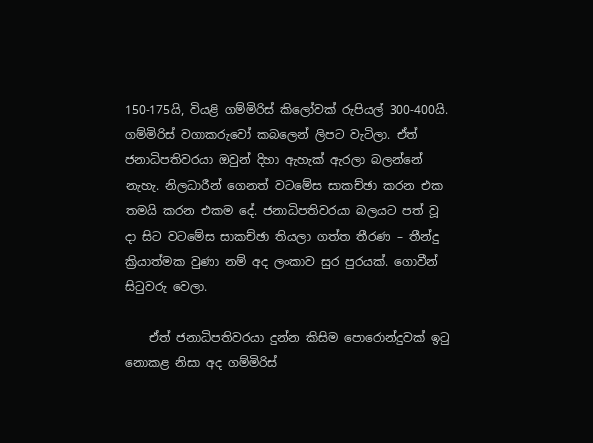150-175යි, වියළි ගම්මිරිස් කිලෝවක් රුපියල් 300-400යි. ගම්මිරිස් වගාකරුවෝ කබලෙන් ලිපට වැටිලා. ඒත් ජනාධිපතිවරයා ඔවුන් දිහා ඇහැක් ඇරලා බලන්නේ නැහැ. නිලධාරීන් ගෙනත් වටමේස සාකච්ඡා කරන එක තමයි කරන එකම දේ. ජනාධිපතිවරයා බලයට පත් වූ දා සිට වටමේස සාකච්ඡා තියලා ගත්ත තීරණ – තීන්දු ක්‍රියාත්මක වුණා නම් අද ලංකාව සුර පුරයක්. ගොවීන් සිටුවරු වෙලා.

    ඒත් ජනාධිපතිවරයා දුන්න කිසිම පොරොන්දුවක් ඉටු නොකළ නිසා අද ගම්මිරිස්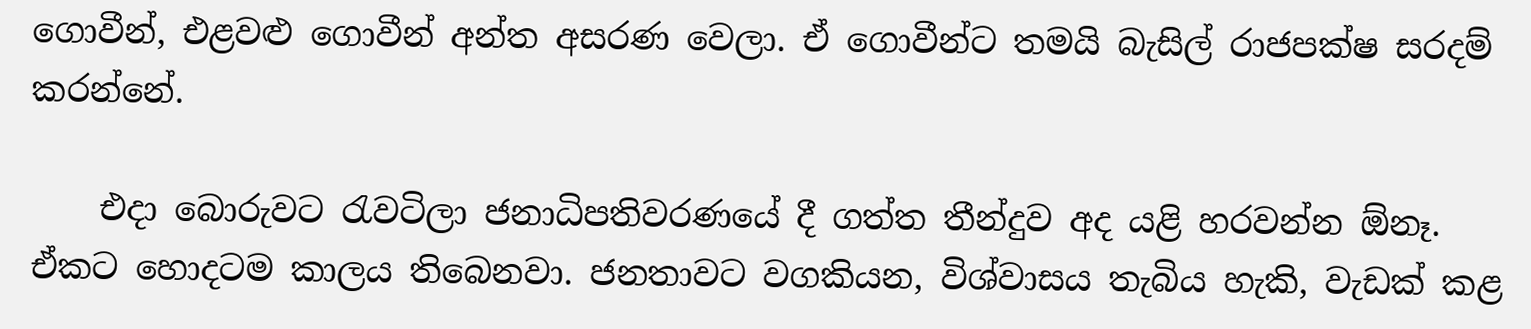ගොවීන්, එළවළු ගොවීන් අන්ත අසරණ වෙලා. ඒ ගොවීන්ට තමයි බැසිල් රාජපක්ෂ සරදම් කරන්නේ.

    එදා බොරුවට රැවටිලා ජනාධිපතිවරණයේ දී ගත්ත තීන්දුව අද යළි හරවන්න ඕනෑ. ඒකට හොදටම කාලය තිබෙනවා. ජනතාවට වගකියන, විශ්වාසය තැබිය හැකි, වැඩක් කළ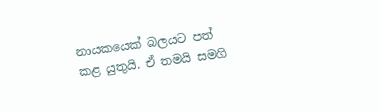නායකයෙක් බලයට පත් කළ යුතුයි. ඒ තමයි සමගි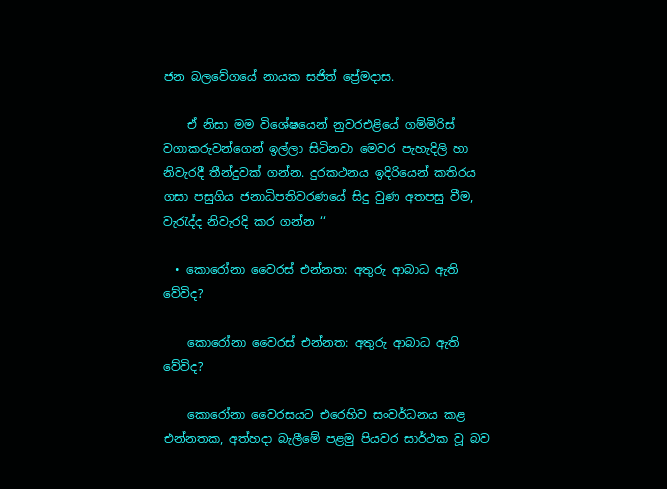ජන බලවේගයේ නායක සජිත් ප්‍රේමදාස.

    ඒ නිසා මම විශේෂයෙන් නුවරඑළියේ ගම්මිරිස් වගාකරුවන්ගෙන් ඉල්ලා සිටිනවා මෙවර පැහැදිලි හා නිවැරදී තීන්දුවක් ගන්න. දුරකථනය ඉදිරියෙන් කතිරය ගසා පසුගිය ජනාධිපතිවරණයේ සිදු වුණ අතපසු වීම, වැරැද්ද නිවැරදි කර ගන්න ‘‘

  • කොරෝනා වෛරස් එන්නත: අතුරු ආබාධ ඇති වේවිද?

    කොරෝනා වෛරස් එන්නත: අතුරු ආබාධ ඇති වේවිද?

    කොරෝනා වෛරසයට එරෙහිව සංවර්ධනය කළ එන්නතක, අත්හදා බැලීමේ පළමු පියවර සාර්ථක වූ බව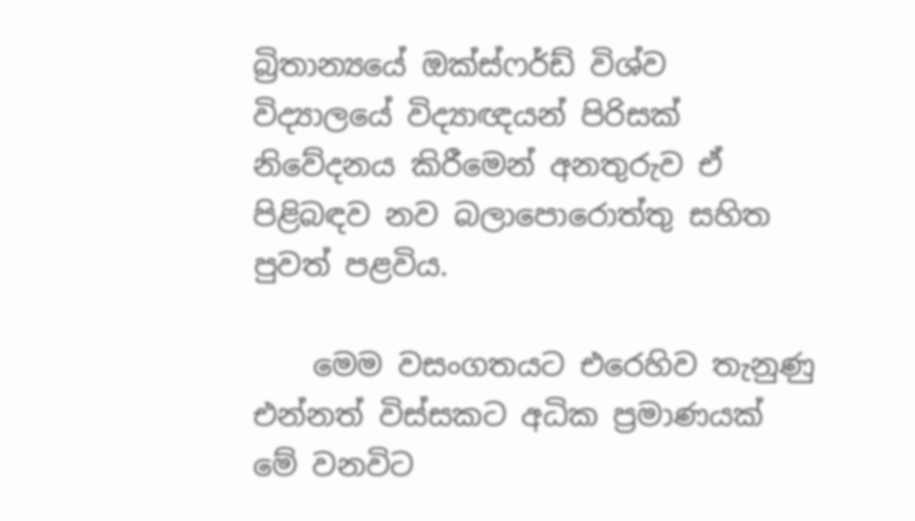බ්‍රිතාන්‍යයේ ඔක්ස්ෆර්ඩ් විශ්ව විද්‍යාලයේ විද්‍යාඥයන් පිරිසක් නිවේදනය කිරීමෙන් අනතුරුව ඒ පිළිබඳව නව බලාපොරොත්තු සහිත පුවත් පළවිය.

    මෙම වසංගතයට එරෙහිව තැනුණු එන්නත් විස්සකට අධික ප්‍රමාණයක් මේ වනවිට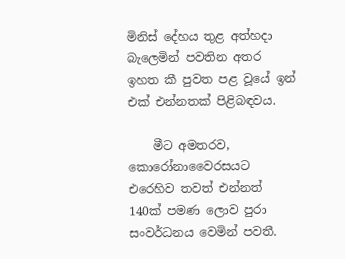මිනිස් දේහය තුළ අත්හදා බැලෙමින් පවතින අතර ඉහත කී පුවත පළ වූයේ ඉන් එක් එන්නතක් පිළිබඳවය.

    මීට අමතරව, කොරෝනාවෛරසයට එරෙහිව තවත් එන්නත් 140ක් පමණ ලොව පුරා සංවර්ධනය වෙමින් පවතී.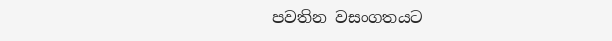පවතින වසංගතයට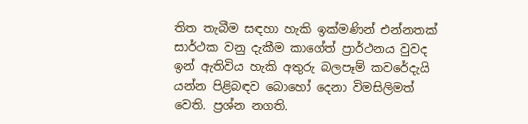තිත තැබීම සඳහා හැකි ඉක්මණින් එන්නතක් සාර්ථක වනු දැකීම කාගේත් ප්‍රාර්ථනය වුවද ඉන් ඇතිවිය හැකි අතුරු බලපෑම් කවරේදැයි යන්න පිළිබඳව බොහෝ දෙනා විමසිලිමත් වෙති. ප්‍රශ්න නගති.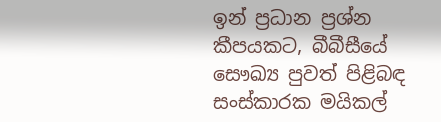ඉන් ප්‍රධාන ප්‍රශ්න කීපයකට, බීබීසීයේ සෞඛ්‍ය පුවත් පිළිබඳ සංස්කාරක මයිකල්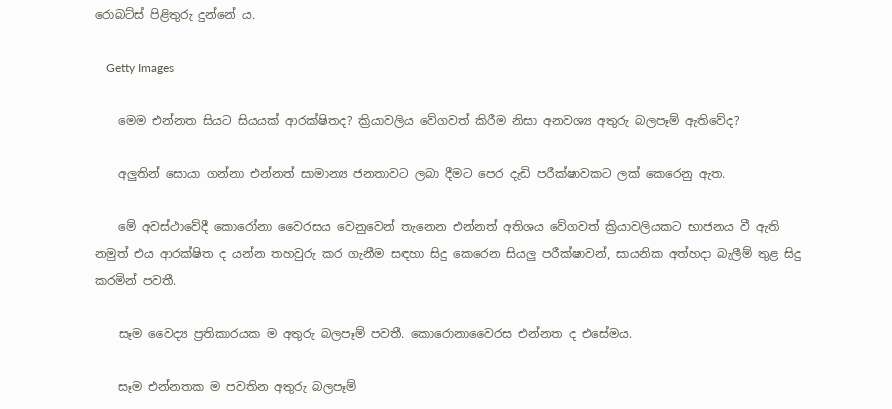රොබට්ස් පිළිතුරු දුන්නේ ය.

    Getty Images

    මෙම එන්නත සියට සියයක් ආරක්ෂිතද? ක්‍රියාවලිය වේගවත් කිරීම නිසා අනවශ්‍ය අතුරු බලපෑම් ඇතිවේද?

    අලුතින් සොයා ගන්නා එන්නත් සාමාන්‍ය ජනතාවට ලබා දීමට පෙර දැඩි පරීක්ෂාවකට ලක් කෙරෙනු ඇත.

    මේ අවස්ථාවේදී කොරෝනා වෛරසය වෙනුවෙන් තැනෙන එන්නත් අතිශය වේගවත් ක්‍රියාවලියකට භාජනය වී ඇති නමුත් එය ආරක්ෂිත ද යන්න තහවුරු කර ගැනීම සඳහා සිදු කෙරෙන සියලු පරීක්ෂාවන්, සායනික අත්හදා බැලීම් තුළ සිදු කරමින් පවතී.

    සෑම වෛද්‍ය ප්‍රතිකාරයක ම අතුරු බලපෑම් පවතී. කොරොනාවෛරස එන්නත ද එසේමය.

    සෑම එන්නතක ම පවතින අතුරු බලපෑම්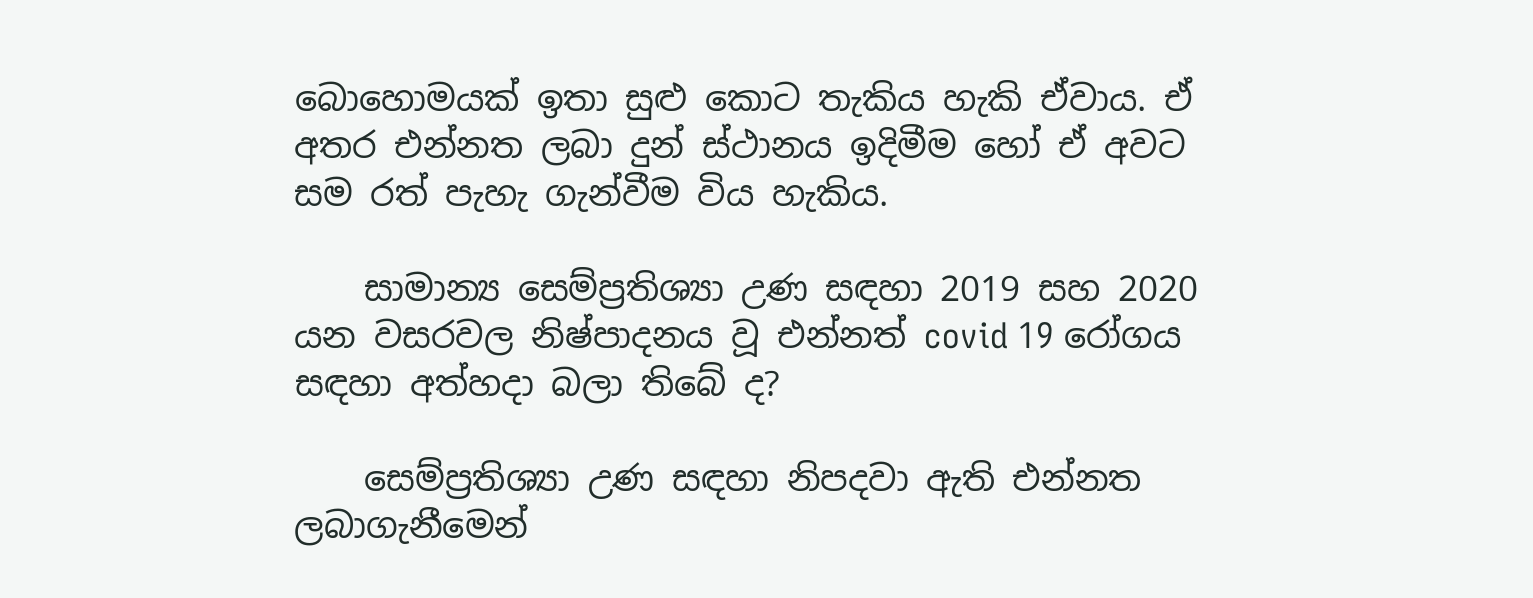බොහොමයක් ඉතා සුළු කොට තැකිය හැකි ඒවාය. ඒ අතර එන්නත ලබා දුන් ස්ථානය ඉදිමීම හෝ ඒ අවට සම රත් පැහැ ගැන්වීම විය හැකිය.

    සාමාන්‍ය සෙම්ප්‍රතිශ්‍යා උණ සඳහා 2019 සහ 2020 යන වසරවල නිෂ්පාදනය වූ එන්නත් covid 19 රෝගය සඳහා අත්හදා බලා තිබේ ද?

    සෙම්ප්‍රතිශ්‍යා උණ සඳහා නිපදවා ඇති එන්නත ලබාගැනීමෙන්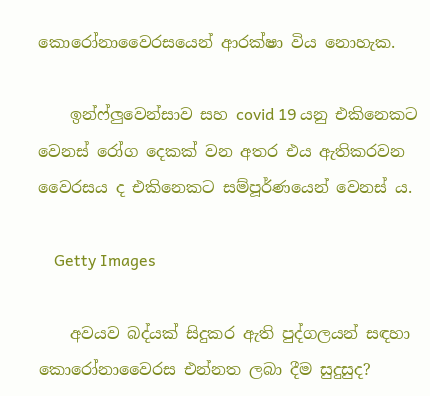කොරෝනාවෛරසයෙන් ආරක්ෂා විය නොහැක.

    ඉන්ෆ්ලුවෙන්සාව සහ covid 19 යනු එකිනෙකට වෙනස් රෝග දෙකක් වන අතර එය ඇතිකරවන වෛරසය ද එකිනෙකට සම්පූර්ණයෙන් වෙනස් ය.

    Getty Images

    අවයව බද්යක් සිදුකර ඇති පුද්ගලයන් සඳහා කොරෝනාවෛරස එන්නත ලබා දීම සුදුසුද?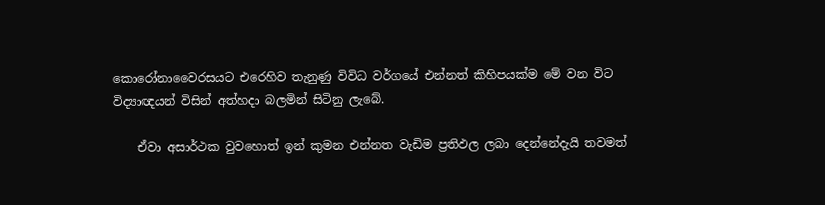කොරෝනාවෛරසයට එරෙහිව තැනුණු විවිධ වර්ගයේ එන්නත් කිහිපයක්ම මේ වන විට විද්‍යාඥයන් විසින් අත්හදා බලමින් සිටිනු ලැබේ.

    ඒවා අසාර්ථක වුවහොත් ඉන් කුමන එන්නත වැඩිම ප්‍රතිඵල ලබා දෙන්නේදැයි තවමත්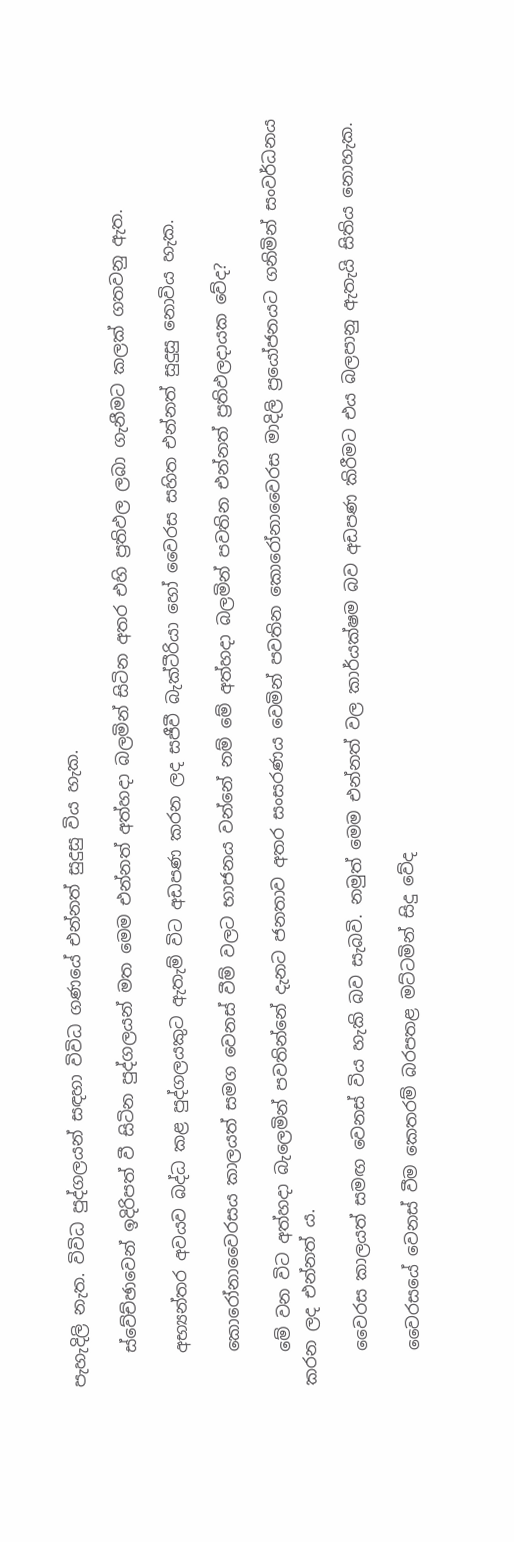පැහැදිලි නැත. විවිධ පුද්ගලයන් සඳහා විවිධ ගණයේ එන්නත් සුදුසු විය හැක.

    ස්වේච්ඡාවෙන් ඉදිරිපත් වී සිටින පුද්ගලයන් මත මෙම එන්නත් අත්හදා බලමින් සිටින අතර එහි ප්‍රතිඵල ලබා ගැනීමට කලක් ගතවනු ඇත.

    අභ්‍යන්තර අවයව බද්ධ කළ පුද්ගලයකුට ඇතැම් විට අඩපණ කරන ලද සජීවී බැක්ටීරියා හෝ වෛරස සහිත එන්නත් සුදුසු නොවිය හැක.

    කොරෝනාවෛරසය කාලයත් සමග වෙනස් වීම් වලට භාජනය වන්නේ නම් මේ අත්හදා බලමින් පවතින එන්නත් ප්‍රතිඵලදායක වේද?

    මේ වන විට අත්හදා බැලෙමින් පවතින්නේ දැනට ජනතාව අතර සංසරණය වෙමින් පවතින කොරෝනාවෛරස මාදිලි ප්‍රයෝජනයට ගනිමින් සංවර්ධනය කරන ලද එන්නත් ය.

    වෛරස කාලයත් සමඟ වෙනස් විය හැකි බව සැබවි. නමුත් මෙම එන්නත් වල කාර්යක්ෂම බව අඩපණ කිරීමට එය බලපානු ඇතැයි සිතිය නොහැක.

    වෛරසයේ වෙනස් වීම කෙතරම් බරපතළ මට්ටමින් සිදු වේද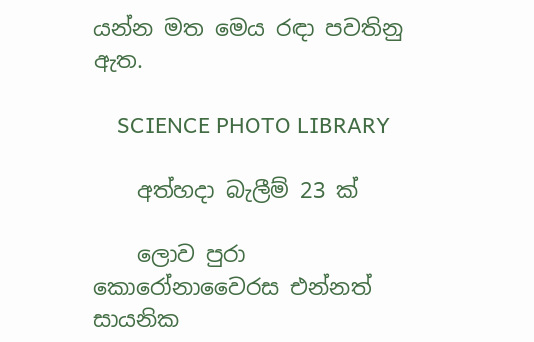යන්න මත මෙය රඳා පවතිනු ඇත.

    SCIENCE PHOTO LIBRARY

    අත්හදා බැලීම් 23 ක්

    ලොව පුරා කොරෝනාවෛරස එන්නත් සායනික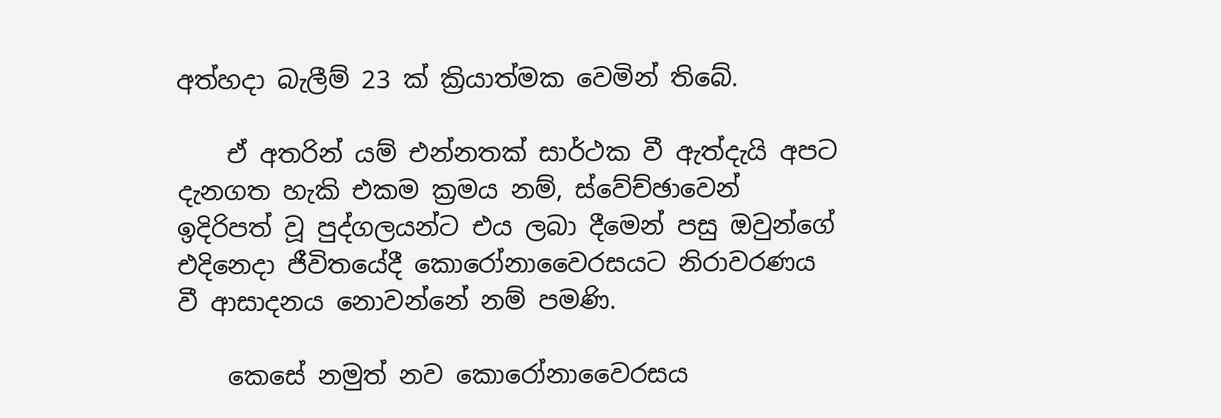අත්හදා බැලීම් 23 ක් ක්‍රියාත්මක වෙමින් තිබේ.

    ඒ අතරින් යම් එන්නතක් සාර්ථක වී ඇත්දැයි අපට දැනගත හැකි එකම ක්‍රමය නම්, ස්වේච්ඡාවෙන් ඉදිරිපත් වූ පුද්ගලයන්ට එය ලබා දීමෙන් පසු ඔවුන්ගේ එදිනෙදා ජීවිතයේදී කොරෝනාවෛරසයට නිරාවරණය වී ආසාදනය නොවන්නේ නම් පමණි.

    කෙසේ නමුත් නව කොරෝනාවෛරසය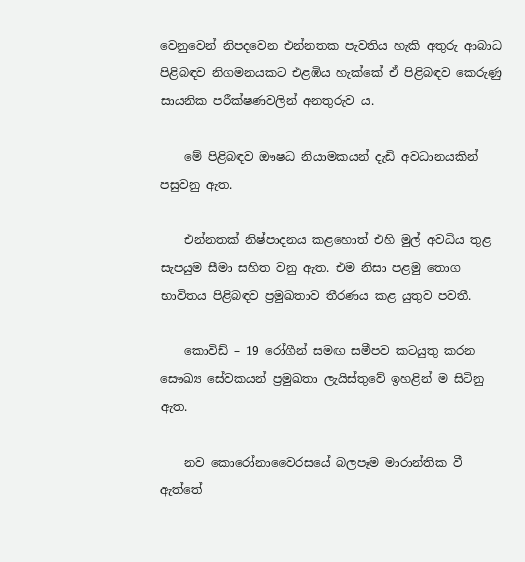වෙනුවෙන් නිපදවෙන එන්නතක පැවතිය හැකි අතුරු ආබාධ පිළිබඳව නිගමනයකට එළඹිය හැක්කේ ඒ පිළිබඳව කෙරුණු සායනික පරීක්ෂණවලින් අනතුරුව ය.

    මේ පිළිබඳව ඖෂධ නියාමකයන් දැඩි අවධානයකින් පසුවනු ඇත.

    එන්නතක් නිෂ්පාදනය කළහොත් එහි මුල් අවධිය තුළ සැපයුම සීමා සහිත වනු ඇත. එම නිසා පළමු තොග භාවිතය පිළිබඳව ප්‍රමුඛතාව තීරණය කළ යුතුව පවතී.

    කොවිඩ් – 19 රෝගීන් සමඟ සමීපව කටයුතු කරන සෞඛ්‍ය සේවකයන් ප්‍රමුඛතා ලැයිස්තුවේ ඉහළින් ම සිටිනු ඇත.

    නව කොරෝනාවෛරසයේ බලපෑම මාරාන්තික වී ඇත්තේ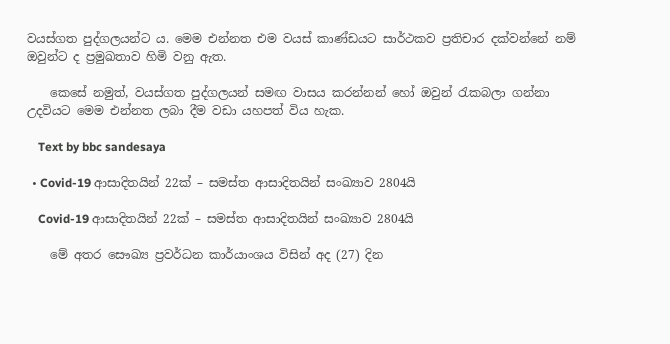වයස්ගත පුද්ගලයන්ට ය. මෙම එන්නත එම වයස් කාණ්ඩයට සාර්ථකව ප්‍රතිචාර දක්වන්නේ නම් ඔවුන්ට ද ප්‍රමුඛතාව හිමි වනු ඇත.

    කෙසේ නමුත්, වයස්ගත පුද්ගලයන් සමඟ වාසය කරන්නන් හෝ ඔවුන් රැකබලා ගන්නා උදවියට මෙම එන්නත ලබා දීම වඩා යහපත් විය හැක.

    Text by bbc sandesaya

  • Covid-19 ආසාදිතයින් 22ක් – සමස්ත ආසාදිතයින් සංඛ්‍යාව 2804යි

    Covid-19 ආසාදිතයින් 22ක් – සමස්ත ආසාදිතයින් සංඛ්‍යාව 2804යි

    මේ අතර සෞඛ්‍ය ප්‍රවර්ධන කාර්යාංශය විසින් අද (27) දින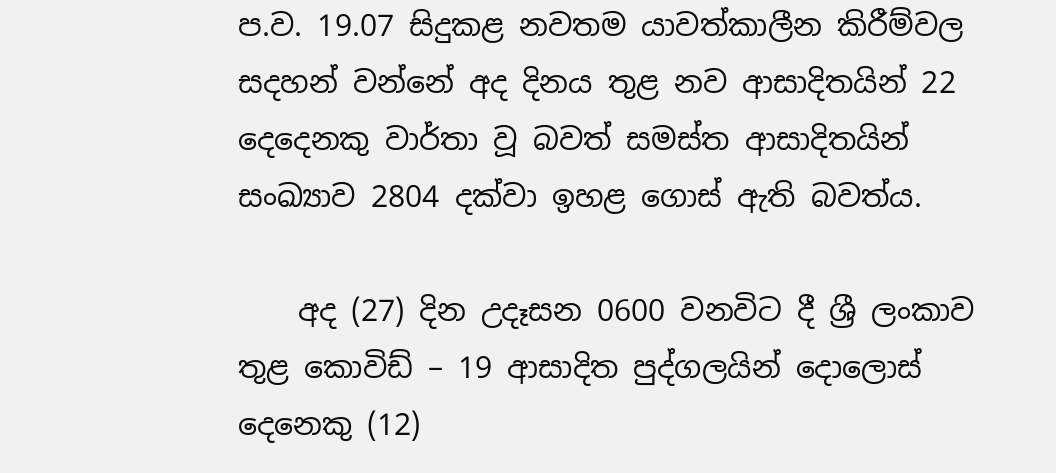ප.ව. 19.07 සිදුකළ නවතම යාවත්කාලීන කිරීම්වල සදහන් වන්නේ අද දිනය තුළ නව ආසාදිතයින් 22 දෙදෙනකු වාර්තා වූ බවත් සමස්ත ආසාදිතයින් සංඛ්‍යාව 2804 දක්වා ඉහළ ගොස් ඇති බවත්ය.

    අද (27) දින උදෑසන 0600 වනවිට දී ශ්‍රී ලංකාව තුළ කොවිඩ් – 19 ආසාදිත පුද්ගලයින් දොලොස් දෙනෙකු (12)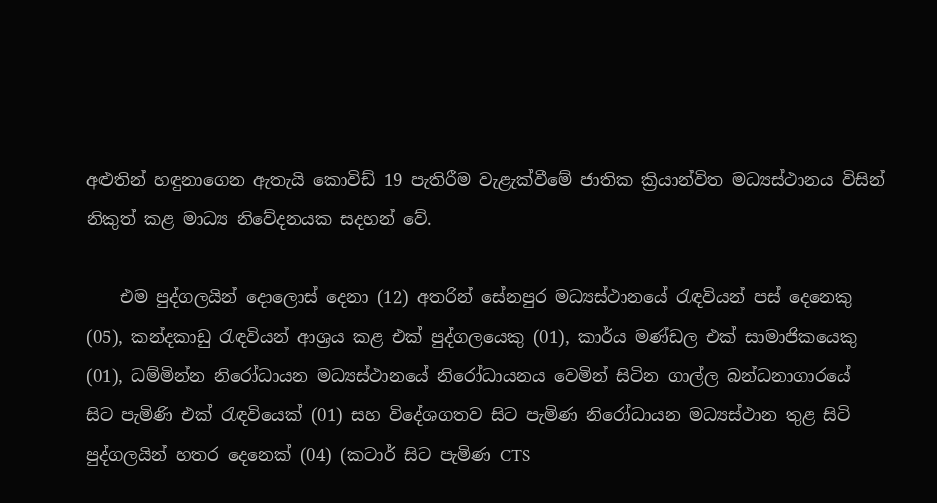අළුතින් හඳුනාගෙන ඇතැයි කොවිඩ් 19 පැතිරීම වැළැක්වීමේ ජාතික ක්‍රියාන්විත මධ්‍යස්ථානය විසින් නිකුත් කළ මාධ්‍ය නිවේදනයක සදහන් වේ.

    එම පුද්ගලයින් දොලොස් දෙනා (12) අතරින් සේනපුර මධ්‍යස්ථානයේ රැඳවියන් පස් දෙනෙකු (05), කන්දකාඩු රැඳවියන් ආශ්‍රය කළ එක් පුද්ගලයෙකු (01), කාර්ය මණ්ඩල එක් සාමාජිකයෙකු (01), ධම්මින්න නිරෝධායන මධ්‍යස්ථානයේ නිරෝධායනය වෙමින් සිටින ගාල්ල බන්ධනාගාරයේ සිට පැමිණි එක් රැඳවියෙක් (01) සහ විදේශගතව සිට පැමිණ නිරෝධායන මධ්‍යස්ථාන තුළ සිටි පුද්ගලයින් හතර දෙනෙක් (04) (කටාර් සිට පැමිණ CTS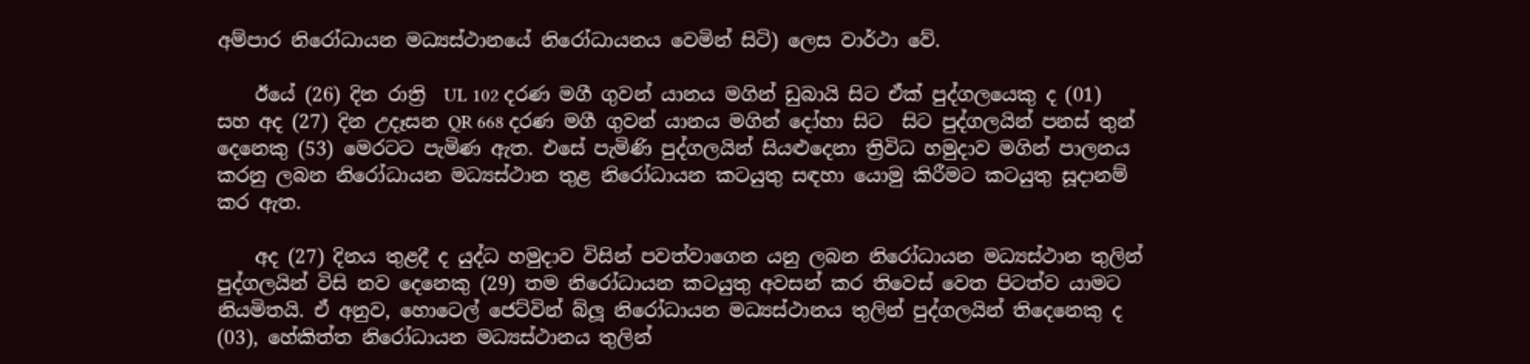අම්පාර නිරෝධායන මධ්‍යස්ථානයේ නිරෝධායනය වෙමින් සිටි) ලෙස වාර්ථා වේ.

    ඊයේ (26) දින රාත්‍රි  UL 102 දරණ මගී ගුවන් යානය මගින් ඩුබායි සිට‍ ඒක් පුද්ගලයෙකු ද (01) සහ අද (27) දින උදෑසන QR 668 දරණ මගී ගුවන් යානය මගින් දෝහා සිට  සිට‍ පුද්ගලයින් පනස් තුන් දෙනෙකු (53) මෙරටට පැමිණ ඇත‍. එසේ පැමි‍ණි පුද්ගලයින් සියළුදෙනා ත්‍රිවිධ හමුදාව මගින් පාලනය කරනු ලබන නිරෝධායන මධ්‍යස්ථාන තුළ නිරෝධායන කටයුතු සඳහා යොමු කිරීමට කටයුතු සූදානම් කර ඇත.

    අද (27) දිනය තුළදී ද යුද්ධ හමුදාව විසින් පවත්වාගෙන යනු ලබන නිරෝධායන මධ්‍යස්ථාන තුලින් පුද්ගලයින් විසි නව දෙනෙකු (29) තම නිරෝධායන කටයුතු අවසන් කර තිවෙස් වෙත පිටත්ව යාමට නියමිතයි. ඒ අනුව, හොටෙල් ජෙට්වින් බ්ලූ නිරෝධායන මධ්‍යස්ථානය තුලින් පුද්ගලයින් තිදෙනෙකු ද (03), හේකිත්ත නිරෝධායන මධ්‍යස්ථානය තුලින්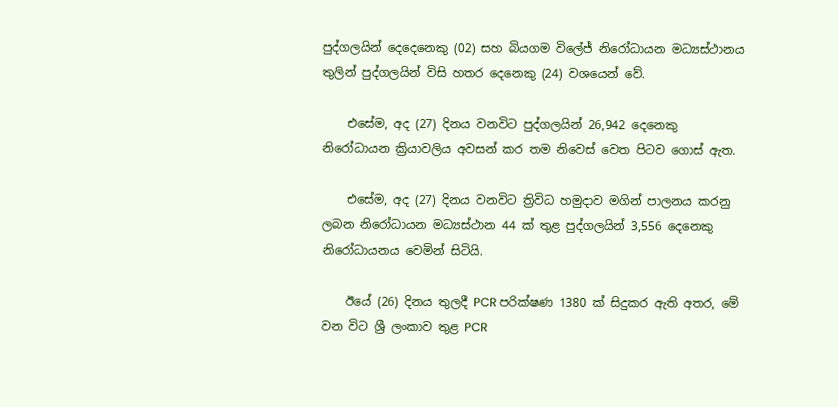පුද්ගලයින් දෙදෙනෙකු (02) සහ බියගම විලේජ් නිරෝධායන මධ්‍යස්ථානය තුලින් පුද්ගලයින් විසි හතර දෙනෙකු (24) වශයෙන් වේ.

    එසේම, අද (27) දිනය වනවිට පුද්ගලයින් 26,942 දෙනෙකු නිරෝධායන ක්‍රියාවලිය අවසන් කර තම නිවෙස් වෙත පිටව ගොස් ඇත.

    එසේම, අද (27) දිනය වනවිට ත්‍රිවිධ හමුදාව මගින් පාලනය කරනු ලබන නිරෝධායන මධ්‍යස්ථාන 44 ක් තුළ පුද්ගලයින් 3,556 දෙනෙකු නිරෝධායනය වෙමින් සිටියි.

    ඊයේ (26) දිනය තුලදී PCR පරික්ෂණ 1380 ක් සිදුකර ඇති අතර, මේ වන විට ශ්‍රී ලංකාව තුළ PCR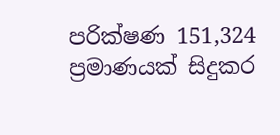පරික්ෂණ 151,324 ප්‍රමාණයක් සිදුකර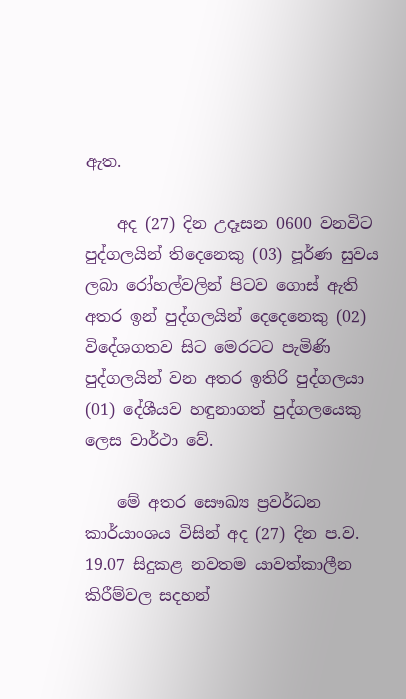ඇත.

    අද (27) දින උදෑසන 0600 වනවිට පුද්ගලයින් තිදෙනෙකු (03) පූර්ණ සුවය ලබා රෝහල්වලින් පිටව ගොස් ඇති අතර ඉන් පුද්ගලයින් දෙදෙනෙකු (02) විදේශගතව සිට මෙරටට පැමිණි පුද්ගලයින් වන අතර ඉතිරි පුද්ගලයා (01) දේශීයව හඳුනාගත් පුද්ගලයෙකු ලෙස වාර්ථා වේ.

    මේ අතර සෞඛ්‍ය ප්‍රවර්ධන කාර්යාංශය විසින් අද (27) දින ප.ව. 19.07 සිදුකළ නවතම යාවත්කාලීන කිරීම්වල සදහන්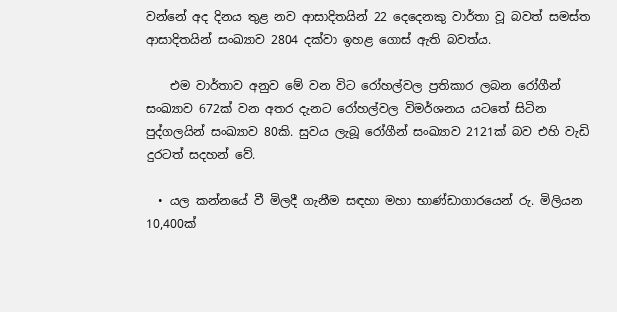වන්නේ අද දිනය තුළ නව ආසාදිතයින් 22 දෙදෙනකු වාර්තා වූ බවත් සමස්ත ආසාදිතයින් සංඛ්‍යාව 2804 දක්වා ඉහළ ගොස් ඇති බවත්ය.

    එම වාර්තාව අනුව මේ වන විට රෝහල්වල ප්‍රතිකාර ලබන රෝගීන් සංඛ්‍යාව 672ක් වන අතර දැනට රෝහල්වල විමර්ශනය යටතේ සිටින පුද්ගලයින් සංඛ්‍යාව 80කි. සුවය ලැබූ රෝගීන් සංඛ්‍යාව 2121ක් බව එහි වැඩි දුරටත් සදහන් වේ.

  • යල කන්නයේ වී මිලදී ගැනීම සඳහා මහා භාණ්ඩාගාරයෙන් රු. මිලියන 10,400ක්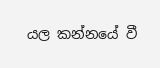යල කන්නයේ වී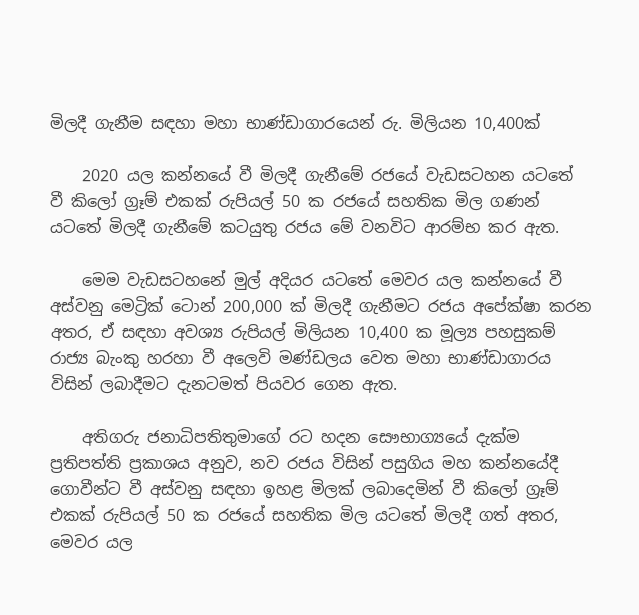මිලදී ගැනීම සඳහා මහා භාණ්ඩාගාරයෙන් රු. මිලියන 10,400ක්

    2020 යල කන්නයේ වී මිලදී ගැනීමේ රජයේ වැඩසටහන යටතේ වී කිලෝ ග්‍රෑම් එකක් රුපියල් 50 ක රජයේ සහතික මිල ගණන් යටතේ මිලදී ගැනීමේ කටයුතු රජය මේ වනවිට ආරම්භ කර ඇත.

    මෙම වැඩසටහනේ මුල් අදියර යටතේ මෙවර යල කන්නයේ වී අස්වනු මෙට්‍රික් ටොන් 200,000 ක් මිලදී ගැනීමට රජය අපේක්ෂා කරන අතර, ඒ සඳහා අවශ්‍ය රුපියල් මිලියන 10,400 ක මූල්‍ය පහසුකම් රාජ්‍ය බැංකු හරහා වී අලෙවි මණ්ඩලය වෙත මහා භාණ්ඩාගාරය විසින් ලබාදීමට දැනටමත් පියවර ගෙන ඇත.

    අතිගරු ජනාධිපතිතුමාගේ රට හදන සෞභාග්‍යයේ දැක්ම ප්‍රතිපත්ති ප්‍රකාශය අනුව, නව රජය විසින් පසුගිය මහ කන්නයේදී ගොවීන්ට වී අස්වනු සඳහා ඉහළ මිලක් ලබාදෙමින් වී කිලෝ ග්‍රෑම් එකක් රුපියල් 50 ක රජයේ සහතික මිල යටතේ මිලදී ගත් අතර, මෙවර යල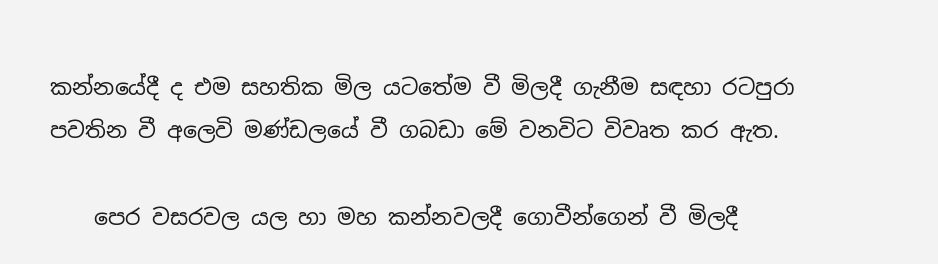කන්නයේදී ද එම සහතික මිල යටතේම වී මිලදී ගැනීම සඳහා රටපුරා පවතින වී අලෙවි මණ්ඩලයේ වී ගබඩා මේ වනවිට විවෘත කර ඇත.

    පෙර වසරවල යල හා මහ කන්නවලදී ගොවීන්ගෙන් වී මිලදී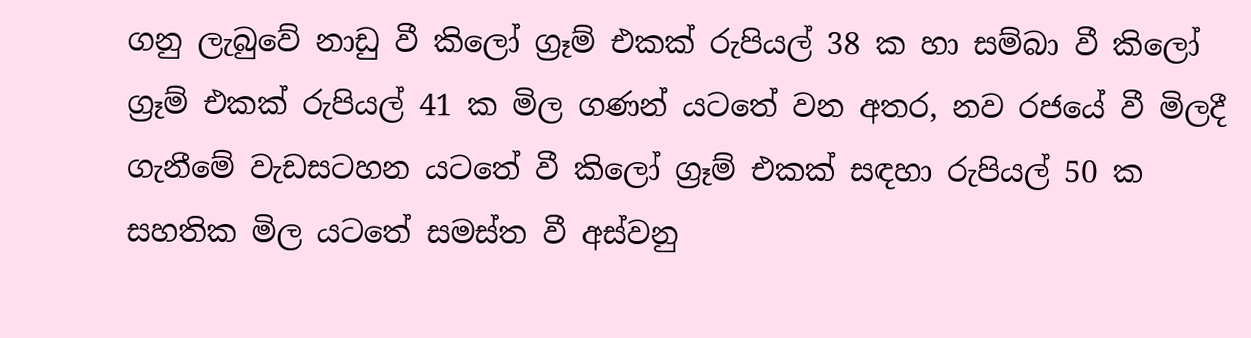ගනු ලැබුවේ නාඩු වී කිලෝ ග්‍රෑම් එකක් රුපියල් 38 ක හා සම්බා වී කිලෝ ග්‍රෑම් එකක් රුපියල් 41 ක මිල ගණන් යටතේ වන අතර, නව රජයේ වී මිලදී ගැනීමේ වැඩසටහන යටතේ වී කිලෝ ග්‍රෑම් එකක් සඳහා රුපියල් 50 ක සහතික මිල යටතේ සමස්ත වී අස්වනු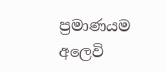ප්‍රමාණයම අලෙවි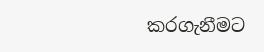කරගැනීමට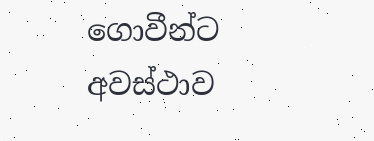ගොවීන්ට අවස්ථාව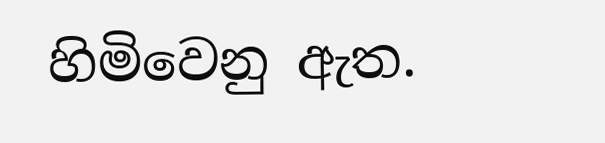හිමිවෙනු ඇත.